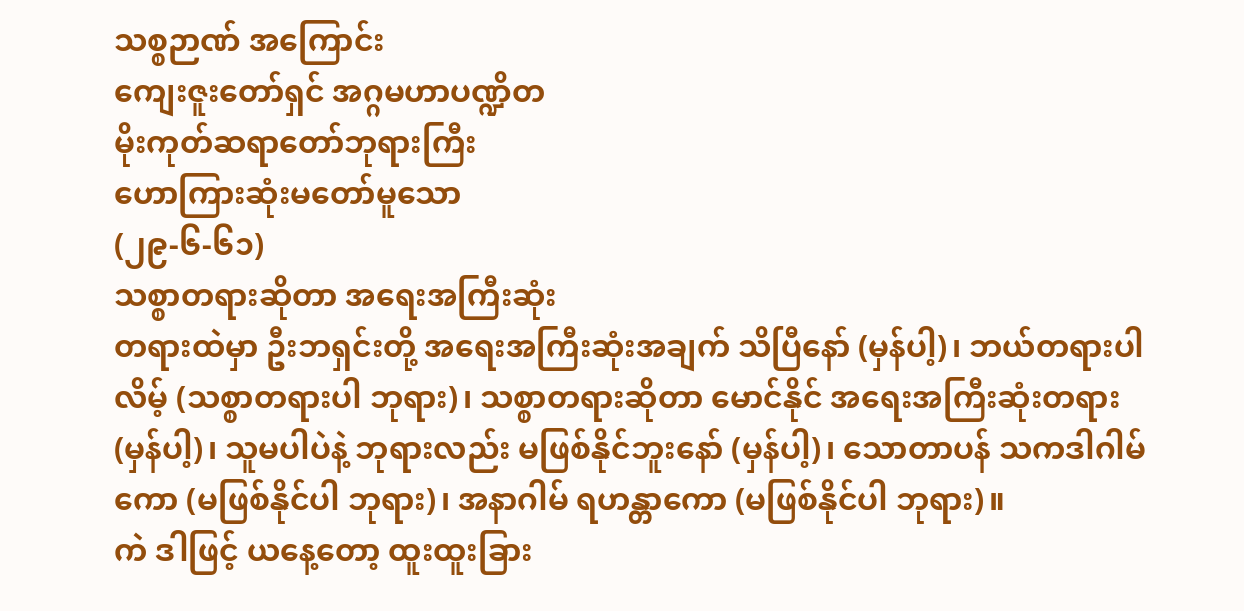သစ္စဉာဏ် အကြောင်း
ကျေးဇူးတော်ရှင် အဂ္ဂမဟာပဏ္ဍိတ
မိုးကုတ်ဆရာတော်ဘုရားကြီး
ဟောကြားဆုံးမတော်မူသော
(၂၉-၆-၆၁)
သစ္စာတရားဆိုတာ အရေးအကြီးဆုံး
တရားထဲမှာ ဦးဘရှင်းတို့ အရေးအကြီးဆုံးအချက် သိပြီနော် (မှန်ပါ့)၊ ဘယ်တရားပါလိမ့် (သစ္စာတရားပါ ဘုရား)၊ သစ္စာတရားဆိုတာ မောင်နိုင် အရေးအကြီးဆုံးတရား (မှန်ပါ့)၊ သူမပါပဲနဲ့ ဘုရားလည်း မဖြစ်နိုင်ဘူးနော် (မှန်ပါ့)၊ သောတာပန် သကဒါဂါမ်ကော (မဖြစ်နိုင်ပါ ဘုရား)၊ အနာဂါမ် ရဟန္တာကော (မဖြစ်နိုင်ပါ ဘုရား)။
ကဲ ဒါဖြင့် ယနေ့တော့ ထူးထူးခြား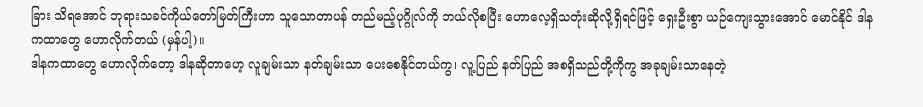ခြား သိရအောင် ဘုရားသခင်ကိုယ်တော်မြတ်ကြီးဟာ သူသောတာပန် တည်မည့်ပုဂ္ဂိုလ်ကို ဘယ်လိုစပြီး ဟောလေ့ရှိသတုံးဆိုလို့ရှိရင်ဖြင့် ရှေးဦးစွာ ယဉ်ကျေးသွားအောင် မောင်နိုင် ဒါနကထာတွေ ဟောလိုက်တယ် (မှန်ပါ့)။
ဒါနကထာတွေ ဟောလိုက်တော့ ဒါနဆိုတာဟေ့ လူချမ်းသာ နတ်ချမ်းသာ ပေးစေနိုင်တယ်ကွ၊ လူ့ပြည် နတ်ပြည် အစရှိသည်တို့ကိုကွ အခုချမ်းသာနေတဲ့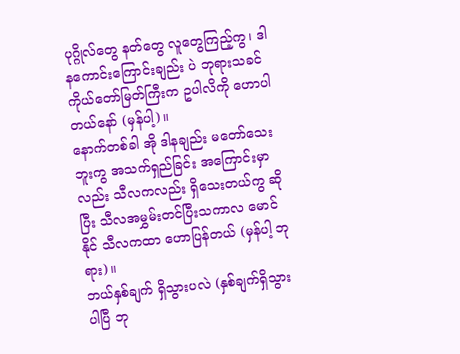ပုဂ္ဂိုလ်တွေ နတ်တွေ လူတွေကြည့်ကွ၊ ဒါနကောင်းကြောင်းချည်း ပဲ ဘုရားသခင်ကိုယ်တော်မြတ်ကြီးက ဥပါလိကို ဟောပါတယ်နော် (မှန်ပါ့)။
နောက်တစ်ခါ အို ဒါနချည်း မတော်သေးဘူးကွ အသက်ရှည်ခြင်း အကြောင်းမှာလည်း သီလကလည်း ရှိသေးတယ်ကွ ဆိုပြီး သီလအမွှမ်းတင်ပြီးသကာလ မောင်နိုင် သီလကထာ ဟောပြန်တယ် (မှန်ပါ့ ဘုရား)။
ဘယ်နှစ်ချက် ရှိသွားပလဲ (နှစ်ချက်ရှိသွားပါပြီ ဘု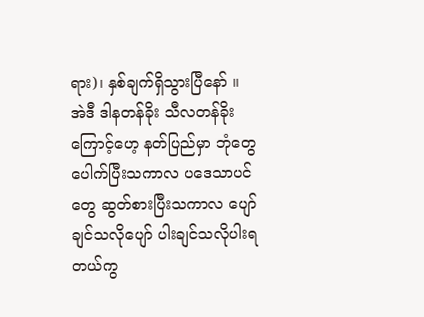ရား)၊ နှစ်ချက်ရှိသွားပြီနော် ။
အဲဒီ ဒါနတန်ခိုး သီလတန်ခိုးကြောင့်ဟေ့ နတ်ပြည်မှာ ဘုံတွေ ပေါက်ပြီးသကာလ ပဒေသာပင်တွေ ဆွတ်စားပြီးသကာလ ပျော်ချင်သလိုပျော် ပါးချင်သလိုပါးရတယ်ကွ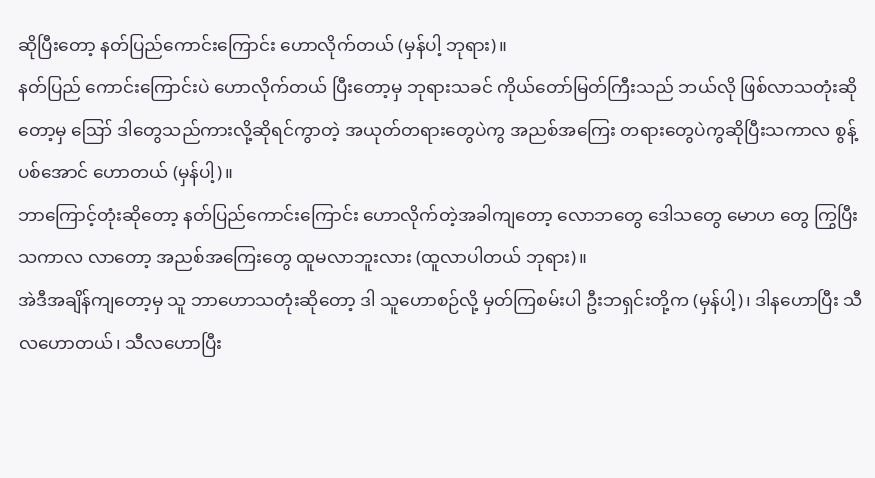ဆိုပြီးတော့ နတ်ပြည်ကောင်းကြောင်း ဟောလိုက်တယ် (မှန်ပါ့ ဘုရား)။
နတ်ပြည် ကောင်းကြောင်းပဲ ဟောလိုက်တယ် ပြီးတော့မှ ဘုရားသခင် ကိုယ်တော်မြတ်ကြီးသည် ဘယ်လို ဖြစ်လာသတုံးဆိုတော့မှ ဪ ဒါတွေသည်ကားလို့ဆိုရင်ကွာတဲ့ အယုတ်တရားတွေပဲကွ အညစ်အကြေး တရားတွေပဲကွဆိုပြီးသကာလ စွန့်ပစ်အောင် ဟောတယ် (မှန်ပါ့)။
ဘာကြောင့်တုံးဆိုတော့ နတ်ပြည်ကောင်းကြောင်း ဟောလိုက်တဲ့အခါကျတော့ လောဘတွေ ဒေါသတွေ မောဟ တွေ ကြွပြီးသကာလ လာတော့ အညစ်အကြေးတွေ ထူမလာဘူးလား (ထူလာပါတယ် ဘုရား)။
အဲဒီအချိန်ကျတော့မှ သူ ဘာဟောသတုံးဆိုတော့ ဒါ သူဟောစဉ်လို့ မှတ်ကြစမ်းပါ ဦးဘရှင်းတို့က (မှန်ပါ့)၊ ဒါနဟောပြီး သီလဟောတယ်၊ သီလဟောပြီး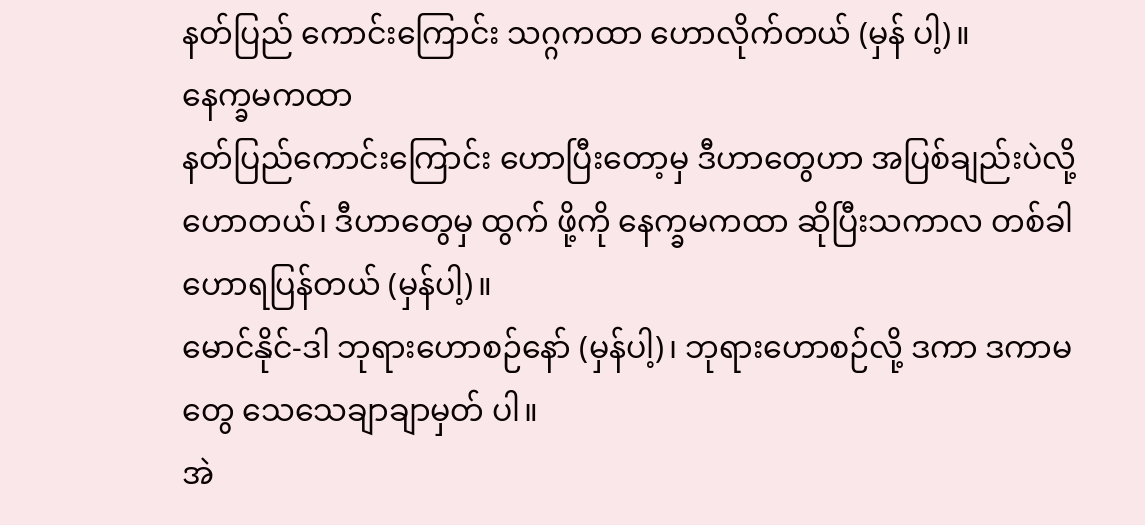နတ်ပြည် ကောင်းကြောင်း သဂ္ဂကထာ ဟောလိုက်တယ် (မှန် ပါ့)။
နေက္ခမကထာ
နတ်ပြည်ကောင်းကြောင်း ဟောပြီးတော့မှ ဒီဟာတွေဟာ အပြစ်ချည်းပဲလို့ ဟောတယ်၊ ဒီဟာတွေမှ ထွက် ဖို့ကို နေက္ခမကထာ ဆိုပြီးသကာလ တစ်ခါဟောရပြန်တယ် (မှန်ပါ့)။
မောင်နိုင်-ဒါ ဘုရားဟောစဉ်နော် (မှန်ပါ့)၊ ဘုရားဟောစဉ်လို့ ဒကာ ဒကာမတွေ သေသေချာချာမှတ် ပါ။
အဲ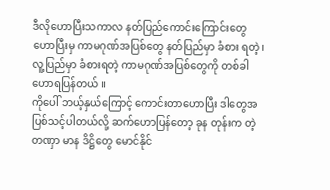ဒီလိုဟောပြီးသကာလ နတ်ပြည်ကောင်းကြောင်းတွေ ဟောပြီးမှ ကာမဂုဏ်အပြစ်တွေ နတ်ပြည်မှာ ခံစား ရတဲ့၊ လူ့ပြည်မှာ ခံစားရတဲ့ ကာမဂုဏ်အပြစ်တွေကို တစ်ခါဟောရပြန်တယ် ။
ကိုပေါ် ဘယ့်နှယ်ကြောင့် ကောင်းတာဟောပြီး ဒါတွေအပြစ်သင့်ပါတယ်လို့ ဆက်ဟောပြန်တော့ ခုန တုန်းက တဲ့ တဏှာ မာန ဒိဋ္ဌိတွေ မောင်နိုင်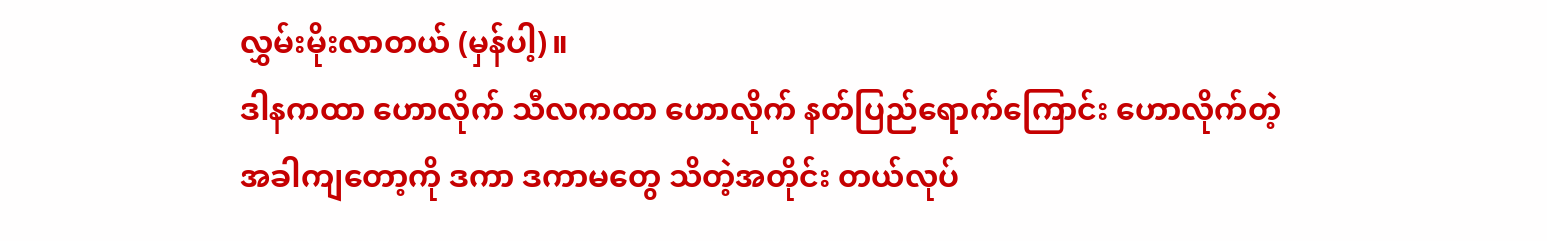လွှမ်းမိုးလာတယ် (မှန်ပါ့)။
ဒါနကထာ ဟောလိုက် သီလကထာ ဟောလိုက် နတ်ပြည်ရောက်ကြောင်း ဟောလိုက်တဲ့အခါကျတော့ကို ဒကာ ဒကာမတွေ သိတဲ့အတိုင်း တယ်လုပ်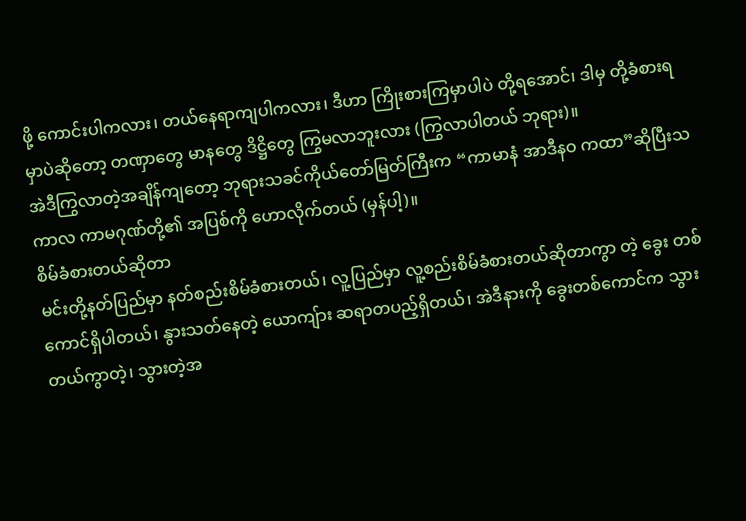ဖို့ ကောင်းပါကလား၊ တယ်နေရာကျပါကလား၊ ဒီဟာ ကြိုးစားကြမှာပါပဲ တို့ရအောင်၊ ဒါမှ တို့ခံစားရမှာပဲဆိုတော့ တဏှာတွေ မာနတွေ ဒိဋ္ဌိတွေ ကြွမလာဘူးလား (ကြွလာပါတယ် ဘုရား)။
အဲဒီကြွလာတဲ့အချိန်ကျတော့ ဘုရားသခင်ကိုယ်တော်မြတ်ကြီးက “ကာမာနံ အာဒီနဝ ကထာ”ဆိုပြီးသကာလ ကာမဂုဏ်တို့၏ အပြစ်ကို ဟောလိုက်တယ် (မှန်ပါ့)။
စိမ်ခံစားတယ်ဆိုတာ
မင်းတို့နတ်ပြည်မှာ နတ်စည်းစိမ်ခံစားတယ်၊ လူ့ပြည်မှာ လူ့စည်းစိမ်ခံစားတယ်ဆိုတာကွာ တဲ့ ခွေး တစ် ကောင်ရှိပါတယ်၊ နွားသတ်နေတဲ့ ယောကျ်ား ဆရာတပည့်ရှိတယ်၊ အဲဒီနားကို ခွေးတစ်ကောင်က သွားတယ်ကွာတဲ့၊ သွားတဲ့အ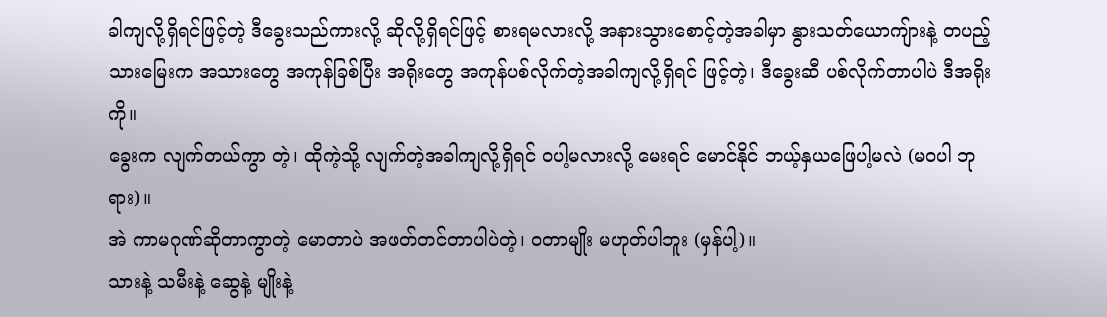ခါကျလို့ရှိရင်ဖြင့်တဲ့ ဒီခွေးသည်ကားလို့ ဆိုလို့ရှိရင်ဖြင့် စားရမလားလို့ အနားသွားစောင့်တဲ့အခါမှာ နွားသတ်ယောကျ်ားနဲ့ တပည့်သားမြေးက အသားတွေ အကုန်ခြစ်ပြီး အရိုးတွေ အကုန်ပစ်လိုက်တဲ့အခါကျလို့ရှိရင် ဖြင့်တဲ့၊ ဒီခွေးဆီ ပစ်လိုက်တာပါပဲ ဒီအရိုးကို။
ခွေးက လျက်တယ်ကွာ တဲ့၊ ထိုကဲ့သို့ လျက်တဲ့အခါကျလို့ရှိရင် ဝပါ့မလားလို့ မေးရင် မောင်နိုင် ဘယ့်နှယဖြေပါ့မလဲ (မဝပါ ဘုရား)။
အဲ ကာမဂုဏ်ဆိုတာကွာတဲ့ မောတာပဲ အဖတ်တင်တာပါပဲတဲ့၊ ဝတာမျိုး မဟုတ်ပါဘူး (မှန်ပါ့)။
သားနဲ့ သမီးနဲ့ ဆွေနဲ့ မျိုးနဲ့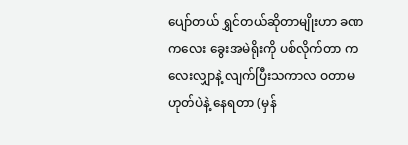ပျော်တယ် ရွှင်တယ်ဆိုတာမျိုးဟာ ခဏကလေး ခွေးအမဲရိုးကို ပစ်လိုက်တာ ကလေးလျှာနဲ့ လျက်ပြီးသကာလ ဝတာမဟုတ်ပဲနဲ့ နေရတာ (မှန်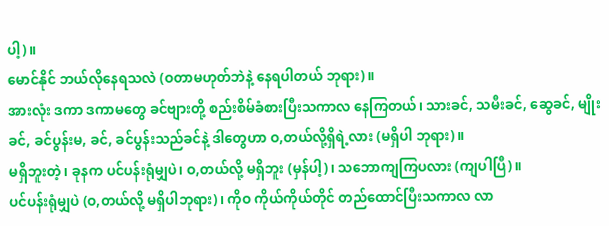ပါ့)။
မောင်နိုင် ဘယ်လိုနေရသလဲ (ဝတာမဟုတ်ဘဲနဲ့ နေရပါတယ် ဘုရား)။
အားလုံး ဒကာ ဒကာမတွေ ခင်ဗျားတို့ စည်းစိမ်ခံစားပြီးသကာလ နေကြတယ်၊ သားခင်, သမီးခင်, ဆွေခင်, မျိုးခင်, ခင်ပွန်းမ, ခင်, ခင်ပွန်းသည်ခင်နဲ့ ဒါတွေဟာ ဝ,တယ်လို့ရှိရဲ့လား (မရှိပါ ဘုရား)။
မရှိဘူးတဲ့၊ ခုနက ပင်ပန်းရုံမျှပဲ၊ ဝ,တယ်လို့ မရှိဘူး (မှန်ပါ့)၊ သဘောကျကြပလား (ကျပါပြီ)။
ပင်ပန်းရုံမျှပဲ (ဝ,တယ်လို့ မရှိပါဘုရား)၊ ကိုဝ ကိုယ်ကိုယ်တိုင် တည်ထောင်ပြီးသကာလ လာ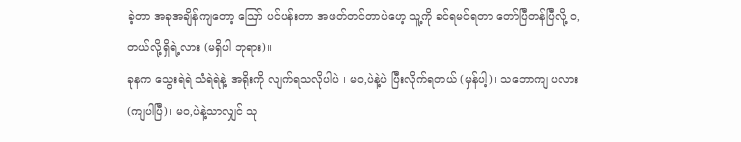ခဲ့တာ အခုအချိန်ကျတော့ ဪ ပင်ပန်းတာ အဖတ်တင်တာပဲဟေ့ သူ့ကို ခင်ရမင်ရတာ တော်ပြီတန်ပြီလို့ ဝ,တယ်လို့ရှိရဲ့လား (မရှိပါ ဘုရား)။
ခုနက သွေးရဲရဲ သံရဲရဲနဲ့ အရိုးကို လျက်ရသလိုပါပဲ ၊ မဝ,ပဲနဲ့ပဲ ပြီးလိုက်ရတယ် (မှန်ပါ့)၊ သဘောကျ ပလား (ကျပါပြီ)၊ မဝ,ပဲနဲ့သာလျှင် သု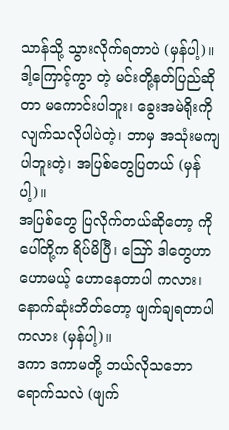သာန်သို့ သွားလိုက်ရတာပဲ (မှန်ပါ့)။
ဒါ့ကြောင့်ကွာ တဲ့ မင်းတို့နတ်ပြည်ဆိုတာ မကောင်းပါဘူး၊ ခွေးအမဲရိုးကို လျက်သလိုပါပဲတဲ့၊ ဘာမှ အသုံးမကျပါဘူးတဲ့၊ အပြစ်တွေပြတယ် (မှန်ပါ့)။
အပြစ်တွေ ပြလိုက်တယ်ဆိုတော့ ကိုပေါ်တို့က ရိပ်မိပြီ၊ ဪ ဒါတွေဟာ ဟောမယ့် ဟောနေတာပါ ကလား၊ နောက်ဆုံးဘိတ်တော့ ဖျက်ချရတာပါကလား (မှန်ပါ့)။
ဒကာ ဒကာမတို့ ဘယ်လိုသဘောရောက်သလဲ (ဖျက်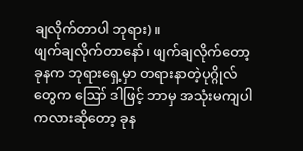ချလိုက်တာပါ ဘုရား)။
ဖျက်ချလိုက်တာနော်၊ ဖျက်ချလိုက်တော့ ခုနက ဘုရားရှေ့မှာ တရားနာတဲ့ပုဂ္ဂိုလ်တွေက ဪ ဒါဖြင့် ဘာမှ အသုံးမကျပါကလားဆိုတော့ ခုန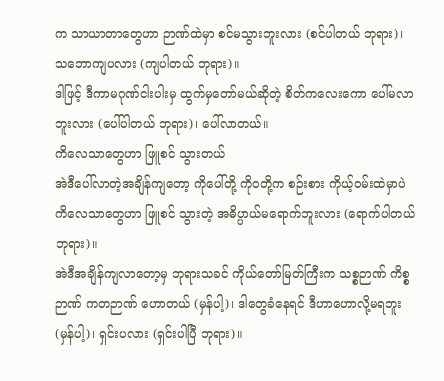က သာယာတာတွေဟာ ဉာဏ်ထဲမှာ စင်မသွားဘူးလား (စင်ပါတယ် ဘုရား)၊ သဘောကျပလား (ကျပါတယ် ဘုရား)။
ဒါဖြင့် ဒီကာမဂုဏ်ငါးပါးမှ ထွက်မှတော်မယ်ဆိုတဲ့ စိတ်ကလေးကော ပေါ်မလာဘူးလား (ပေါ်ပါတယ် ဘုရား)၊ ပေါ်လာတယ်။
ကိလေသာတွေဟာ ဖြူစင် သွားတယ်
အဲဒီပေါ်လာတဲ့အချိန်ကျတော့ ကိုပေါ်တို့ ကိုဝတို့က စဉ်းစား ကိုယ့်ဝမ်းထဲမှာပဲ ကိလေသာတွေဟာ ဖြူစင် သွားတဲ့ အဓိပ္ပာယ်မရောက်ဘူးလား (ရောက်ပါတယ် ဘုရား)။
အဲဒီအချိန်ကျလာတော့မှ ဘုရားသခင် ကိုယ်တော်မြတ်ကြီးက သစ္စဉာဏ် ကိစ္စဉာဏ် ကတဉာဏ် ဟောတယ် (မှန်ပါ့)၊ ဒါတွေခံနေရင် ဒီဟာဟောလို့မရဘူး (မှန်ပါ့)၊ ရှင်းပလား (ရှင်းပါပြီ ဘုရား)။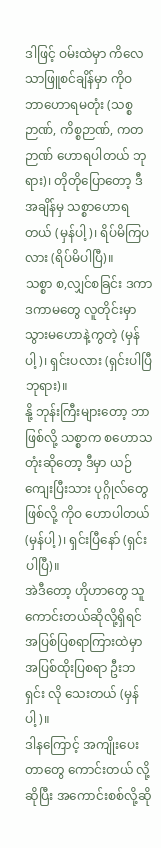ဒါဖြင့် ဝမ်းထဲမှာ ကိလေသာဖြူစင်ချိန်မှာ ကိုဝ ဘာဟောရမတုံး (သစ္စဉာဏ်, ကိစ္စဉာဏ်, ကတဉာဏ် ဟောရပါတယ် ဘုရား)၊ တိုတိုပြောတော့ ဒီအချိန်မှ သစ္စာဟောရတယ် (မှန်ပါ့)၊ ရိပ်မိကြပလား (ရိပ်မိပါပြီ)။
သစ္စာ စ,လျှင်စခြင်း ဒကာ ဒကာမတွေ လူတိုင်းမှာ သွားမဟောနဲ့ကွတဲ့ (မှန်ပါ့)၊ ရှင်းပလား (ရှင်းပါပြီ ဘုရား)။
နို့ ဘုန်းကြီးများတော့ ဘာဖြစ်လို့ သစ္စာက စဟောသတုံးဆိုတော့ ဒီမှာ ယဉ်ကျေးပြီးသား ပုဂ္ဂိုလ်တွေဖြစ်လို့ ကိုဝ ဟောပါတယ် (မှန်ပါ့)၊ ရှင်းပြီနော် (ရှင်းပါပြီ)။
အဲဒီတော့ ဟိုဟာတွေ သူကောင်းတယ်ဆိုလို့ရှိရင် အပြစ်ပြစရာကြားထဲမှာ အပြစ်ထိုးပြစရာ ဦးဘရှင်း လို သေးတယ် (မှန်ပါ့)။
ဒါနကြောင့် အကျိုးပေးတာတွေ ကောင်းတယ် လို့ဆိုပြီး အကောင်းစစ်လို့ဆို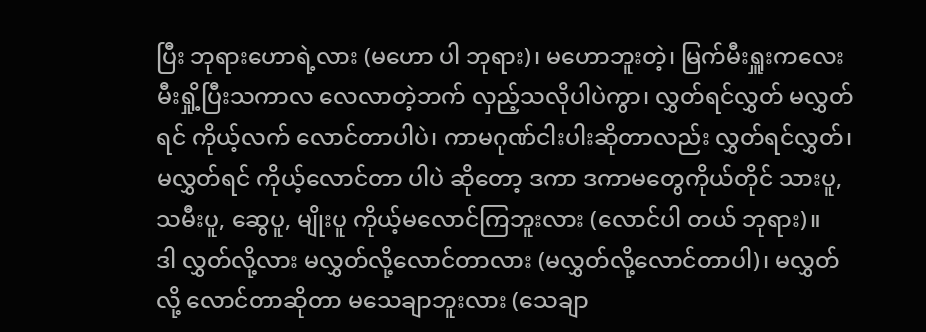ပြီး ဘုရားဟောရဲ့လား (မဟော ပါ ဘုရား)၊ မဟောဘူးတဲ့၊ မြက်မီးရှူးကလေး မီးရှို့ပြီးသကာလ လေလာတဲ့ဘက် လှည့်သလိုပါပဲကွာ၊ လွှတ်ရင်လွှတ် မလွှတ်ရင် ကိုယ့်လက် လောင်တာပါပဲ၊ ကာမဂုဏ်ငါးပါးဆိုတာလည်း လွှတ်ရင်လွှတ်၊ မလွှတ်ရင် ကိုယ့်လောင်တာ ပါပဲ ဆိုတော့ ဒကာ ဒကာမတွေကိုယ်တိုင် သားပူ, သမီးပူ, ဆွေပူ, မျိုးပူ ကိုယ့်မလောင်ကြဘူးလား (လောင်ပါ တယ် ဘုရား)။
ဒါ လွှတ်လို့လား မလွှတ်လို့လောင်တာလား (မလွှတ်လို့လောင်တာပါ)၊ မလွှတ်လို့ လောင်တာဆိုတာ မသေချာဘူးလား (သေချာ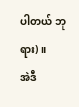ပါတယ် ဘုရား)။
အဲဒီ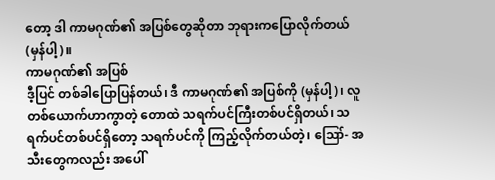တော့ ဒါ ကာမဂုဏ်၏ အပြစ်တွေဆိုတာ ဘုရားကပြောလိုက်တယ် (မှန်ပါ့)။
ကာမဂုဏ်၏ အပြစ်
ဒီ့ပြင် တစ်ခါပြောပြန်တယ်၊ ဒီ ကာမဂုဏ်၏ အပြစ်ကို (မှန်ပါ့)၊ လူတစ်ယောက်ဟာကွာတဲ့ တောထဲ သရက်ပင်ကြီးတစ်ပင်ရှိတယ်၊ သရက်ပင်တစ်ပင်ရှိတော့ သရက်ပင်ကို ကြည့်လိုက်တယ်တဲ့၊ ဪ- အသီးတွေကလည်း အပေါ်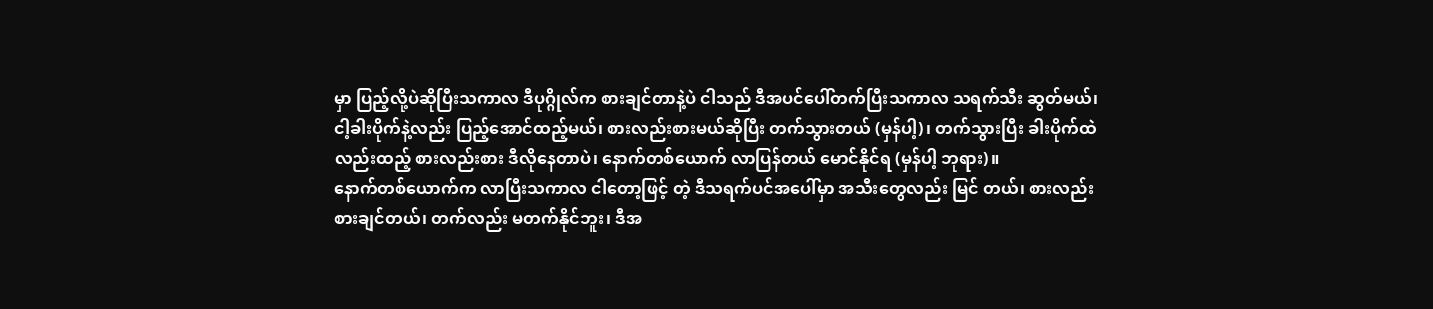မှာ ပြည့်လို့ပဲဆိုပြီးသကာလ ဒီပုဂ္ဂိုလ်က စားချင်တာနဲ့ပဲ ငါသည် ဒီအပင်ပေါ်တက်ပြီးသကာလ သရက်သီး ဆွတ်မယ်၊ ငါ့ခါးပိုက်နဲ့လည်း ပြည့်အောင်ထည့်မယ်၊ စားလည်းစားမယ်ဆိုပြီး တက်သွားတယ် (မှန်ပါ့)၊ တက်သွားပြီး ခါးပိုက်ထဲလည်းထည့် စားလည်းစား ဒီလိုနေတာပဲ၊ နောက်တစ်ယောက် လာပြန်တယ် မောင်နိုင်ရ (မှန်ပါ့ ဘုရား)။
နောက်တစ်ယောက်က လာပြီးသကာလ ငါတော့ဖြင့် တဲ့ ဒီသရက်ပင်အပေါ်မှာ အသီးတွေလည်း မြင် တယ်၊ စားလည်း စားချင်တယ်၊ တက်လည်း မတက်နိုင်ဘူး၊ ဒီအ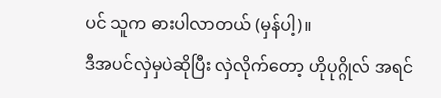ပင် သူက ဓားပါလာတယ် (မှန်ပါ့)။
ဒီအပင်လှဲမှပဲဆိုပြီး လှဲလိုက်တော့ ဟိုပုဂ္ဂိုလ် အရင်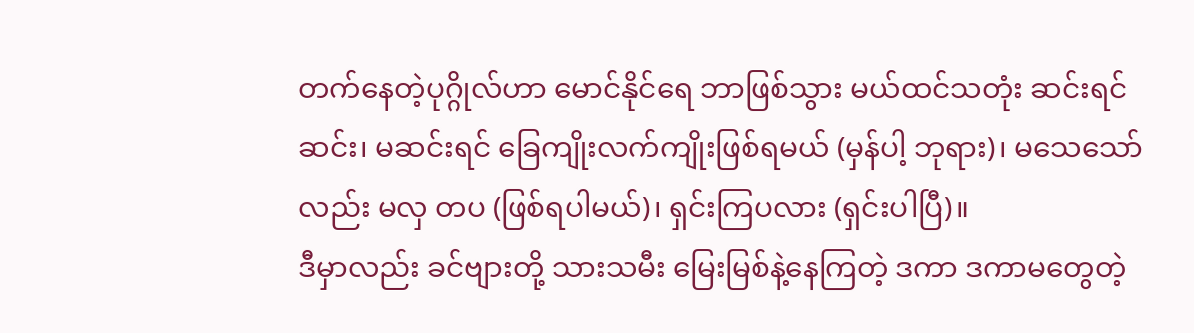တက်နေတဲ့ပုဂ္ဂိုလ်ဟာ မောင်နိုင်ရေ ဘာဖြစ်သွား မယ်ထင်သတုံး ဆင်းရင် ဆင်း၊ မဆင်းရင် ခြေကျိုးလက်ကျိုးဖြစ်ရမယ် (မှန်ပါ့ ဘုရား)၊ မသေသော်လည်း မလှ တပ (ဖြစ်ရပါမယ်)၊ ရှင်းကြပလား (ရှင်းပါပြီ)။
ဒီမှာလည်း ခင်ဗျားတို့ သားသမီး မြေးမြစ်နဲ့နေကြတဲ့ ဒကာ ဒကာမတွေတဲ့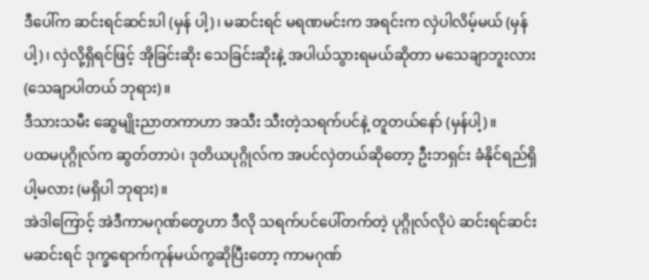ဒီပေါ်က ဆင်းရင်ဆင်းပါ (မှန် ပါ့)၊ မဆင်းရင် မရဏမင်းက အရင်းက လှဲပါလိမ့်မယ် (မှန်ပါ့)၊ လှဲလို့ရှိရင်ဖြင့် အိုခြင်းဆိုး သေခြင်းဆိုးနဲ့ အပါယ်သွားရမယ်ဆိုတာ မသေချာဘူးလား (သေချာပါတယ် ဘုရား)။
ဒီသားသမီး ဆွေမျိုးညာတကာဟာ အသီး သီးတဲ့သရက်ပင်နဲ့ တူတယ်နော် (မှန်ပါ့)။
ပထမပုဂ္ဂိုလ်က ဆွတ်တာပဲ၊ ဒုတိယပုဂ္ဂိုလ်က အပင်လှဲတယ်ဆိုတော့ ဦးဘရှင်း ခံနိုင်ရည်ရှိပါ့မလား (မရှိပါ ဘုရား)။
အဲဒါကြောင့် အဲဒီကာမဂုဏ်တွေဟာ ဒီလို သရက်ပင်ပေါ်တက်တဲ့ ပုဂ္ဂိုလ်လိုပဲ ဆင်းရင်ဆင်း မဆင်းရင် ဒုက္ခရောက်ကုန်မယ်ကွဆိုပြီးတော့ ကာမဂုဏ်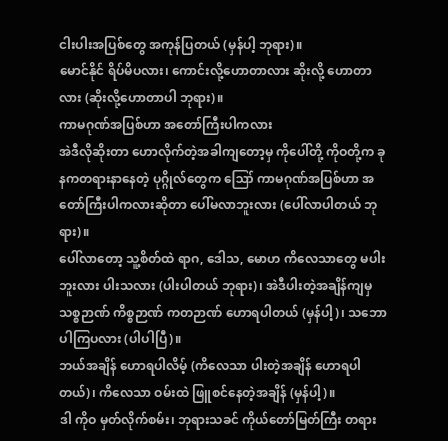ငါးပါးအပြစ်တွေ အကုန်ပြတယ် (မှန်ပါ့ ဘုရား)။
မောင်နိုင် ရိပ်မိပလား၊ ကောင်းလို့ဟောတာလား ဆိုးလို့ ဟောတာလား (ဆိုးလို့ဟောတာပါ ဘုရား)။
ကာမဂုဏ်အပြစ်ဟာ အတော်ကြီးပါကလား
အဲဒီလိုဆိုးတာ ဟောလိုက်တဲ့အခါကျတော့မှ ကိုပေါ်တို့ ကိုဝတို့က ခုနကတရားနာနေတဲ့ ပုဂ္ဂိုလ်တွေက ဪ ကာမဂုဏ်အပြစ်ဟာ အတော်ကြီးပါကလားဆိုတာ ပေါ်မလာဘူးလား (ပေါ်လာပါတယ် ဘုရား)။
ပေါ်လာတော့ သူ့စိတ်ထဲ ရာဂ, ဒေါသ, မောဟ ကိလေသာတွေ မပါးဘူးလား ပါးသလား (ပါးပါတယ် ဘုရား)၊ အဲဒီပါးတဲ့အချိန်ကျမှ သစ္စဉာဏ် ကိစ္စဉာဏ် ကတဉာဏ် ဟောရပါတယ် (မှန်ပါ့)၊ သဘောပါကြပလား (ပါပါပြီ)။
ဘယ်အချိန် ဟောရပါလိမ့် (ကိလေသာ ပါးတဲ့အချိန် ဟောရပါတယ်)၊ ကိလေသာ ဝမ်းထဲ ဖြူစင်နေတဲ့အချိန် (မှန်ပါ့)။
ဒါ ကိုဝ မှတ်လိုက်စမ်း၊ ဘုရားသခင် ကိုယ်တော်မြတ်ကြီး တရား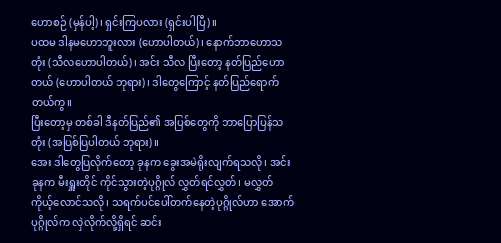ဟောစဉ် (မှန်ပါ့)၊ ရှင်းကြပလား (ရှင်းပါပြီ)။
ပထမ ဒါနမဟောဘူးလား (ဟောပါတယ်)၊ နောက်ဘာဟောသတုံး (သီလဟောပါတယ်)၊ အင်း သီလ ပြီးတော့ နတ်ပြည်ဟောတယ် (ဟောပါတယ် ဘုရား)၊ ဒါတွေကြောင့် နတ်ပြည်ရောက်တယ်ကွ။
ပြီးတော့မှ တစ်ခါ ဒီနတ်ပြည်၏ အပြစ်တွေကို ဘာပြောပြန်သတုံး (အပြစ်ပြပါတယ် ဘုရား)။
အေး ဒါတွေပြလိုက်တော့ ခုနက ခွေးအမဲရိုးလျက်ရသလို၊ အင်း ခုနက မီးရှူးတိုင် ကိုင်သွားတဲ့ပုဂ္ဂိုလ် လွှတ်ရင်လွှတ်၊ မလွှတ် ကိုယ့်လောင်သလို၊ သရက်ပင်ပေါ်တက်နေတဲ့ပုဂ္ဂိုလ်ဟာ အောက်ပုဂ္ဂိုလ်က လှဲလိုက်လို့ရှိရင် ဆင်း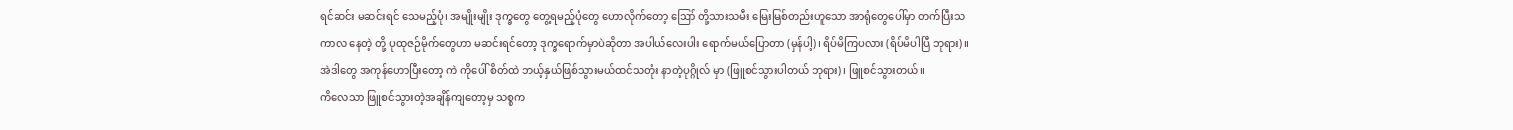ရင်ဆင်း မဆင်းရင် သေမည့်ပုံ၊ အမျိုးမျိုး ဒုက္ခတွေ တွေ့ရမည့်ပုံတွေ ဟောလိုက်တော့ ဪ တို့သားသမီး မြေးမြစ်တည်းဟူသော အာရုံတွေပေါ်မှာ တက်ပြီးသကာလ နေတဲ့ တို့ ပုထုဇဉ်မိုက်တွေဟာ မဆင်းရင်တော့ ဒုက္ခရောက်မှာပဲဆိုတာ အပါယ်လေးပါး ရောက်မယ်ပြောတာ (မှန်ပါ့)၊ ရိပ်မိကြပလား (ရိပ်မိပါပြီ ဘုရား)။
အဲဒါတွေ အကုန်ဟောပြီးတော့ ကဲ ကိုပေါ် စိတ်ထဲ ဘယ့်နှယ်ဖြစ်သွားမယ်ထင်သတုံး နာတဲ့ပုဂ္ဂိုလ် မှာ (ဖြူစင်သွားပါတယ် ဘုရား)၊ ဖြူစင်သွားတယ်။
ကိလေသာ ဖြူစင်သွားတဲ့အချိန်ကျတော့မှ သစ္စက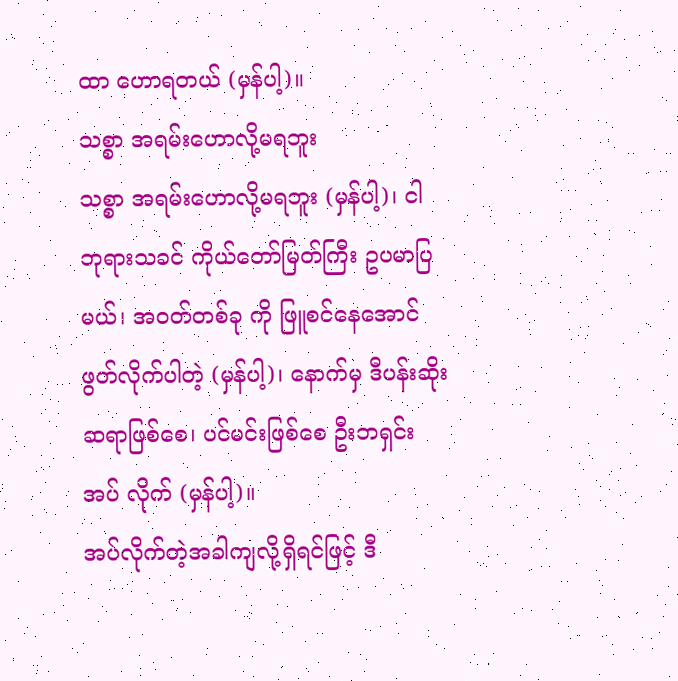ထာ ဟောရတယ် (မှန်ပါ့)။
သစ္စာ အရမ်းဟောလို့မရဘူး
သစ္စာ အရမ်းဟောလို့မရဘူး (မှန်ပါ့)၊ ငါ ဘုရားသခင် ကိုယ်တော်မြတ်ကြီး ဥပမာပြမယ်၊ အဝတ်တစ်ခု ကို ဖြူစင်နေအောင် ဖွတ်လိုက်ပါတဲ့ (မှန်ပါ့)၊ နောက်မှ ဒီပန်းဆိုးဆရာဖြစ်စေ၊ ပင်မင်းဖြစ်စေ ဦးဘရှင်း အပ် လိုက် (မှန်ပါ့)။
အပ်လိုက်တဲ့အခါကျလို့ရှိရင်ဖြင့် ဒီ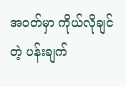အဝတ်မှာ ကိုယ်လိုချင်တဲ့ ပန်းချက်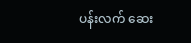ပန်းလက် ဆေး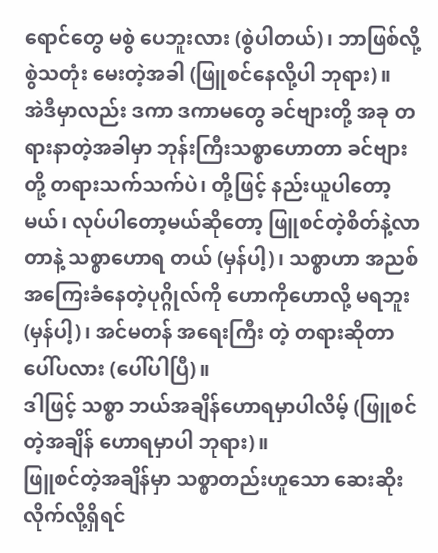ရောင်တွေ မစွဲ ပေဘူးလား (စွဲပါတယ်)၊ ဘာဖြစ်လို့ စွဲသတုံး မေးတဲ့အခါ (ဖြူစင်နေလို့ပါ ဘုရား)။
အဲဒီမှာလည်း ဒကာ ဒကာမတွေ ခင်ဗျားတို့ အခု တရားနာတဲ့အခါမှာ ဘုန်းကြီးသစ္စာဟောတာ ခင်ဗျားတို့ တရားသက်သက်ပဲ၊ တို့ဖြင့် နည်းယူပါတော့မယ်၊ လုပ်ပါတော့မယ်ဆိုတော့ ဖြူစင်တဲ့စိတ်နဲ့လာတာနဲ့ သစ္စာဟောရ တယ် (မှန်ပါ့)၊ သစ္စာဟာ အညစ်အကြေးခံနေတဲ့ပုဂ္ဂိုလ်ကို ဟောကိုဟောလို့ မရဘူး (မှန်ပါ့)၊ အင်မတန် အရေးကြီး တဲ့ တရားဆိုတာ ပေါ်ပလား (ပေါ်ပါပြီ)။
ဒါဖြင့် သစ္စာ ဘယ်အချိန်ဟောရမှာပါလိမ့် (ဖြူစင်တဲ့အချိန် ဟောရမှာပါ ဘုရား)။
ဖြူစင်တဲ့အချိန်မှာ သစ္စာတည်းဟူသော ဆေးဆိုးလိုက်လို့ရှိရင်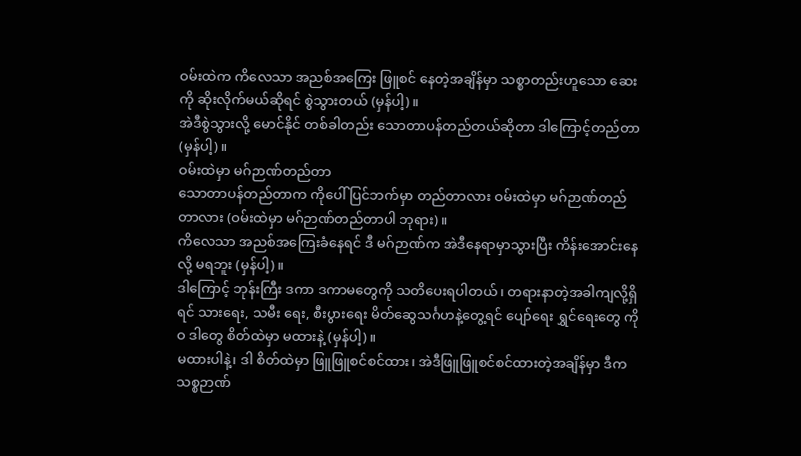ဝမ်းထဲက ကိလေသာ အညစ်အကြေး ဖြူစင် နေတဲ့အချိန်မှာ သစ္စာတည်းဟူသော ဆေးကို ဆိုးလိုက်မယ်ဆိုရင် စွဲသွားတယ် (မှန်ပါ့)။
အဲဒီစွဲသွားလို့ မောင်နိုင် တစ်ခါတည်း သောတာပန်တည်တယ်ဆိုတာ ဒါကြောင့်တည်တာ (မှန်ပါ့)။
ဝမ်းထဲမှာ မဂ်ဉာဏ်တည်တာ
သောတာပန်တည်တာက ကိုပေါ် ပြင်ဘက်မှာ တည်တာလား ဝမ်းထဲမှာ မဂ်ဉာဏ်တည်တာလား (ဝမ်းထဲမှာ မဂ်ဉာဏ်တည်တာပါ ဘုရား)။
ကိလေသာ အညစ်အကြေးခံနေရင် ဒီ မဂ်ဉာဏ်က အဲဒီနေရာမှာသွားပြီး ကိန်းအောင်းနေလို့ မရဘူး (မှန်ပါ့)။
ဒါကြောင့် ဘုန်းကြီး ဒကာ ဒကာမတွေကို သတိပေးရပါတယ်၊ တရားနာတဲ့အခါကျလို့ရှိရင် သားရေး, သမီး ရေး, စီးပွားရေး မိတ်ဆွေသင်္ဂဟနဲ့တွေ့ရင် ပျော်ရေး ရွှင်ရေးတွေ ကိုဝ ဒါတွေ စိတ်ထဲမှာ မထားနဲ့ (မှန်ပါ့)။
မထားပါနဲ့၊ ဒါ စိတ်ထဲမှာ ဖြူဖြူစင်စင်ထား၊ အဲဒီဖြူဖြူစင်စင်ထားတဲ့အချိန်မှာ ဒီက သစ္စဉာဏ်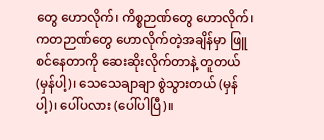တွေ ဟောလိုက်၊ ကိစ္စဉာဏ်တွေ ဟောလိုက်၊ ကတဉာဏ်တွေ ဟောလိုက်တဲ့အချိန်မှာ ဖြူစင်နေတာကို ဆေးဆိုးလိုက်တာနဲ့ တူတယ် (မှန်ပါ့)၊ သေသေချာချာ စွဲသွားတယ် (မှန်ပါ့)၊ ပေါ်ပလား (ပေါ်ပါပြီ)။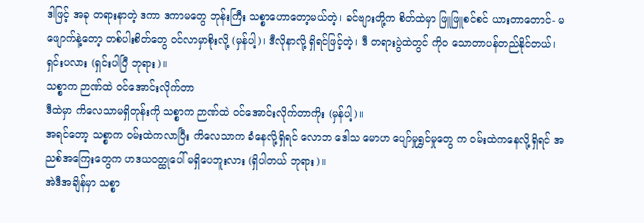ဒါဖြင့် အခု တရားနာတဲ့ ဒကာ ဒကာမတွေ ဘုန်းကြီး သစ္စာဟောတော့မယ်တဲ့၊ ခင်ဗျားတို့က စိတ်ထဲမှာ ဖြူဖြူစင်စင် ယားတာတောင်- မဖျောက်နဲ့တော့ တစ်ပါးစိတ်တွေ ဝင်လာမှာစိုးလို့ (မှန်ပါ့)၊ ဒီလိုနာလို့ ရှိရင်ဖြင့်တဲ့၊ ဒီ တရားပွဲထဲတွင် ကိုဝ သောတာပန်တည်နိုင်တယ်၊ ရှင်းပလား (ရှင်းပါပြီ ဘုရား)။
သစ္စာက ဉာဏ်ထဲ ဝင်အောင်းလိုက်တာ
ဒီထဲမှာ ကိလေသာမရှိတုန်းကို သစ္စာက ဉာဏ်ထဲ ဝင်အောင်းလိုက်တာကိုး (မှန်ပါ့)။
အရင်တော့ သစ္စာက ဝမ်းထဲကလာပြီး ကိလေသာက ခံနေလို့ရှိရင် လောဘ ဒေါသ မောဟ ပျော်မှုရွှင်မှုတွေ က ဝမ်းထဲကနေလို့ရှိရင် အညစ်အကြေးတွေက ဟဒယဝတ္ထုပေါ် မရှိပေဘူးလား (ရှိပါတယ် ဘုရား)။
အဲဒီအချိန်မှာ သစ္စာ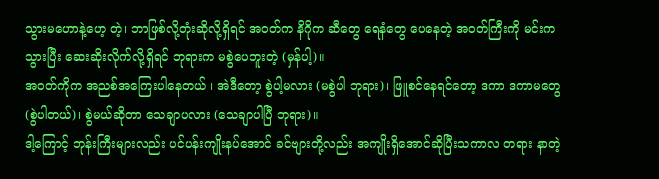သွားမဟောနဲ့ဟေ့ တဲ့၊ ဘာဖြစ်လို့တုံးဆိုလို့ရှိရင် အဝတ်က နိဂိုက ဆီတွေ ရေနံတွေ ပေနေတဲ့ အဝတ်ကြီးကို မင်းကသွားပြီး ဆေးဆိုးလိုက်လို့ရှိရင် ဘုရားက မစွဲပေဘူးတဲ့ (မှန်ပါ့)။
အဝတ်ကိုက အညစ်အကြေးပါနေတယ် ၊ အဲဒီတော့ စွဲပါ့မလား (မစွဲပါ ဘုရား)၊ ဖြူစင်နေရင်တော့ ဒကာ ဒကာမတွေ (စွဲပါတယ်)၊ စွဲမယ်ဆိုတာ သေချာပလား (သေချာပါပြီ ဘုရား)။
ဒါ့ကြောင့် ဘုန်းကြီးများလည်း ပင်ပန်းကျိုးနပ်အောင် ခင်ဗျားတို့လည်း အကျိုးရှိအောင်ဆိုပြီးသကာလ တရား နာတဲ့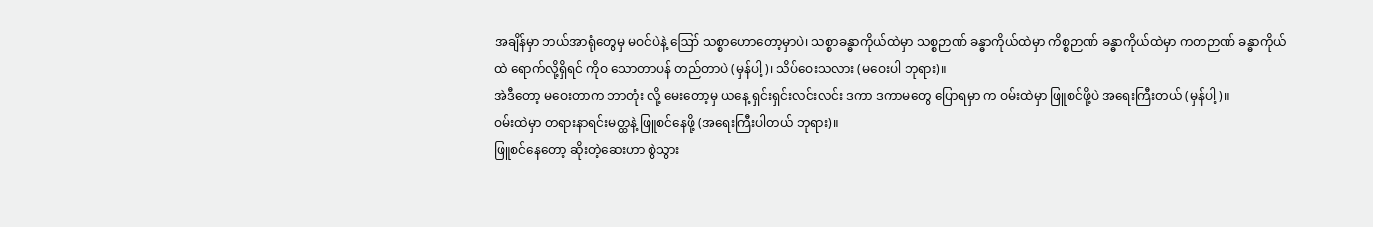အချိန်မှာ ဘယ်အာရုံတွေမှ မဝင်ပဲနဲ့ ဪ သစ္စာဟောတော့မှာပဲ၊ သစ္စာခန္ဓာကိုယ်ထဲမှာ သစ္စဉာဏ် ခန္ဓာကိုယ်ထဲမှာ ကိစ္စဉာဏ် ခန္ဓာကိုယ်ထဲမှာ ကတဉာဏ် ခန္ဓာကိုယ်ထဲ ရောက်လို့ရှိရင် ကိုဝ သောတာပန် တည်တာပဲ (မှန်ပါ့)၊ သိပ်ဝေးသလား (မဝေးပါ ဘုရား)။
အဲဒီတော့ မဝေးတာက ဘာတုံး လို့ မေးတော့မှ ယနေ့ ရှင်းရှင်းလင်းလင်း ဒကာ ဒကာမတွေ ပြောရမှာ က ဝမ်းထဲမှာ ဖြူစင်ဖို့ပဲ အရေးကြီးတယ် (မှန်ပါ့)။
ဝမ်းထဲမှာ တရားနာရင်းမတ္ထနဲ့ ဖြူစင်နေဖို့ (အရေးကြီးပါတယ် ဘုရား)။
ဖြူစင်နေတော့ ဆိုးတဲ့ဆေးဟာ စွဲသွား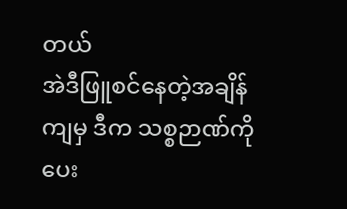တယ်
အဲဒီဖြူစင်နေတဲ့အချိန်ကျမှ ဒီက သစ္စဉာဏ်ကို ပေး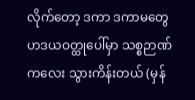လိုက်တော့ ဒကာ ဒကာမတွေ ဟဒယဝတ္ထုပေါ်မှာ သစ္စဉာဏ်ကလေး သွားကိန်းတယ် (မှန်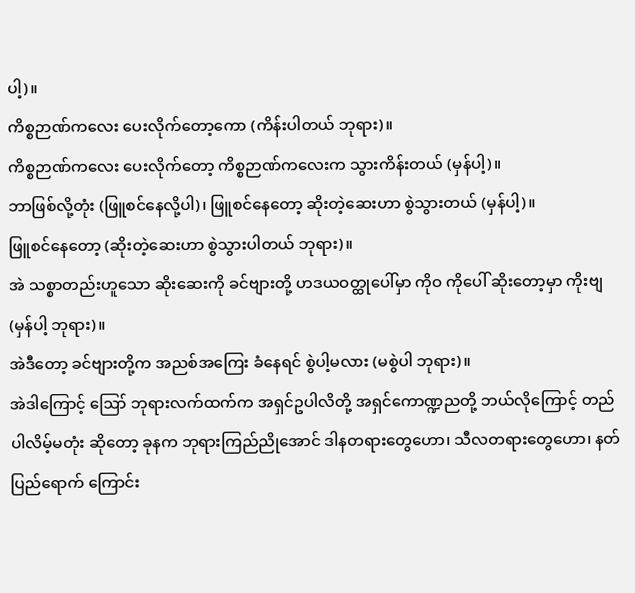ပါ့)။
ကိစ္စဉာဏ်ကလေး ပေးလိုက်တော့ကော (ကိန်းပါတယ် ဘုရား)။
ကိစ္စဉာဏ်ကလေး ပေးလိုက်တော့ ကိစ္စဉာဏ်ကလေးက သွားကိန်းတယ် (မှန်ပါ့)။
ဘာဖြစ်လို့တုံး (ဖြူစင်နေလို့ပါ)၊ ဖြူစင်နေတော့ ဆိုးတဲ့ဆေးဟာ စွဲသွားတယ် (မှန်ပါ့)။
ဖြူစင်နေတော့ (ဆိုးတဲ့ဆေးဟာ စွဲသွားပါတယ် ဘုရား)။
အဲ သစ္စာတည်းဟူသော ဆိုးဆေးကို ခင်ဗျားတို့ ဟဒယဝတ္ထုပေါ်မှာ ကိုဝ ကိုပေါ် ဆိုးတော့မှာ ကိုးဗျ (မှန်ပါ့ ဘုရား)။
အဲဒီတော့ ခင်ဗျားတို့က အညစ်အကြေး ခံနေရင် စွဲပါ့မလား (မစွဲပါ ဘုရား)။
အဲဒါကြောင့် ဪ ဘုရားလက်ထက်က အရှင်ဥပါလိတို့ အရှင်ကောဏ္ဍညတို့ ဘယ်လိုကြောင့် တည် ပါလိမ့်မတုံး ဆိုတော့ ခုနက ဘုရားကြည်ညိုအောင် ဒါနတရားတွေဟော၊ သီလတရားတွေဟော၊ နတ်ပြည်ရောက် ကြောင်း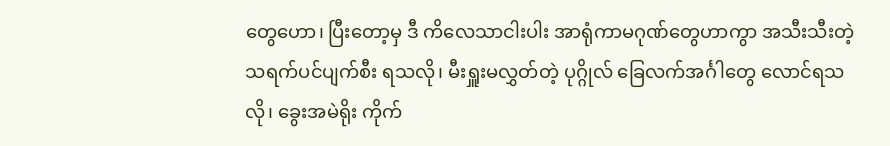တွေဟော၊ ပြီးတော့မှ ဒီ ကိလေသာငါးပါး အာရုံကာမဂုဏ်တွေဟာကွာ အသီးသီးတဲ့ သရက်ပင်ပျက်စီး ရသလို၊ မီးရှူးမလွှတ်တဲ့ ပုဂ္ဂိုလ် ခြေလက်အင်္ဂါတွေ လောင်ရသလို၊ ခွေးအမဲရိုး ကိုက်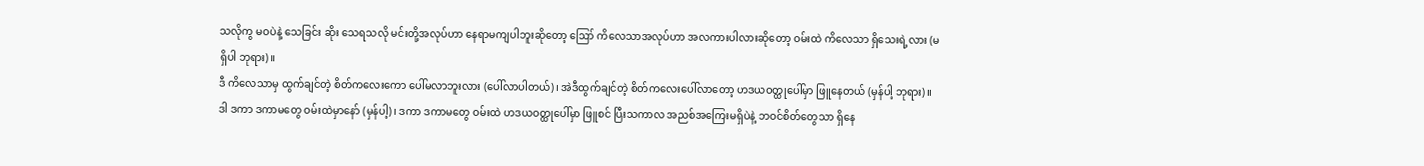သလိုကွ မဝပဲနဲ့ သေခြင်း ဆိုး သေရသလို မင်းတို့အလုပ်ဟာ နေရာမကျပါဘူးဆိုတော့ ဪ ကိလေသာအလုပ်ဟာ အလကားပါလားဆိုတော့ ဝမ်းထဲ ကိလေသာ ရှိသေးရဲ့လား (မရှိပါ ဘုရား)။
ဒီ ကိလေသာမှ ထွက်ချင်တဲ့ စိတ်ကလေးကော ပေါ်မလာဘူးလား (ပေါ်လာပါတယ်)၊ အဲဒီထွက်ချင်တဲ့ စိတ်ကလေးပေါ်လာတော့ ဟဒယဝတ္ထုပေါ်မှာ ဖြူနေတယ် (မှန်ပါ့ ဘုရား)။
ဒါ ဒကာ ဒကာမတွေ ဝမ်းထဲမှာနော် (မှန်ပါ့)၊ ဒကာ ဒကာမတွေ ဝမ်းထဲ ဟဒယဝတ္ထုပေါ်မှာ ဖြူစင် ပြီးသကာလ အညစ်အကြေးမရှိပဲနဲ့ ဘဝင်စိတ်တွေသာ ရှိနေ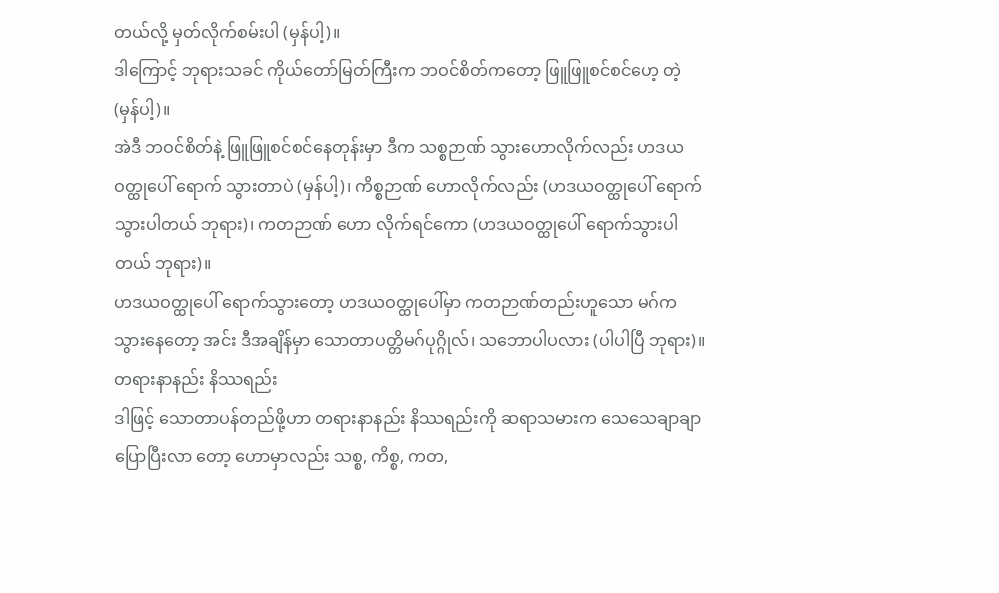တယ်လို့ မှတ်လိုက်စမ်းပါ (မှန်ပါ့)။
ဒါကြောင့် ဘုရားသခင် ကိုယ်တော်မြတ်ကြီးက ဘဝင်စိတ်ကတော့ ဖြူဖြူစင်စင်ဟေ့ တဲ့ (မှန်ပါ့)။
အဲဒီ ဘဝင်စိတ်နဲ့ ဖြူဖြူစင်စင်နေတုန်းမှာ ဒီက သစ္စဉာဏ် သွားဟောလိုက်လည်း ဟဒယဝတ္ထုပေါ် ရောက် သွားတာပဲ (မှန်ပါ့)၊ ကိစ္စဉာဏ် ဟောလိုက်လည်း (ဟဒယဝတ္ထုပေါ် ရောက်သွားပါတယ် ဘုရား)၊ ကတဉာဏ် ဟော လိုက်ရင်ကော (ဟဒယဝတ္ထုပေါ် ရောက်သွားပါတယ် ဘုရား)။
ဟဒယဝတ္ထုပေါ် ရောက်သွားတော့ ဟဒယဝတ္ထုပေါ်မှာ ကတဉာဏ်တည်းဟူသော မဂ်က သွားနေတော့ အင်း ဒီအချိန်မှာ သောတာပတ္တိမဂ်ပုဂ္ဂိုလ်၊ သဘောပါပလား (ပါပါပြီ ဘုရား)။
တရားနာနည်း နိဿရည်း
ဒါဖြင့် သောတာပန်တည်ဖို့ဟာ တရားနာနည်း နိဿရည်းကို ဆရာသမားက သေသေချာချာ ပြောပြီးလာ တော့ ဟောမှာလည်း သစ္စ, ကိစ္စ, ကတ,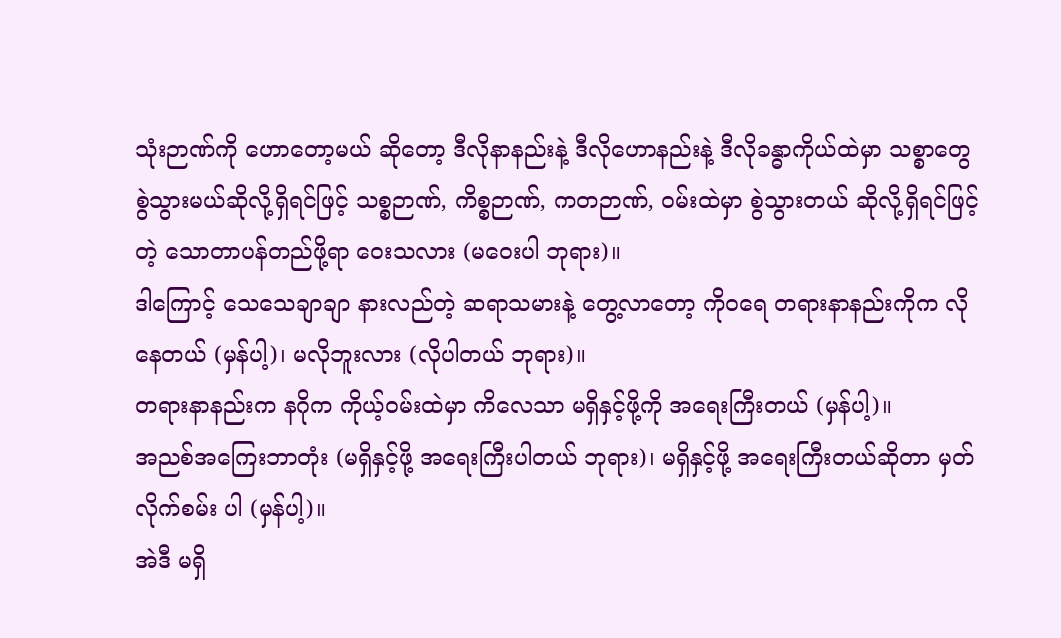သုံးဉာဏ်ကို ဟောတော့မယ် ဆိုတော့ ဒီလိုနာနည်းနဲ့ ဒီလိုဟောနည်းနဲ့ ဒီလိုခန္ဓာကိုယ်ထဲမှာ သစ္စာတွေ စွဲသွားမယ်ဆိုလို့ရှိရင်ဖြင့် သစ္စဉာဏ်, ကိစ္စဉာဏ်, ကတဉာဏ်, ဝမ်းထဲမှာ စွဲသွားတယ် ဆိုလို့ရှိရင်ဖြင့်တဲ့ သောတာပန်တည်ဖို့ရာ ဝေးသလား (မဝေးပါ ဘုရား)။
ဒါကြောင့် သေသေချာချာ နားလည်တဲ့ ဆရာသမားနဲ့ တွေ့လာတော့ ကိုဝရေ တရားနာနည်းကိုက လိုနေတယ် (မှန်ပါ့)၊ မလိုဘူးလား (လိုပါတယ် ဘုရား)။
တရားနာနည်းက နဂိုက ကိုယ့်ဝမ်းထဲမှာ ကိလေသာ မရှိနှင့်ဖို့ကို အရေးကြီးတယ် (မှန်ပါ့)။
အညစ်အကြေးဘာတုံး (မရှိနှင့်ဖို့ အရေးကြီးပါတယ် ဘုရား)၊ မရှိနှင့်ဖို့ အရေးကြီးတယ်ဆိုတာ မှတ်လိုက်စမ်း ပါ (မှန်ပါ့)။
အဲဒီ မရှိ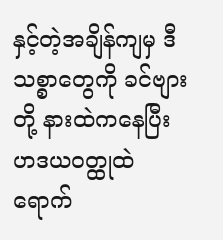နှင့်တဲ့အချိန်ကျမှ ဒီ သစ္စာတွေကို ခင်ဗျားတို့ နားထဲကနေပြီး ဟဒယဝတ္ထုထဲ ရောက်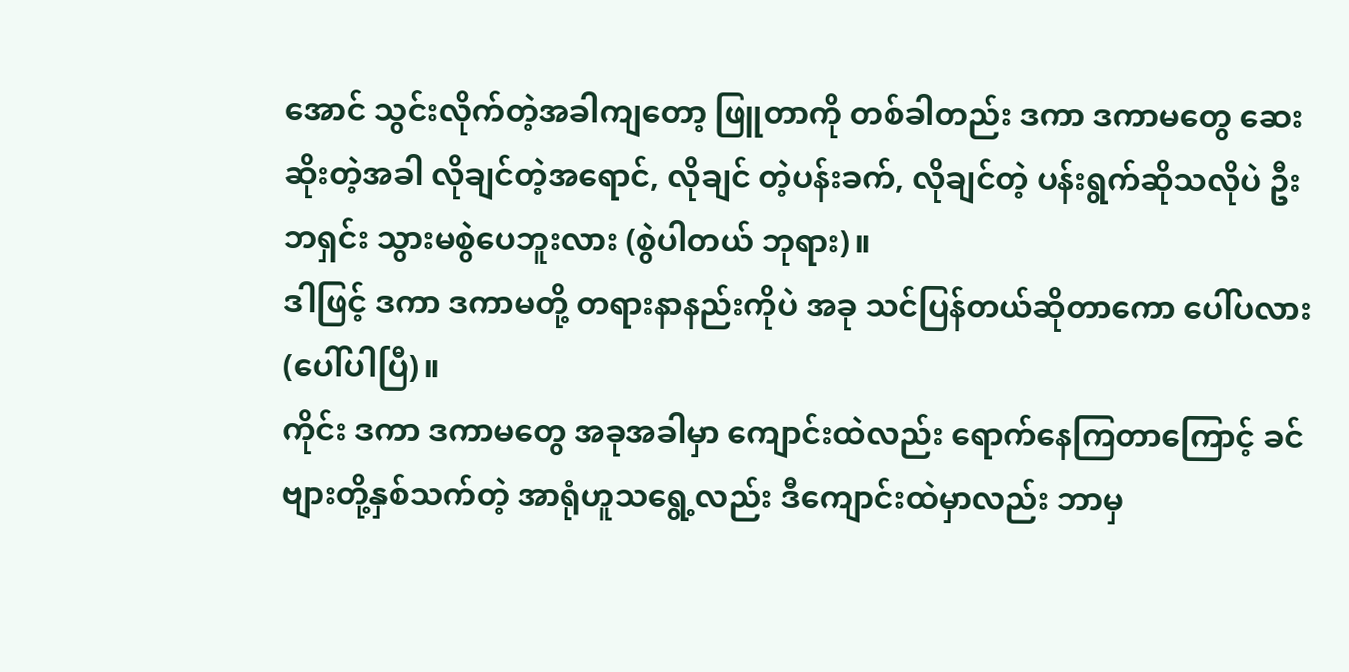အောင် သွင်းလိုက်တဲ့အခါကျတော့ ဖြူတာကို တစ်ခါတည်း ဒကာ ဒကာမတွေ ဆေးဆိုးတဲ့အခါ လိုချင်တဲ့အရောင်, လိုချင် တဲ့ပန်းခက်, လိုချင်တဲ့ ပန်းရွက်ဆိုသလိုပဲ ဦးဘရှင်း သွားမစွဲပေဘူးလား (စွဲပါတယ် ဘုရား)။
ဒါဖြင့် ဒကာ ဒကာမတို့ တရားနာနည်းကိုပဲ အခု သင်ပြန်တယ်ဆိုတာကော ပေါ်ပလား (ပေါ်ပါပြီ)။
ကိုင်း ဒကာ ဒကာမတွေ အခုအခါမှာ ကျောင်းထဲလည်း ရောက်နေကြတာကြောင့် ခင်ဗျားတို့နှစ်သက်တဲ့ အာရုံဟူသရွေ့လည်း ဒီကျောင်းထဲမှာလည်း ဘာမှ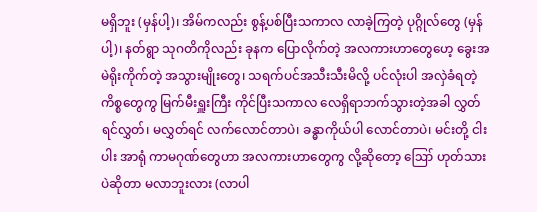မရှိဘူး (မှန်ပါ့)၊ အိမ်ကလည်း စွန့်ပစ်ပြီးသကာလ လာခဲ့ကြတဲ့ ပုဂ္ဂိုလ်တွေ (မှန်ပါ့)၊ နတ်ရွာ သုဂတိကိုလည်း ခုနက ပြောလိုက်တဲ့ အလကားဟာတွေဟေ့ ခွေးအမဲရိုးကိုက်တဲ့ အသွားမျိုးတွေ၊ သရက်ပင်အသီးသီးမိလို့ ပင်လုံးပါ အလှဲခံရတဲ့ ကိစ္စတွေကွ မြက်မီးရှူးကြီး ကိုင်ပြီးသကာလ လေရှိရာဘက်သွားတဲ့အခါ လွှတ်ရင်လွှတ်၊ မလွှတ်ရင် လက်လောင်တာပဲ၊ ခန္ဓာကိုယ်ပါ လောင်တာပဲ၊ မင်းတို့ ငါးပါး အာရုံ ကာမဂုဏ်တွေဟာ အလကားဟာတွေကွ လို့ဆိုတော့ ဪ ဟုတ်သားပဲဆိုတာ မလာဘူးလား (လာပါ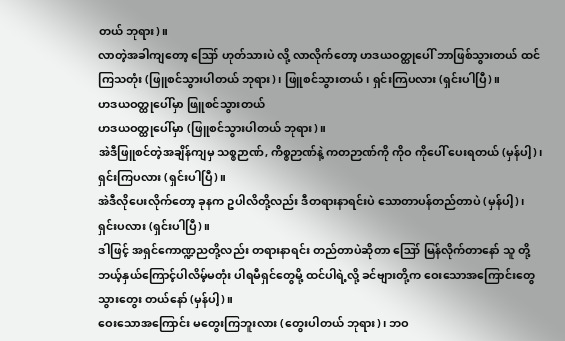တယ် ဘုရား)။
လာတဲ့အခါကျတော့ ဪ ဟုတ်သားပဲ လို့ လာလိုက်တော့ ဟဒယဝတ္ထုပေါ် ဘာဖြစ်သွားတယ် ထင်ကြသတုံး (ဖြူစင်သွားပါတယ် ဘုရား)၊ ဖြူစင်သွားတယ်၊ ရှင်းကြပလား (ရှင်းပါပြီ)။
ဟဒယဝတ္ထုပေါ်မှာ ဖြူစင်သွားတယ်
ဟဒယဝတ္ထုပေါ်မှာ (ဖြူစင်သွားပါတယ် ဘုရား)။
အဲဒီဖြူစင်တဲ့အချိန်ကျမှ သစ္စဉာဏ်, ကိစ္စဉာဏ်နဲ့ ကတဉာဏ်ကို ကိုဝ ကိုပေါ် ပေးရတယ် (မှန်ပါ့)၊ ရှင်းကြပလား (ရှင်းပါပြီ)။
အဲဒီလိုပေးလိုက်တော့ ခုနက ဥပါလိတို့လည်း ဒီတရားနာရင်းပဲ သောတာပန်တည်တာပဲ (မှန်ပါ့)၊ ရှင်းပလား (ရှင်းပါပြီ)။
ဒါဖြင့် အရှင်ကောဏ္ဍညတို့လည်း တရားနာရင်း တည်တာပဲဆိုတာ ဪ မြန်လိုက်တာနော် သူ တို့ ဘယ့်နှယ်ကြောင့်ပါလိမ့်မတုံး ပါရမီရှင်တွေမို့ ထင်ပါရဲ့လို့ ခင်ဗျားတို့က ဝေးသောအကြောင်းတွေ သွားတွေး တယ်နော် (မှန်ပါ့)။
ဝေးသောအကြောင်း မတွေးကြဘူးလား (တွေးပါတယ် ဘုရား)၊ ဘဝ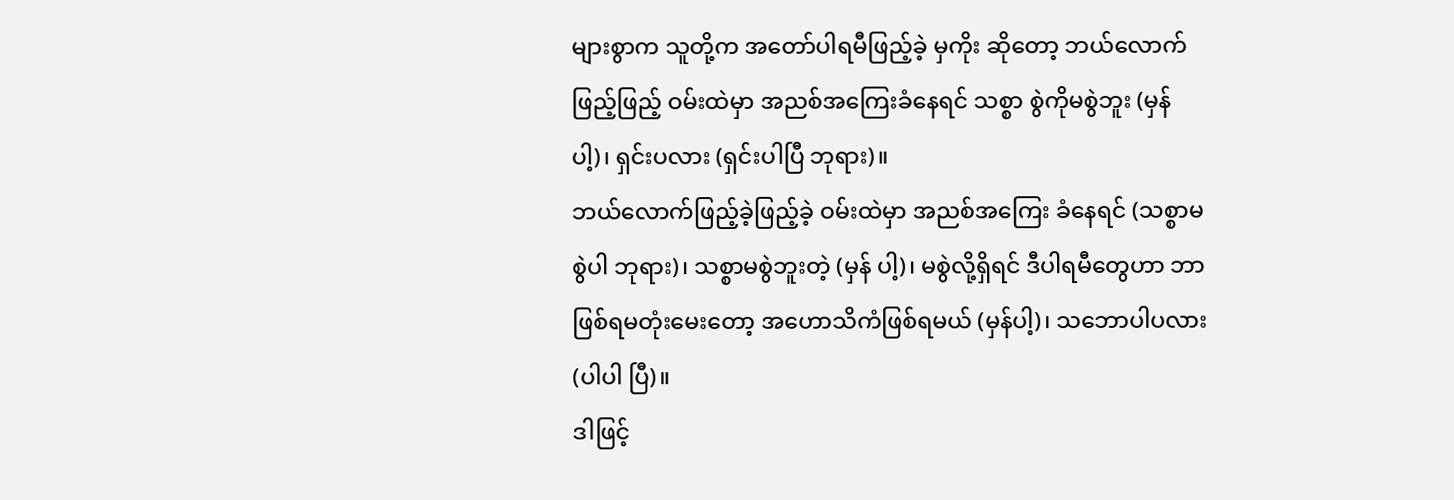များစွာက သူတို့က အတော်ပါရမီဖြည့်ခဲ့ မှကိုး ဆိုတော့ ဘယ်လောက်ဖြည့်ဖြည့် ဝမ်းထဲမှာ အညစ်အကြေးခံနေရင် သစ္စာ စွဲကိုမစွဲဘူး (မှန်ပါ့)၊ ရှင်းပလား (ရှင်းပါပြီ ဘုရား)။
ဘယ်လောက်ဖြည့်ခဲ့ဖြည့်ခဲ့ ဝမ်းထဲမှာ အညစ်အကြေး ခံနေရင် (သစ္စာမစွဲပါ ဘုရား)၊ သစ္စာမစွဲဘူးတဲ့ (မှန် ပါ့)၊ မစွဲလို့ရှိရင် ဒီပါရမီတွေဟာ ဘာဖြစ်ရမတုံးမေးတော့ အဟောသိကံဖြစ်ရမယ် (မှန်ပါ့)၊ သဘောပါပလား (ပါပါ ပြီ)။
ဒါဖြင့်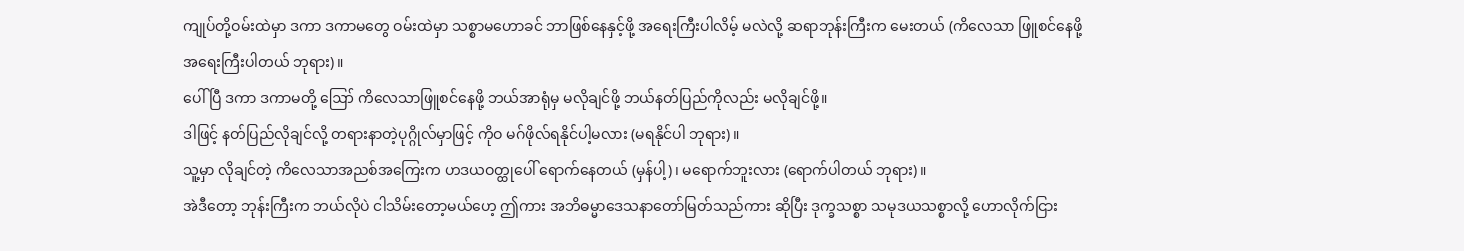ကျုပ်တို့ဝမ်းထဲမှာ ဒကာ ဒကာမတွေ ဝမ်းထဲမှာ သစ္စာမဟောခင် ဘာဖြစ်နေနှင့်ဖို့ အရေးကြီးပါလိမ့် မလဲလို့ ဆရာဘုန်းကြီးက မေးတယ် (ကိလေသာ ဖြူစင်နေဖို့ အရေးကြီးပါတယ် ဘုရား)။
ပေါ်ပြီ ဒကာ ဒကာမတို့ ဪ ကိလေသာဖြူစင်နေဖို့ ဘယ်အာရုံမှ မလိုချင်ဖို့ ဘယ်နတ်ပြည်ကိုလည်း မလိုချင်ဖို့။
ဒါဖြင့် နတ်ပြည်လိုချင်လို့ တရားနာတဲ့ပုဂ္ဂိုလ်မှာဖြင့် ကိုဝ မဂ်ဖိုလ်ရနိုင်ပါ့မလား (မရနိုင်ပါ ဘုရား)။
သူ့မှာ လိုချင်တဲ့ ကိလေသာအညစ်အကြေးက ဟဒယဝတ္ထုပေါ် ရောက်နေတယ် (မှန်ပါ့)၊ မရောက်ဘူးလား (ရောက်ပါတယ် ဘုရား)။
အဲဒီတော့ ဘုန်းကြီးက ဘယ်လိုပဲ ငါသိမ်းတော့မယ်ဟေ့ ဤကား အဘိဓမ္မာဒေသနာတော်မြတ်သည်ကား ဆိုပြီး ဒုက္ခသစ္စာ သမုဒယသစ္စာလို့ ဟောလိုက်ငြား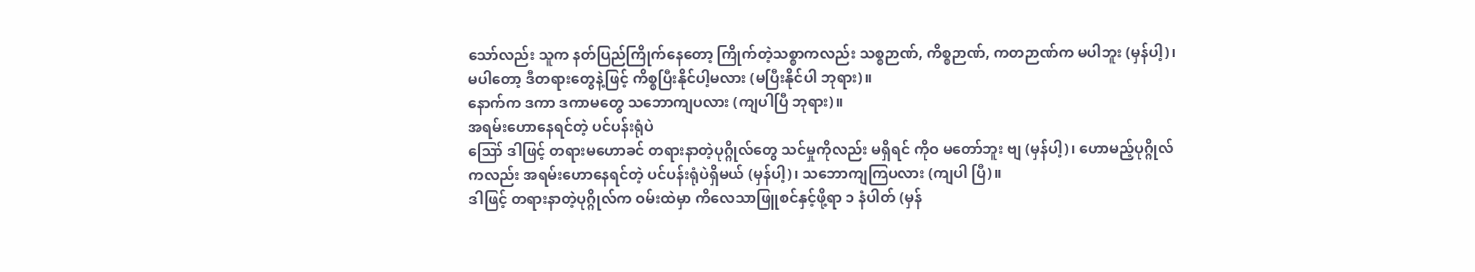သော်လည်း သူက နတ်ပြည်ကြိုက်နေတော့ ကြိုက်တဲ့သစ္စာကလည်း သစ္စဉာဏ်, ကိစ္စဉာဏ်, ကတဉာဏ်က မပါဘူး (မှန်ပါ့)၊ မပါတော့ ဒီတရားတွေနဲ့ဖြင့် ကိစ္စပြီးနိုင်ပါ့မလား (မပြီးနိုင်ပါ ဘုရား)။
နောက်က ဒကာ ဒကာမတွေ သဘောကျပလား (ကျပါပြီ ဘုရား)။
အရမ်းဟောနေရင်တဲ့ ပင်ပန်းရုံပဲ
ဪ ဒါဖြင့် တရားမဟောခင် တရားနာတဲ့ပုဂ္ဂိုလ်တွေ သင်မှုကိုလည်း မရှိရင် ကိုဝ မတော်ဘူး ဗျ (မှန်ပါ့)၊ ဟောမည့်ပုဂ္ဂိုလ်ကလည်း အရမ်းဟောနေရင်တဲ့ ပင်ပန်းရုံပဲရှိမယ် (မှန်ပါ့)၊ သဘောကျကြပလား (ကျပါ ပြီ)။
ဒါဖြင့် တရားနာတဲ့ပုဂ္ဂိုလ်က ဝမ်းထဲမှာ ကိလေသာဖြူစင်နှင့်ဖို့ရာ ၁ နံပါတ် (မှန်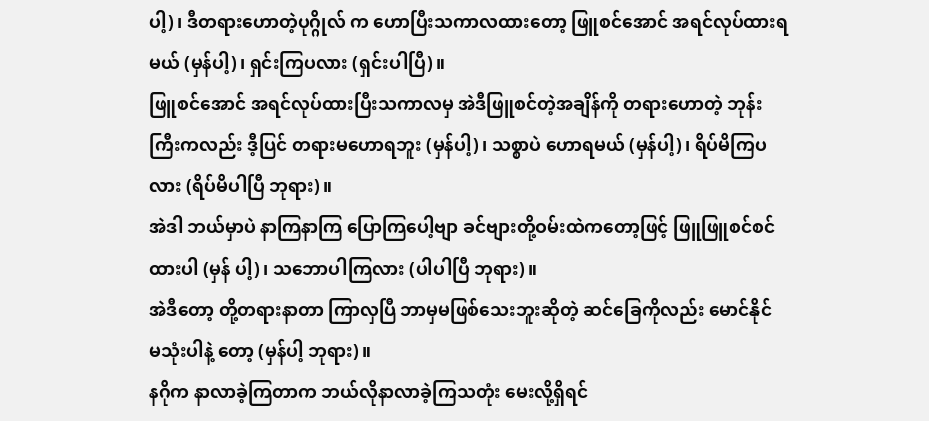ပါ့)၊ ဒီတရားဟောတဲ့ပုဂ္ဂိုလ် က ဟောပြီးသကာလထားတော့ ဖြူစင်အောင် အရင်လုပ်ထားရမယ် (မှန်ပါ့)၊ ရှင်းကြပလား (ရှင်းပါပြီ)။
ဖြူစင်အောင် အရင်လုပ်ထားပြီးသကာလမှ အဲဒီဖြူစင်တဲ့အချိန်ကို တရားဟောတဲ့ ဘုန်းကြီးကလည်း ဒီ့ပြင် တရားမဟောရဘူး (မှန်ပါ့)၊ သစ္စာပဲ ဟောရမယ် (မှန်ပါ့)၊ ရိပ်မိကြပလား (ရိပ်မိပါပြီ ဘုရား)။
အဲဒါ ဘယ်မှာပဲ နာကြနာကြ ပြောကြပေါ့ဗျာ ခင်ဗျားတို့ဝမ်းထဲကတော့ဖြင့် ဖြူဖြူစင်စင် ထားပါ (မှန် ပါ့)၊ သဘောပါကြလား (ပါပါပြီ ဘုရား)။
အဲဒီတော့ တို့တရားနာတာ ကြာလှပြီ ဘာမှမဖြစ်သေးဘူးဆိုတဲ့ ဆင်ခြေကိုလည်း မောင်နိုင် မသုံးပါနဲ့ တော့ (မှန်ပါ့ ဘုရား)။
နဂိုက နာလာခဲ့ကြတာက ဘယ်လိုနာလာခဲ့ကြသတုံး မေးလို့ရှိရင်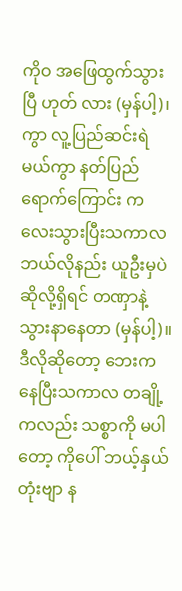ကိုဝ အဖြေထွက်သွားပြီ ဟုတ် လား (မှန်ပါ့)၊ ကွာ လူ့ပြည်ဆင်းရဲမယ်ကွာ နတ်ပြည်ရောက်ကြောင်း ကလေးသွားပြီးသကာလ ဘယ်လိုနည်း ယူဦးမှပဲ ဆိုလို့ရှိရင် တဏှာနဲ့ သွားနာနေတာ (မှန်ပါ့)။
ဒီလိုဆိုတော့ ဘေးကနေပြီးသကာလ တချို့ကလည်း သစ္စာကို မပါတော့ ကိုပေါ် ဘယ့်နှယ်တုံးဗျာ န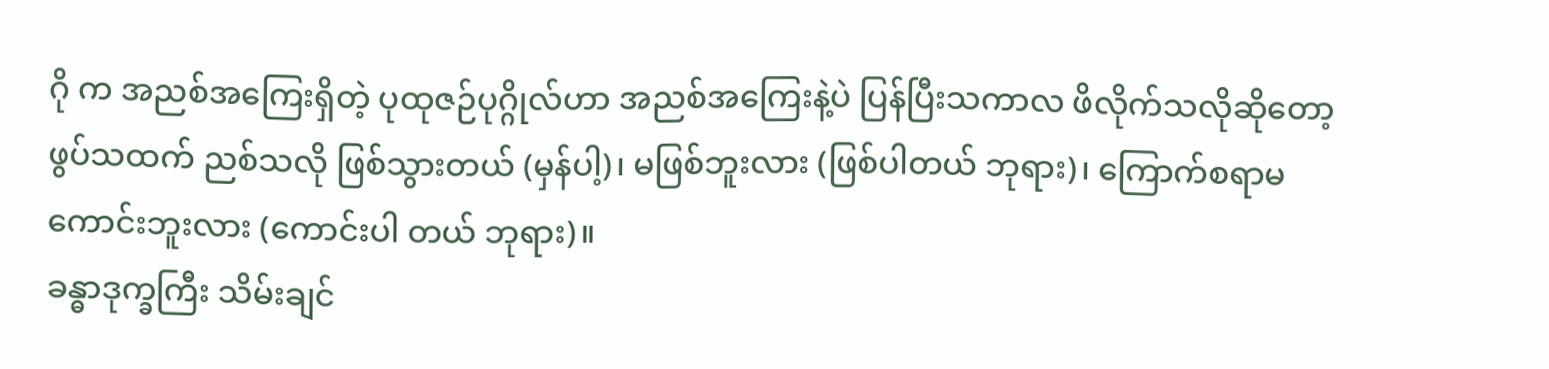ဂို က အညစ်အကြေးရှိတဲ့ ပုထုဇဉ်ပုဂ္ဂိုလ်ဟာ အညစ်အကြေးနဲ့ပဲ ပြန်ပြီးသကာလ ဖိလိုက်သလိုဆိုတော့ ဖွပ်သထက် ညစ်သလို ဖြစ်သွားတယ် (မှန်ပါ့)၊ မဖြစ်ဘူးလား (ဖြစ်ပါတယ် ဘုရား)၊ ကြောက်စရာမကောင်းဘူးလား (ကောင်းပါ တယ် ဘုရား)။
ခန္ဓာဒုက္ခကြီး သိမ်းချင်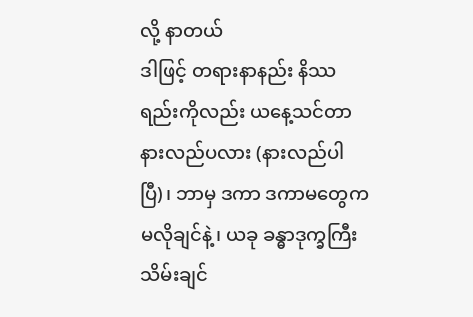လို့ နာတယ်
ဒါဖြင့် တရားနာနည်း နိဿရည်းကိုလည်း ယနေ့သင်တာ နားလည်ပလား (နားလည်ပါပြီ)၊ ဘာမှ ဒကာ ဒကာမတွေက မလိုချင်နဲ့၊ ယခု ခန္ဓာဒုက္ခကြီး သိမ်းချင်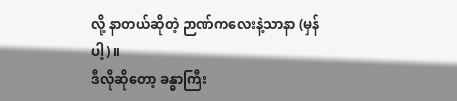လို့ နာတယ်ဆိုတဲ့ ဉာဏ်ကလေးနဲ့သာနာ (မှန်ပါ့)။
ဒီလိုဆိုတော့ ခန္ဓာကြီး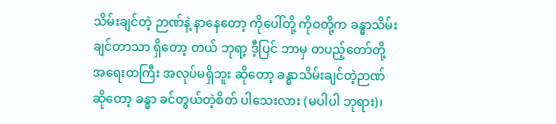သိမ်းချင်တဲ့ ဉာဏ်နဲ့ နာနေတော့ ကိုပေါ်တို့ ကိုဝတို့က ခန္ဓာသိမ်းချင်တာသာ ရှိတော့ တယ် ဘုရာ့ ဒီ့ပြင် ဘာမှ တပည့်တော်တို့ အရေးတကြီး အလုပ်မရှိဘူး ဆိုတော့ ခန္ဓာသိမ်းချင်တဲ့ဉာဏ်ဆိုတော့ ခန္ဓာ ခင်တွယ်တဲ့စိတ် ပါသေးလား (မပါပါ ဘုရား)၊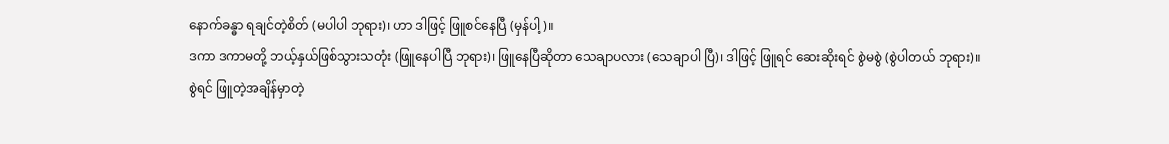နောက်ခန္ဓာ ရချင်တဲ့စိတ် (မပါပါ ဘုရား)၊ ဟာ ဒါဖြင့် ဖြူစင်နေပြီ (မှန်ပါ့)။
ဒကာ ဒကာမတို့ ဘယ့်နှယ်ဖြစ်သွားသတုံး (ဖြူနေပါပြီ ဘုရား)၊ ဖြူနေပြီဆိုတာ သေချာပလား (သေချာပါ ပြီ)၊ ဒါဖြင့် ဖြူရင် ဆေးဆိုးရင် စွဲမစွဲ (စွဲပါတယ် ဘုရား)။
စွဲရင် ဖြူတဲ့အချိန်မှာတဲ့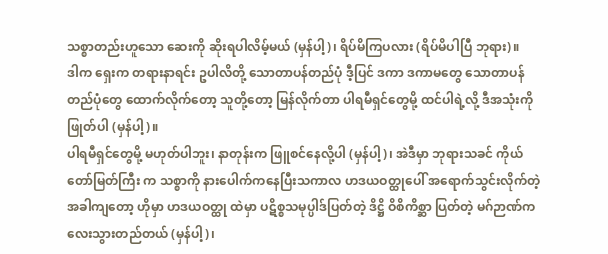သစ္စာတည်းဟူသော ဆေးကို ဆိုးရပါလိမ့်မယ် (မှန်ပါ့)၊ ရိပ်မိကြပလား (ရိပ်မိပါပြီ ဘုရား)။
ဒါက ရှေးက တရားနာရင်း ဥပါလိတို့ သောတာပန်တည်ပုံ ဒီ့ပြင် ဒကာ ဒကာမတွေ သောတာပန်တည်ပုံတွေ ထောက်လိုက်တော့ သူတို့တော့ မြန်လိုက်တာ ပါရမီရှင်တွေမို့ ထင်ပါရဲ့လို့ ဒီအသုံးကိုဖြုတ်ပါ (မှန်ပါ့)။
ပါရမီရှင်တွေမို့ မဟုတ်ပါဘူး၊ နာတုန်းက ဖြူစင်နေလို့ပါ (မှန်ပါ့)၊ အဲဒီမှာ ဘုရားသခင် ကိုယ်တော်မြတ်ကြီး က သစ္စာကို နားပေါက်ကနေပြီးသကာလ ဟဒယဝတ္ထုပေါ် အရောက်သွင်းလိုက်တဲ့အခါကျတော့ ဟိုမှာ ဟဒယဝတ္ထု ထဲမှာ ပဋိစ္စသမုပ္ပါဒ်ပြတ်တဲ့ ဒိဋ္ဌိ ဝိစိကိစ္ဆာ ပြတ်တဲ့ မဂ်ဉာဏ်ကလေးသွားတည်တယ် (မှန်ပါ့)၊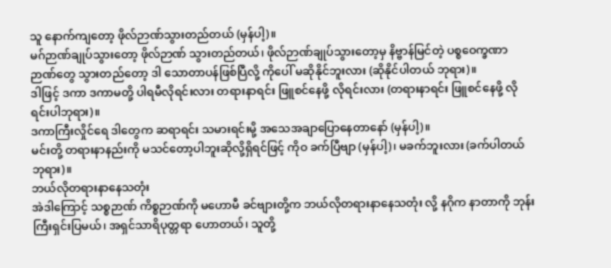သူ နောက်ကျတော့ ဖိုလ်ဉာဏ်သွားတည်တယ် (မှန်ပါ့)။
မဂ်ဉာဏ်ချုပ်သွားတော့ ဖိုလ်ဉာဏ် သွားတည်တယ်၊ ဖိုလ်ဉာဏ်ချုပ်သွားတော့မှ နိဗ္ဗာန်မြင်တဲ့ ပစ္စဝေက္ခဏာ ဉာဏ်တွေ သွားတည်တော့ ဒါ သောတာပန်ဖြစ်ပြီလို့ ကိုပေါ် မဆိုနိုင်ဘူးလား (ဆိုနိုင်ပါတယ် ဘုရား)။
ဒါဖြင့် ဒကာ ဒကာမတို့ ပါရမီလိုရင်းလား တရားနာရင်း ဖြူစင်နေဖို့ လိုရင်းလား (တရားနာရင်း ဖြူစင်နေဖို့ လိုရင်းပါဘုရား)။
ဒကာကြီးလှိုင်ရေ ဒါတွေက ဆရာရင်း သမားရင်းမို့ အသေအချာပြောနေတာနော် (မှန်ပါ့)။
မင်းတို့ တရားနာနည်းကို မသင်တော့ပါဘူးဆိုလို့ရှိရင်ဖြင့် ကိုဝ ခက်ပြီဗျာ (မှန်ပါ့)၊ မခက်ဘူးလား (ခက်ပါတယ် ဘုရား)။
ဘယ်လိုတရားနာနေသတုံး
အဲဒါကြောင့် သစ္စဉာဏ် ကိစ္စဉာဏ်ကို မဟောမီ ခင်ဗျားတို့က ဘယ်လိုတရားနာနေသတုံး လို့ နဂိုက နာတာကို ဘုန်းကြီးရှင်းပြမယ်၊ အရှင်သာရိပုတ္တရာ ဟောတယ်၊ သူတို့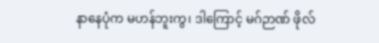နာနေပုံက မဟန်ဘူးကွ၊ ဒါကြောင့် မဂ်ဉာဏ် ဖိုလ်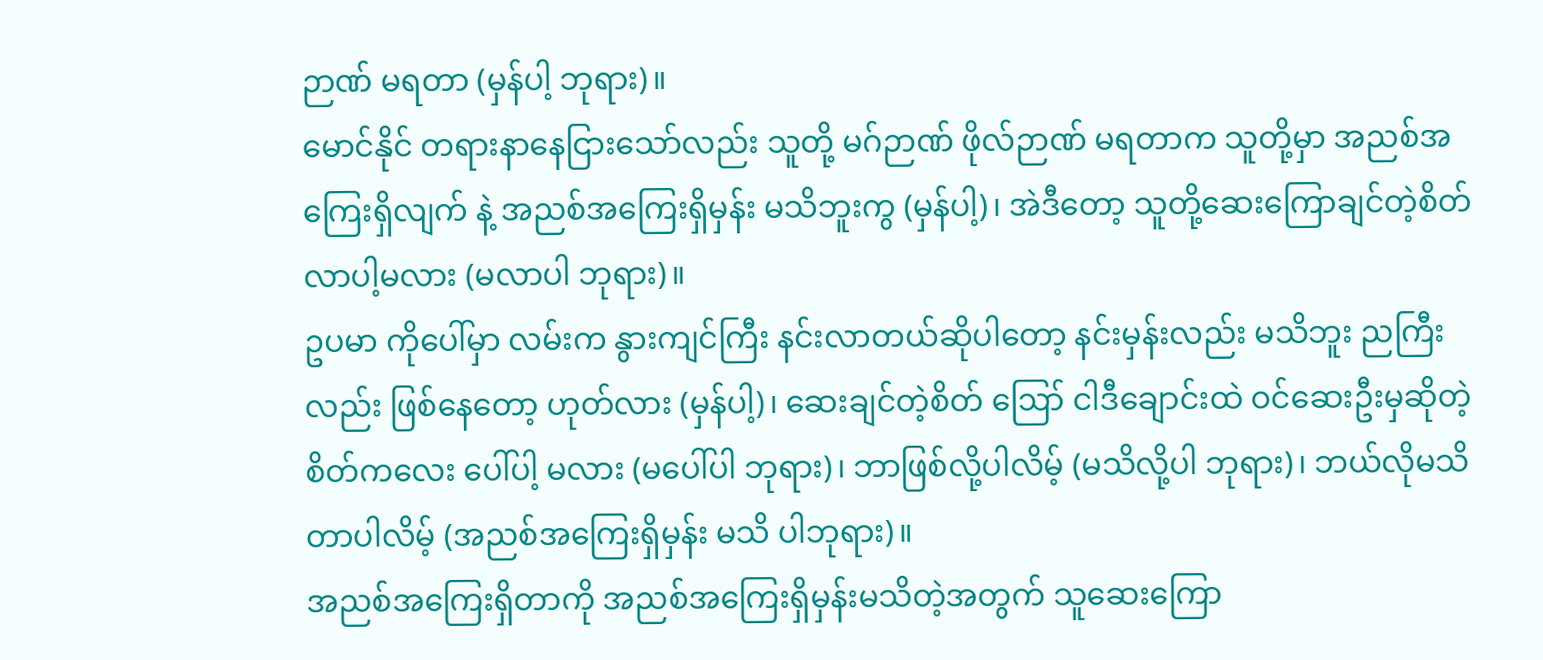ဉာဏ် မရတာ (မှန်ပါ့ ဘုရား)။
မောင်နိုင် တရားနာနေငြားသော်လည်း သူတို့ မဂ်ဉာဏ် ဖိုလ်ဉာဏ် မရတာက သူတို့မှာ အညစ်အကြေးရှိလျက် နဲ့ အညစ်အကြေးရှိမှန်း မသိဘူးကွ (မှန်ပါ့)၊ အဲဒီတော့ သူတို့ဆေးကြောချင်တဲ့စိတ် လာပါ့မလား (မလာပါ ဘုရား)။
ဥပမာ ကိုပေါ်မှာ လမ်းက နွားကျင်ကြီး နင်းလာတယ်ဆိုပါတော့ နင်းမှန်းလည်း မသိဘူး ညကြီးလည်း ဖြစ်နေတော့ ဟုတ်လား (မှန်ပါ့)၊ ဆေးချင်တဲ့စိတ် ဪ ငါဒီချောင်းထဲ ဝင်ဆေးဦးမှဆိုတဲ့ စိတ်ကလေး ပေါ်ပါ့ မလား (မပေါ်ပါ ဘုရား)၊ ဘာဖြစ်လို့ပါလိမ့် (မသိလို့ပါ ဘုရား)၊ ဘယ်လိုမသိတာပါလိမ့် (အညစ်အကြေးရှိမှန်း မသိ ပါဘုရား)။
အညစ်အကြေးရှိတာကို အညစ်အကြေးရှိမှန်းမသိတဲ့အတွက် သူဆေးကြော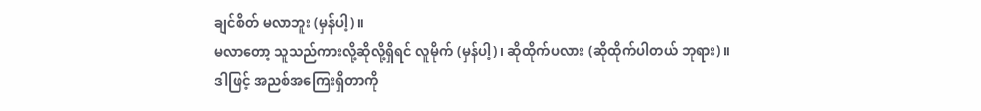ချင်စိတ် မလာဘူး (မှန်ပါ့)။
မလာတော့ သူသည်ကားလို့ဆိုလို့ရှိရင် လူမိုက် (မှန်ပါ့)၊ ဆိုထိုက်ပလား (ဆိုထိုက်ပါတယ် ဘုရား)။
ဒါဖြင့် အညစ်အကြေးရှိတာကို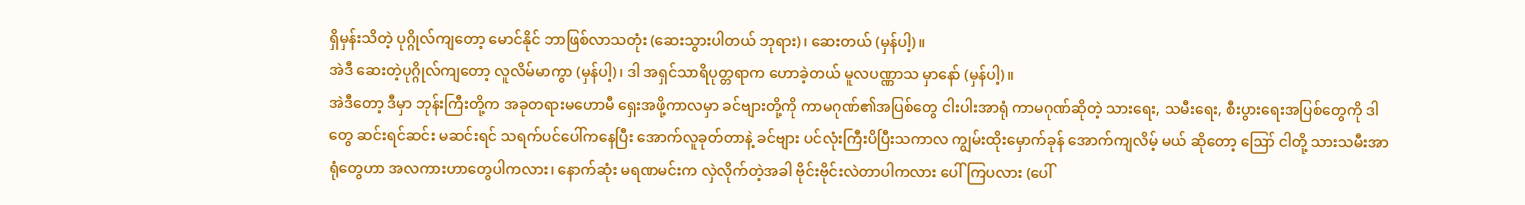ရှိမှန်းသိတဲ့ ပုဂ္ဂိုလ်ကျတော့ မောင်နိုင် ဘာဖြစ်လာသတုံး (ဆေးသွားပါတယ် ဘုရား)၊ ဆေးတယ် (မှန်ပါ့)။
အဲဒီ ဆေးတဲ့ပုဂ္ဂိုလ်ကျတော့ လူလိမ်မာကွာ (မှန်ပါ့)၊ ဒါ အရှင်သာရိပုတ္တရာက ဟောခဲ့တယ် မူလပဏ္ဏာသ မှာနော် (မှန်ပါ့)။
အဲဒီတော့ ဒီမှာ ဘုန်းကြီးတို့က အခုတရားမဟောမီ ရှေးအဖို့ကာလမှာ ခင်ဗျားတို့ကို ကာမဂုဏ်၏အပြစ်တွေ ငါးပါးအာရုံ ကာမဂုဏ်ဆိုတဲ့ သားရေး, သမီးရေး, စီးပွားရေးအပြစ်တွေကို ဒါတွေ ဆင်းရင်ဆင်း မဆင်းရင် သရက်ပင်ပေါ်ကနေပြီး အောက်လူခုတ်တာနဲ့ ခင်ဗျား ပင်လုံးကြီးပိပြီးသကာလ ကျွမ်းထိုးမှောက်ခုန် အောက်ကျလိမ့် မယ် ဆိုတော့ ဪ ငါတို့ သားသမီးအာရုံတွေဟာ အလကားဟာတွေပါကလား၊ နောက်ဆုံး မရဏမင်းက လှဲလိုက်တဲ့အခါ ဗိုင်းဗိုင်းလဲတာပါကလား ပေါ်ကြပလား (ပေါ်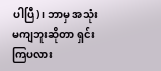ပါပြီ)၊ ဘာမှ အသုံးမကျဘူးဆိုတာ ရှင်းကြပလား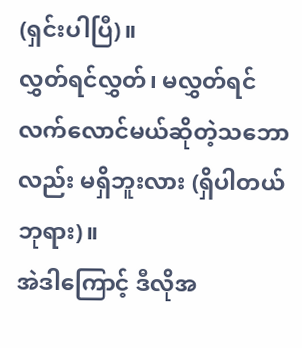(ရှင်းပါပြီ)။
လွှတ်ရင်လွှတ်၊ မလွှတ်ရင် လက်လောင်မယ်ဆိုတဲ့သဘောလည်း မရှိဘူးလား (ရှိပါတယ် ဘုရား)။
အဲဒါကြောင့် ဒီလိုအ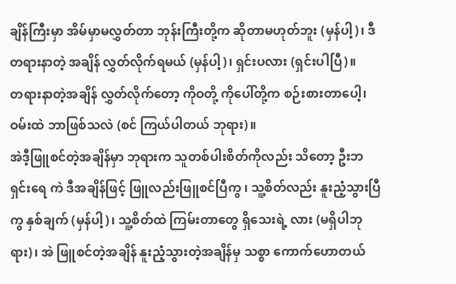ချိန်ကြီးမှာ အိမ်မှာမလွှတ်တာ ဘုန်းကြီးတို့က ဆိုတာမဟုတ်ဘူး (မှန်ပါ့)၊ ဒီတရားနာတဲ့ အချိန် လွှတ်လိုက်ရမယ် (မှန်ပါ့)၊ ရှင်းပလား (ရှင်းပါပြီ)။
တရားနာတဲ့အချိန် လွှတ်လိုက်တော့ ကိုဝတို့ ကိုပေါ်တို့က စဉ်းစားတာပေါ့၊ ဝမ်းထဲ ဘာဖြစ်သလဲ (စင် ကြယ်ပါတယ် ဘုရား)။
အဲဒီ့ဖြူစင်တဲ့အချိန်မှာ ဘုရားက သူတစ်ပါးစိတ်ကိုလည်း သိတော့ ဦးဘရှင်းရေ ကဲ ဒီအချိန်ဖြင့် ဖြူလည်းဖြူစင်ပြီကွ ၊ သူ့စိတ်လည်း နူးညံ့သွားပြီကွ နှစ်ချက် (မှန်ပါ့)၊ သူ့စိတ်ထဲ ကြမ်းတာတွေ ရှိသေးရဲ့ လား (မရှိပါဘုရား)၊ အဲ ဖြူစင်တဲ့အချိန် နူးညံ့သွားတဲ့အချိန်မှ သစ္စာ ကောက်ဟောတယ်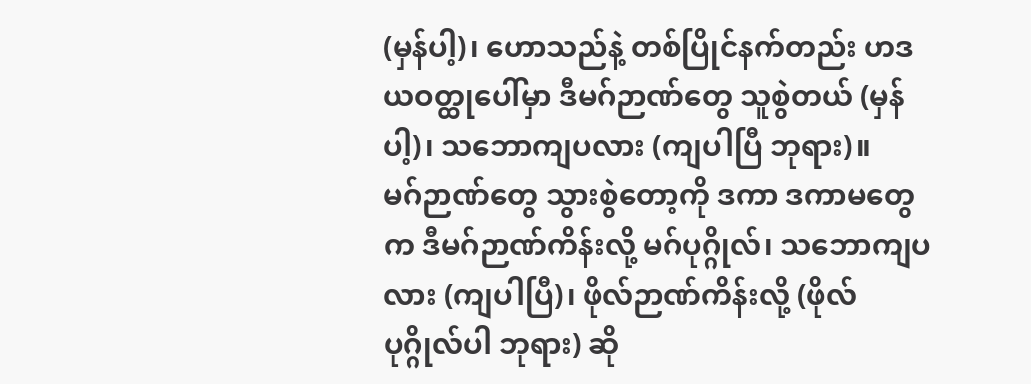(မှန်ပါ့)၊ ဟောသည်နဲ့ တစ်ပြိုင်နက်တည်း ဟဒယဝတ္ထုပေါ်မှာ ဒီမဂ်ဉာဏ်တွေ သူစွဲတယ် (မှန်ပါ့)၊ သဘောကျပလား (ကျပါပြီ ဘုရား)။
မဂ်ဉာဏ်တွေ သွားစွဲတော့ကို ဒကာ ဒကာမတွေက ဒီမဂ်ဉာဏ်ကိန်းလို့ မဂ်ပုဂ္ဂိုလ်၊ သဘောကျပလား (ကျပါပြီ)၊ ဖိုလ်ဉာဏ်ကိန်းလို့ (ဖိုလ်ပုဂ္ဂိုလ်ပါ ဘုရား) ဆို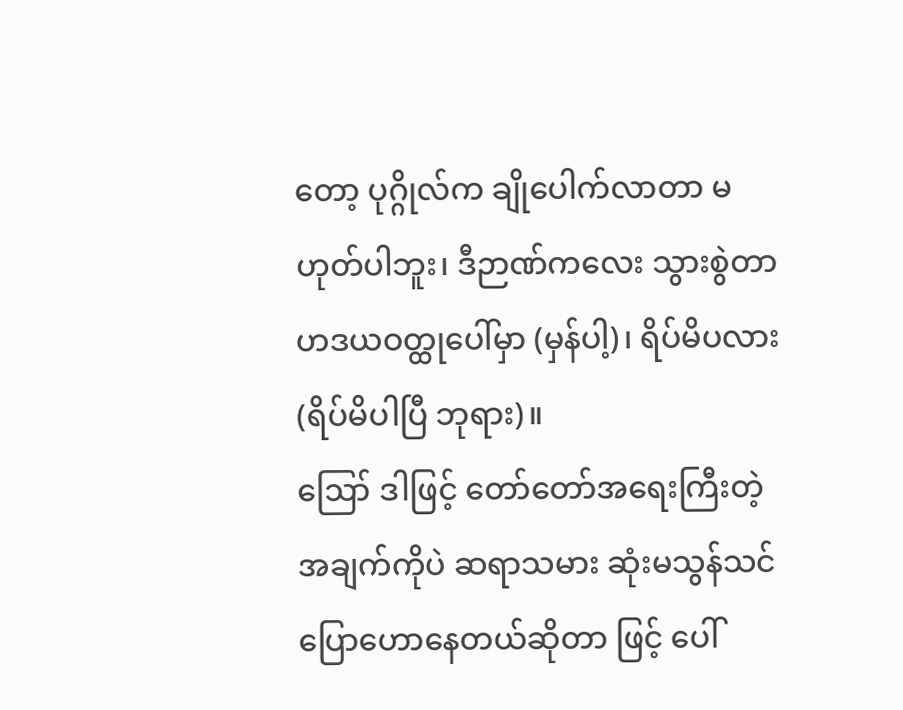တော့ ပုဂ္ဂိုလ်က ချိုပေါက်လာတာ မဟုတ်ပါဘူး၊ ဒီဉာဏ်ကလေး သွားစွဲတာ ဟဒယဝတ္ထုပေါ်မှာ (မှန်ပါ့)၊ ရိပ်မိပလား (ရိပ်မိပါပြီ ဘုရား)။
ဪ ဒါဖြင့် တော်တော်အရေးကြီးတဲ့ အချက်ကိုပဲ ဆရာသမား ဆုံးမသွန်သင် ပြောဟောနေတယ်ဆိုတာ ဖြင့် ပေါ်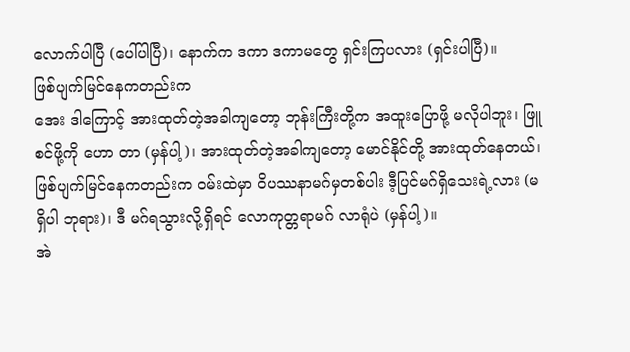လောက်ပါပြီ (ပေါ်ပါပြီ)၊ နောက်က ဒကာ ဒကာမတွေ ရှင်းကြပလား (ရှင်းပါပြီ)။
ဖြစ်ပျက်မြင်နေကတည်းက
အေး ဒါကြောင့် အားထုတ်တဲ့အခါကျတော့ ဘုန်းကြီးတို့က အထူးပြောဖို့ မလိုပါဘူး၊ ဖြူစင်ဖို့ကို ဟော တာ (မှန်ပါ့)၊ အားထုတ်တဲ့အခါကျတော့ မောင်နိုင်တို့ အားထုတ်နေတယ်၊ ဖြစ်ပျက်မြင်နေကတည်းက ဝမ်းထဲမှာ ဝိပဿနာမဂ်မှတစ်ပါး ဒီ့ပြင်မဂ်ရှိသေးရဲ့လား (မရှိပါ ဘုရား)၊ ဒီ မဂ်ရသွားလို့ရှိရင် လောကုတ္တရာမဂ် လာရုံပဲ (မှန်ပါ့)။
အဲ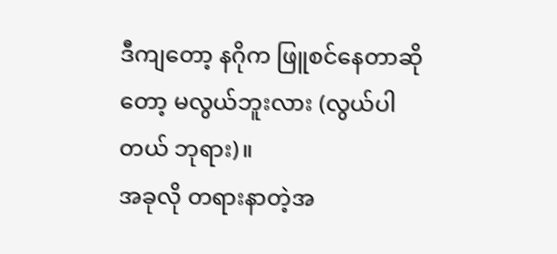ဒီကျတော့ နဂိုက ဖြူစင်နေတာဆိုတော့ မလွယ်ဘူးလား (လွယ်ပါတယ် ဘုရား)။
အခုလို တရားနာတဲ့အ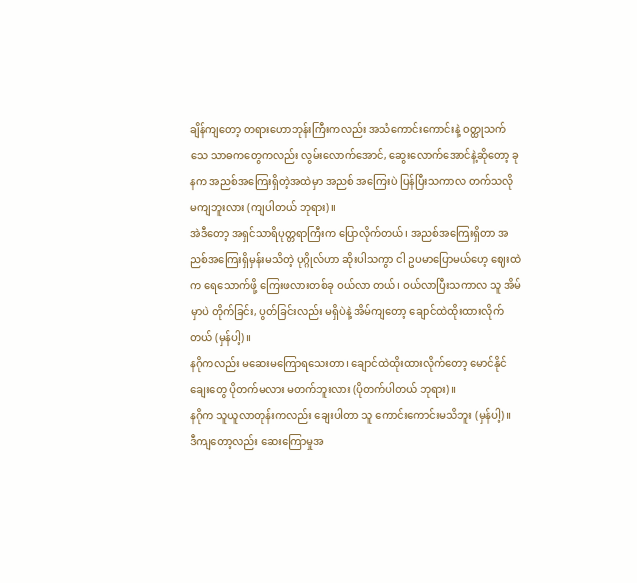ချိန်ကျတော့ တရားဟောဘုန်းကြီးကလည်း အသံကောင်းကောင်းနဲ့ ဝတ္ထုသက်သေ သာဓကတွေကလည်း လွမ်းလောက်အောင်, ဆွေးလောက်အောင်နဲ့ဆိုတော့ ခုနက အညစ်အကြေးရှိတဲ့အထဲမှာ အညစ် အကြေးပဲ ပြန်ပြီးသကာလ တက်သလို မကျဘူးလား (ကျပါတယ် ဘုရား)။
အဲဒီတော့ အရှင်သာရိပုတ္တရာကြီးက ပြောလိုက်တယ်၊ အညစ်အကြေးရှိတာ အညစ်အကြေးရှိမှန်းမသိတဲ့ ပုဂ္ဂိုလ်ဟာ ဆိုးပါသကွာ ငါ ဥပမာပြောမယ်ဟေ့ ဈေးထဲက ရေသောက်ဖို့ ကြေးဖလားတစ်ခု ဝယ်လာ တယ်၊ ဝယ်လာပြီးသကာလ သူ အိမ်မှာပဲ တိုက်ခြင်း, ပွတ်ခြင်းလည်း မရှိပဲနဲ့ အိမ်ကျတော့ ချောင်ထဲထိုးထားလိုက် တယ် (မှန်ပါ့)။
နဂိုကလည်း မဆေးမကြောရသေးတာ၊ ချောင်ထဲထိုးထားလိုက်တော့ မောင်နိုင် ချေးတွေ ပိုတက်မလား မတက်ဘူးလား (ပိုတက်ပါတယ် ဘုရား)။
နဂိုက သူယူလာတုန်းကလည်း ချေးပါတာ သူ ကောင်းကောင်းမသိဘူး (မှန်ပါ့)။
ဒီကျတော့လည်း ဆေးကြောမှုအ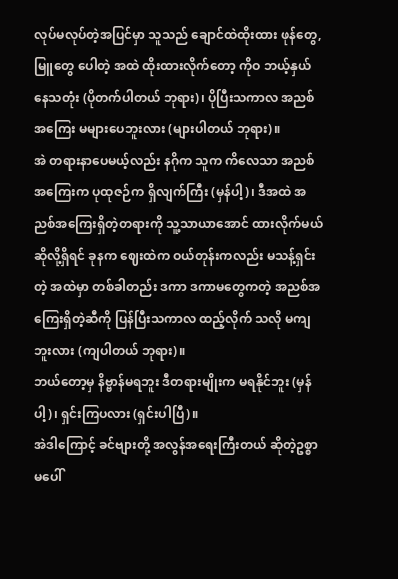လုပ်မလုပ်တဲ့အပြင်မှာ သူသည် ချောင်ထဲထိုးထား ဖုန်တွေ, မြူတွေ ပေါတဲ့ အထဲ ထိုးထားလိုက်တော့ ကိုဝ ဘယ့်နှယ်နေသတုံး (ပိုတက်ပါတယ် ဘုရား)၊ ပိုပြီးသကာလ အညစ်အကြေး မများပေဘူးလား (များပါတယ် ဘုရား)။
အဲ တရားနာပေမယ့်လည်း နဂိုက သူက ကိလေသာ အညစ်အကြေးက ပုထုဇဉ်က ရှိလျက်ကြီး (မှန်ပါ့)၊ ဒီအထဲ အညစ်အကြေးရှိတဲ့တရားကို သူ့သာယာအောင် ထားလိုက်မယ်ဆိုလို့ရှိရင် ခုနက ဈေးထဲက ဝယ်တုန်းကလည်း မသန့်ရှင်းတဲ့ အထဲမှာ တစ်ခါတည်း ဒကာ ဒကာမတွေကတဲ့ အညစ်အကြေးရှိတဲ့ဆီကို ပြန်ပြီးသကာလ ထည့်လိုက် သလို မကျဘူးလား (ကျပါတယ် ဘုရား)။
ဘယ်တော့မှ နိဗ္ဗာန်မရဘူး ဒီတရားမျိုးက မရနိုင်ဘူး (မှန်ပါ့)၊ ရှင်းကြပလား (ရှင်းပါပြီ)။
အဲဒါကြောင့် ခင်ဗျားတို့ အလွန်အရေးကြီးတယ် ဆိုတဲ့ဥစ္စာ မပေါ်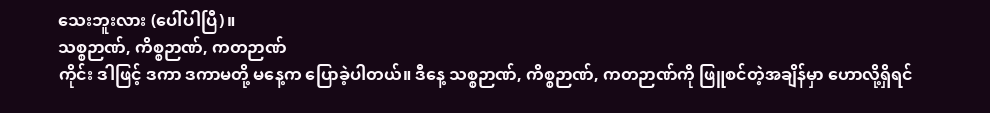သေးဘူးလား (ပေါ်ပါပြီ)။
သစ္စဉာဏ်, ကိစ္စဉာဏ်, ကတဉာဏ်
ကိုင်း ဒါဖြင့် ဒကာ ဒကာမတို့ မနေ့က ပြောခဲ့ပါတယ်။ ဒီနေ့ သစ္စဉာဏ်, ကိစ္စဉာဏ်, ကတဉာဏ်ကို ဖြူစင်တဲ့အချိန်မှာ ဟောလို့ရှိရင်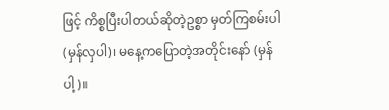ဖြင့် ကိစ္စပြီးပါတယ်ဆိုတဲ့ဥစ္စာ မှတ်ကြစမ်းပါ (မှန်လှပါ)၊ မနေ့ကပြောတဲ့အတိုင်းနော် (မှန်ပါ့)။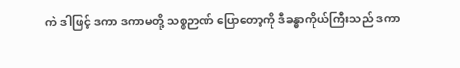ကဲ ဒါဖြင့် ဒကာ ဒကာမတို့ သစ္စဉာဏ် ပြောတော့ကို ဒီခန္ဓာကိုယ်ကြီးသည် ဒကာ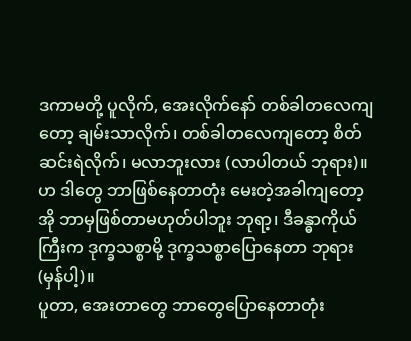ဒကာမတို့ ပူလိုက်, အေးလိုက်နော် တစ်ခါတလေကျတော့ ချမ်းသာလိုက်၊ တစ်ခါတလေကျတော့ စိတ်ဆင်းရဲလိုက်၊ မလာဘူးလား (လာပါတယ် ဘုရား)။
ဟ ဒါတွေ ဘာဖြစ်နေတာတုံး မေးတဲ့အခါကျတော့ အို ဘာမှဖြစ်တာမဟုတ်ပါဘူး ဘုရာ့၊ ဒီခန္ဓာကိုယ်ကြီးက ဒုက္ခသစ္စာမို့ ဒုက္ခသစ္စာပြောနေတာ ဘုရား (မှန်ပါ့)။
ပူတာ, အေးတာတွေ ဘာတွေပြောနေတာတုံး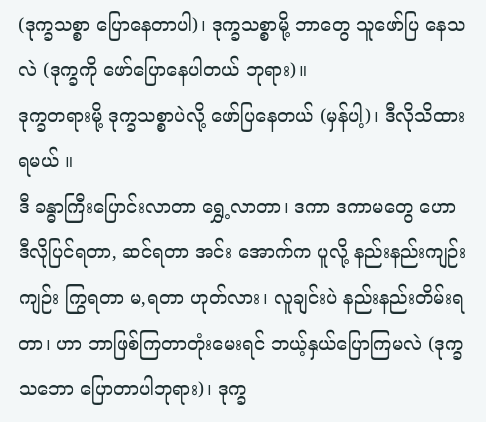(ဒုက္ခသစ္စာ ပြောနေတာပါ)၊ ဒုက္ခသစ္စာမို့ ဘာတွေ သူဖော်ပြ နေသလဲ (ဒုက္ခကို ဖော်ပြောနေပါတယ် ဘုရား)။
ဒုက္ခတရားမို့ ဒုက္ခသစ္စာပဲလို့ ဖော်ပြနေတယ် (မှန်ပါ့)၊ ဒီလိုသိထားရမယ် ။
ဒီ ခန္ဓာကြီးပြောင်းလာတာ ရွှေ့လာတာ၊ ဒကာ ဒကာမတွေ ဟောဒီလိုပြင်ရတာ, ဆင်ရတာ အင်း အောက်က ပူလို့ နည်းနည်းကျဉ်းကျဉ်း ကြွရတာ မ,ရတာ ဟုတ်လား၊ လူချင်းပဲ နည်းနည်းတိမ်းရတာ၊ ဟာ ဘာဖြစ်ကြတာတုံးမေးရင် ဘယ့်နှယ်ပြောကြမလဲ (ဒုက္ခသဘော ပြောတာပါဘုရား)၊ ဒုက္ခ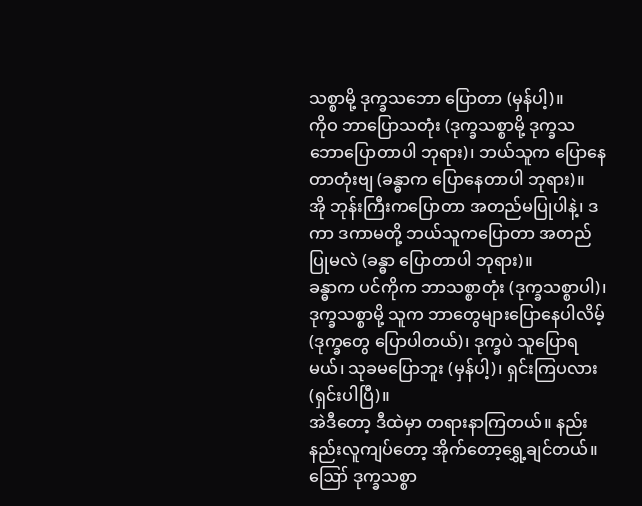သစ္စာမို့ ဒုက္ခသဘော ပြောတာ (မှန်ပါ့)။
ကိုဝ ဘာပြောသတုံး (ဒုက္ခသစ္စာမို့ ဒုက္ခသဘောပြောတာပါ ဘုရား)၊ ဘယ်သူက ပြောနေတာတုံးဗျ (ခန္ဓာက ပြောနေတာပါ ဘုရား)။
အို ဘုန်းကြီးကပြောတာ အတည်မပြုပါနဲ့၊ ဒကာ ဒကာမတို့ ဘယ်သူကပြောတာ အတည်ပြုမလဲ (ခန္ဓာ ပြောတာပါ ဘုရား)။
ခန္ဓာက ပင်ကိုက ဘာသစ္စာတုံး (ဒုက္ခသစ္စာပါ)၊ ဒုက္ခသစ္စာမို့ သူက ဘာတွေများပြောနေပါလိမ့် (ဒုက္ခတွေ ပြောပါတယ်)၊ ဒုက္ခပဲ သူပြောရမယ်၊ သုခမပြောဘူး (မှန်ပါ့)၊ ရှင်းကြပလား (ရှင်းပါပြီ)။
အဲဒီတော့ ဒီထဲမှာ တရားနာကြတယ်။ နည်းနည်းလူကျပ်တော့ အိုက်တော့ရွှေ့ချင်တယ်။ ဪ ဒုက္ခသစ္စာ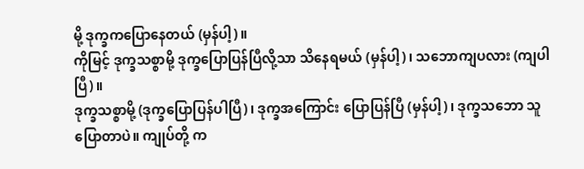မို့ ဒုက္ခကပြောနေတယ် (မှန်ပါ့)။
ကိုမြင့် ဒုက္ခသစ္စာမို့ ဒုက္ခပြောပြန်ပြီလို့သာ သိနေရမယ် (မှန်ပါ့)၊ သဘောကျပလား (ကျပါပြီ)။
ဒုက္ခသစ္စာမို့ (ဒုက္ခပြောပြန်ပါပြီ)၊ ဒုက္ခအကြောင်း ပြောပြန်ပြီ (မှန်ပါ့)၊ ဒုက္ခသဘော သူပြောတာပဲ။ ကျုပ်တို့ က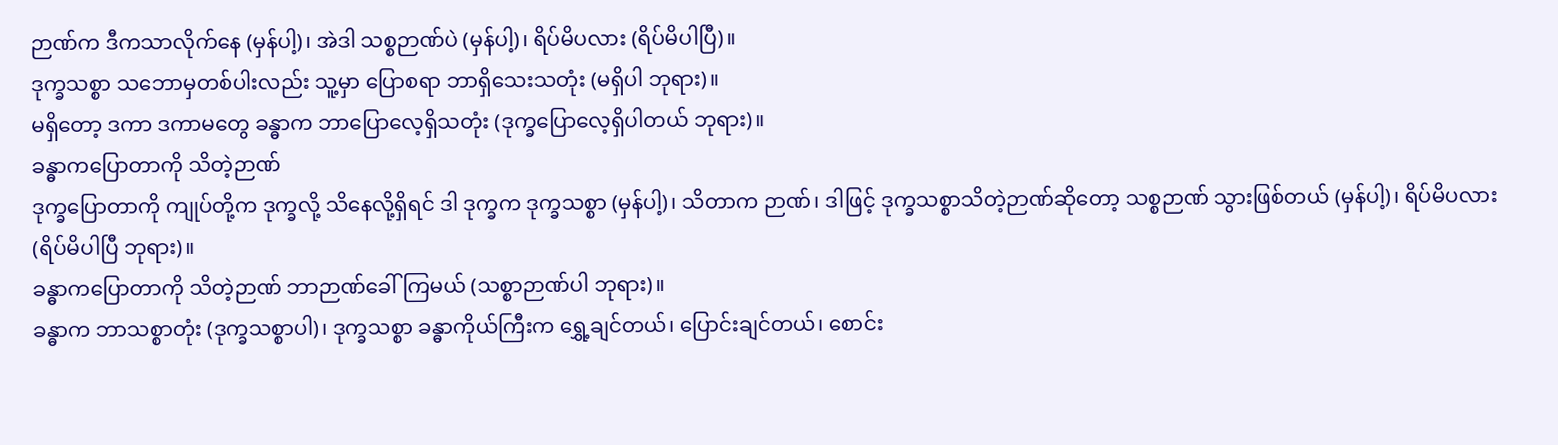ဉာဏ်က ဒီကသာလိုက်နေ (မှန်ပါ့)၊ အဲဒါ သစ္စဉာဏ်ပဲ (မှန်ပါ့)၊ ရိပ်မိပလား (ရိပ်မိပါပြီ)။
ဒုက္ခသစ္စာ သဘောမှတစ်ပါးလည်း သူ့မှာ ပြောစရာ ဘာရှိသေးသတုံး (မရှိပါ ဘုရား)။
မရှိတော့ ဒကာ ဒကာမတွေ ခန္ဓာက ဘာပြောလေ့ရှိသတုံး (ဒုက္ခပြောလေ့ရှိပါတယ် ဘုရား)။
ခန္ဓာကပြောတာကို သိတဲ့ဉာဏ်
ဒုက္ခပြောတာကို ကျုပ်တို့က ဒုက္ခလို့ သိနေလို့ရှိရင် ဒါ ဒုက္ခက ဒုက္ခသစ္စာ (မှန်ပါ့)၊ သိတာက ဉာဏ်၊ ဒါဖြင့် ဒုက္ခသစ္စာသိတဲ့ဉာဏ်ဆိုတော့ သစ္စဉာဏ် သွားဖြစ်တယ် (မှန်ပါ့)၊ ရိပ်မိပလား (ရိပ်မိပါပြီ ဘုရား)။
ခန္ဓာကပြောတာကို သိတဲ့ဉာဏ် ဘာဉာဏ်ခေါ်ကြမယ် (သစ္စာဉာဏ်ပါ ဘုရား)။
ခန္ဓာက ဘာသစ္စာတုံး (ဒုက္ခသစ္စာပါ)၊ ဒုက္ခသစ္စာ ခန္ဓာကိုယ်ကြီးက ရွှေ့ချင်တယ်၊ ပြောင်းချင်တယ်၊ စောင်း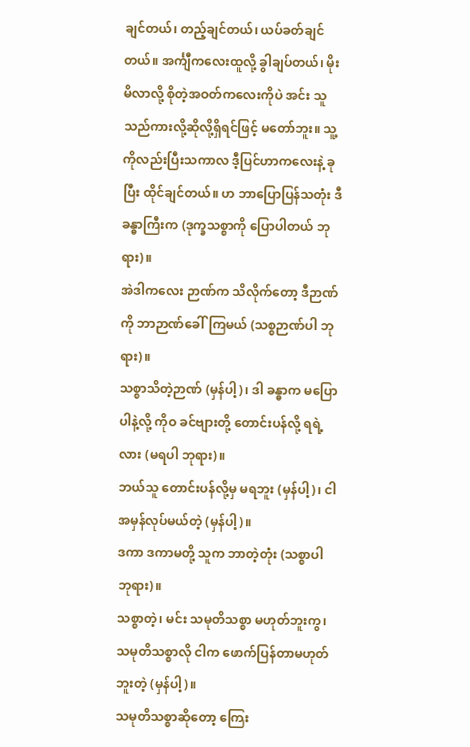ချင်တယ်၊ တည့်ချင်တယ်၊ ယပ်ခတ်ချင်တယ်။ အင်္ကျီကလေးထူလို့ ခွါချပ်တယ်၊ မိုးမိလာလို့ စိုတဲ့အဝတ်ကလေးကိုပဲ အင်း သူသည်ကားလို့ဆိုလို့ရှိရင်ဖြင့် မတော်ဘူး။ သူ့ကိုလည်းပြီးသကာလ ဒီ့ပြင်ဟာကလေးနဲ့ ခုပြီး ထိုင်ချင်တယ်။ ဟ ဘာပြောပြန်သတုံး ဒီခန္ဓာကြီးက (ဒုက္ခသစ္စာကို ပြောပါတယ် ဘုရား)။
အဲဒါကလေး ဉာဏ်က သိလိုက်တော့ ဒီဉာဏ်ကို ဘာဉာဏ်ခေါ်ကြမယ် (သစ္စဉာဏ်ပါ ဘုရား)။
သစ္စာသိတဲ့ဉာဏ် (မှန်ပါ့)၊ ဒါ ခန္ဓာက မပြောပါနဲ့လို့ ကိုဝ ခင်ဗျားတို့ တောင်းပန်လို့ ရရဲ့လား (မရပါ ဘုရား)။
ဘယ်သူ တောင်းပန်လို့မှ မရဘူး (မှန်ပါ့)၊ ငါအမှန်လုပ်မယ်တဲ့ (မှန်ပါ့)။
ဒကာ ဒကာမတို့ သူက ဘာတဲ့တုံး (သစ္စာပါ ဘုရား)။
သစ္စာတဲ့၊ မင်း သမုတိသစ္စာ မဟုတ်ဘူးကွ၊ သမုတိသစ္စာလို ငါက ဖောက်ပြန်တာမဟုတ်ဘူးတဲ့ (မှန်ပါ့)။
သမုတိသစ္စာဆိုတော့ ကြေး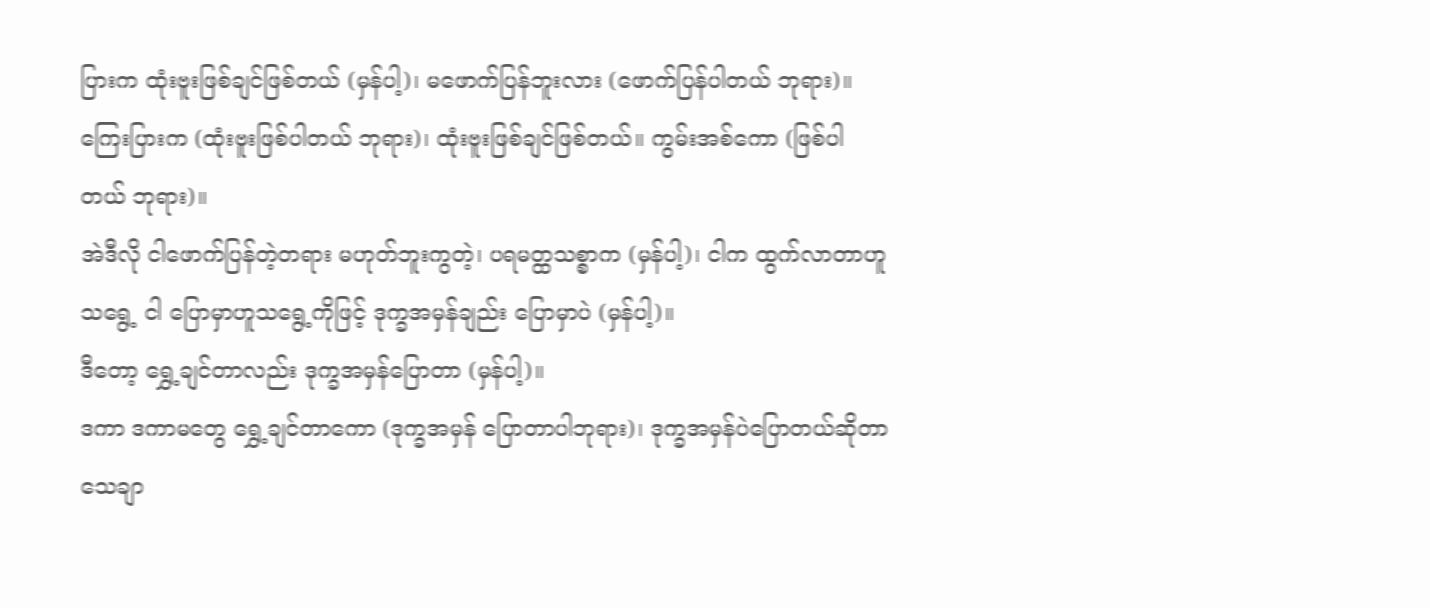ပြားက ထုံးဗူးဖြစ်ချင်ဖြစ်တယ် (မှန်ပါ့)၊ မဖောက်ပြန်ဘူးလား (ဖောက်ပြန်ပါတယ် ဘုရား)။
ကြေးပြားက (ထုံးဗူးဖြစ်ပါတယ် ဘုရား)၊ ထုံးဗူးဖြစ်ချင်ဖြစ်တယ်။ ကွမ်းအစ်ကော (ဖြစ်ပါတယ် ဘုရား)။
အဲဒီလို ငါဖောက်ပြန်တဲ့တရား မဟုတ်ဘူးကွတဲ့၊ ပရမတ္ထသစ္စာက (မှန်ပါ့)၊ ငါက ထွက်လာတာဟူသရွေ့ ငါ ပြောမှာဟူသရွေ့ကိုဖြင့် ဒုက္ခအမှန်ချည်း ပြောမှာပဲ (မှန်ပါ့)။
ဒီတော့ ရွှေ့ချင်တာလည်း ဒုက္ခအမှန်ပြောတာ (မှန်ပါ့)။
ဒကာ ဒကာမတွေ ရွှေ့ချင်တာကော (ဒုက္ခအမှန် ပြောတာပါဘုရား)၊ ဒုက္ခအမှန်ပဲပြောတယ်ဆိုတာ သေချာ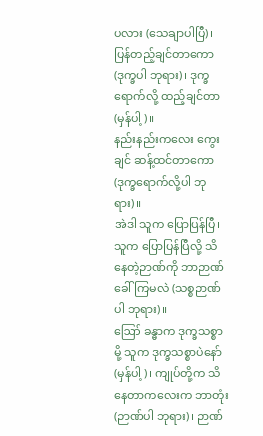ပလား (သေချာပါပြီ)၊ ပြန်တည့်ချင်တာကော (ဒုက္ခပါ ဘုရား)၊ ဒုက္ခရောက်လို့ ထည့်ချင်တာ (မှန်ပါ့)။
နည်းနည်းကလေး ကွေးချင် ဆန့်ထင်တာကော (ဒုက္ခရောက်လို့ပါ ဘုရား)။
အဲဒါ သူက ပြောပြန်ပြီ၊ သူက ပြောပြန်ပြီလို့ သိနေတဲ့ဉာဏ်ကို ဘာဉာဏ်ခေါ်ကြမလဲ (သစ္စဉာဏ်ပါ ဘုရား)။
ဪ ခန္ဓာက ဒုက္ခသစ္စာမို့ သူက ဒုက္ခသစ္စာပဲနော် (မှန်ပါ့)၊ ကျုပ်တို့က သိနေတာကလေးက ဘာတုံး (ဉာဏ်ပါ ဘုရား)၊ ဉာဏ်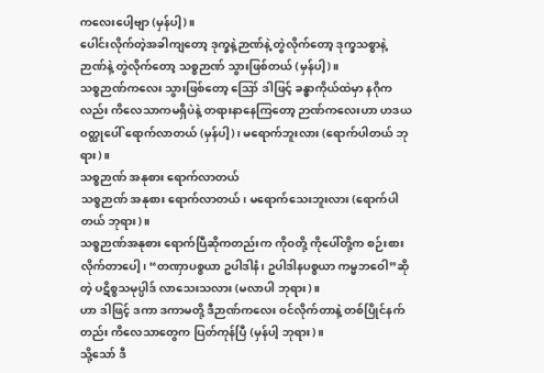ကလေးပေါ့ဗျာ (မှန်ပါ့)။
ပေါင်းလိုက်တဲ့အခါကျတော့ ဒုက္ခနဲ့ဉာဏ်နဲ့ တွဲလိုက်တော့ ဒုက္ခသစ္စာနဲ့ ဉာဏ်နဲ့ တွဲလိုက်တော့ သစ္စဉာဏ် သွားဖြစ်တယ် (မှန်ပါ့)။
သစ္စဉာဏ်ကလေး သွားဖြစ်တော့ ဪ ဒါဖြင့် ခန္ဓာကိုယ်ထဲမှာ နဂိုကလည်း ကိလေသာကမရှိပဲနဲ့ တရားနာနေကြတော့ ဉာဏ်ကလေးဟာ ဟဒယဝတ္ထုပေါ် ရောက်လာတယ် (မှန်ပါ့)၊ မရောက်ဘူးလား (ရောက်ပါတယ် ဘုရား)။
သစ္စဉာဏ် အနုစား ရောက်လာတယ်
သစ္စဉာဏ် အနုစား ရောက်လာတယ်၊ မရောက်သေးဘူးလား (ရောက်ပါတယ် ဘုရား)။
သစ္စဉာဏ်အနုစား ရောက်ပြီဆိုကတည်းက ကိုဝတို့ ကိုပေါ်တို့က စဉ်းစားလိုက်တာပေါ့၊ “တဏှာပစ္စယာ ဥပါဒါနံ၊ ဥပါဒါနပစ္စယာ ကမ္မဘဝေါ”ဆိုတဲ့ ပဋိစ္စသမုပ္ပါဒ် လာသေးသလား (မလာပါ ဘုရား)။
ဟာ ဒါဖြင့် ဒကာ ဒကာမတို့ ဒီဉာဏ်ကလေး ဝင်လိုက်တာနဲ့ တစ်ပြိုင်နက်တည်း ကိလေသာတွေက ပြတ်ကုန်ပြီ (မှန်ပါ့ ဘုရား)။
သို့သော် ဒီ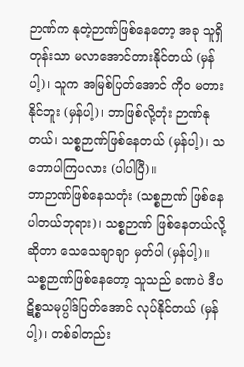ဉာဏ်က နုတဲ့ဉာဏ်ဖြစ်နေတော့ အခု သူရှိတုန်းသာ မလာအောင်တားနိုင်တယ် (မှန်ပါ့)၊ သူက အမြစ်ပြတ်အောင် ကိုဝ မတားနိုင်ဘူး (မှန်ပါ့)၊ ဘာဖြစ်လို့တုံး ဉာဏ်နုတယ်၊ သစ္စဉာဏ်ဖြစ်နေတယ် (မှန်ပါ့)၊ သဘောပါကြပလား (ပါပါပြီ)။
ဘာဉာဏ်ဖြစ်နေသတုံး (သစ္စဉာဏ် ဖြစ်နေပါတယ်ဘုရား)၊ သစ္စဉာဏ် ဖြစ်နေတယ်လို့ဆိုတာ သေသေချာချာ မှတ်ပါ (မှန်ပါ့)။
သစ္စဉာဏ်ဖြစ်နေတော့ သူသည် ခဏပဲ ဒီပဋိစ္စသမုပ္ပါဒ်ပြတ်အောင် လုပ်နိုင်တယ် (မှန်ပါ့)၊ တစ်ခါတည်း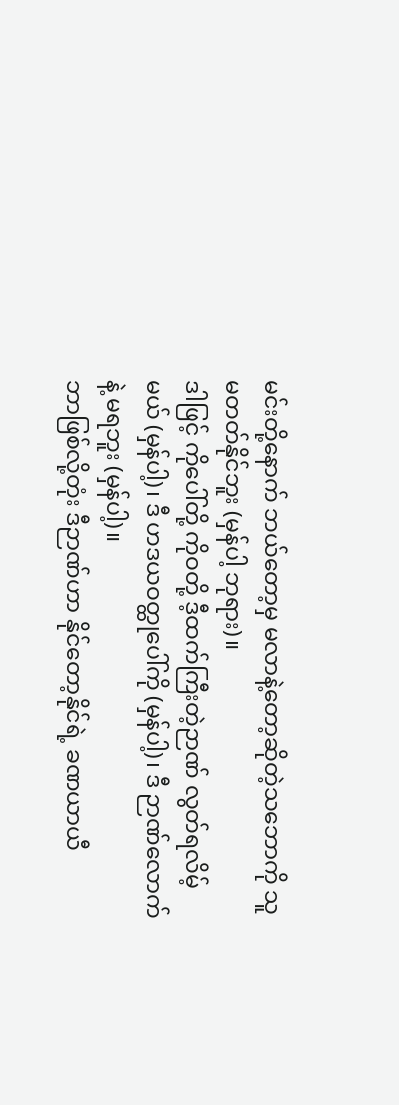မင်းတို့နောက် ဘယ်တော့မှ မလာနဲ့တော့ဆိုတဲ့သဘောကို သူမတတ်နိုင်ဘူး (မှန်ပါ့ ဘုရား)။
ဒါဖြင့် ကိုပေါ်တို့ ကိုဝတို့ ဒီ့ထက်ကြီးတဲ့ဉာဏ် လွတ်ရလိမ့်မယ် (မှန်ပါ့)၊ ဒီ ဟဒယဝတ္ထုပေါ်ကို (မှန်ပါ့)၊ ဒီ ဉာဏ်လောက်နဲ့ မရဘူး (မှန်ပါ့)။
ဘာဖြစ်လို့တုံး ဒီဉာဏ်ဟာ နိုင်တော့နိုင်ရဲ့ ခဏယာယီ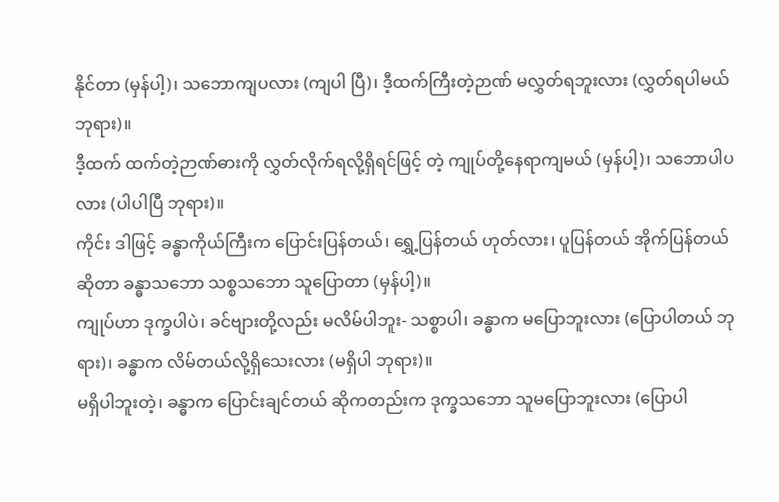နိုင်တာ (မှန်ပါ့)၊ သဘောကျပလား (ကျပါ ပြီ)၊ ဒီ့ထက်ကြီးတဲ့ဉာဏ် မလွှတ်ရဘူးလား (လွှတ်ရပါမယ် ဘုရား)။
ဒီ့ထက် ထက်တဲ့ဉာဏ်ဓားကို လွှတ်လိုက်ရလို့ရှိရင်ဖြင့် တဲ့ ကျုပ်တို့နေရာကျမယ် (မှန်ပါ့)၊ သဘောပါပလား (ပါပါပြီ ဘုရား)။
ကိုင်း ဒါဖြင့် ခန္ဓာကိုယ်ကြီးက ပြောင်းပြန်တယ်၊ ရွှေ့ပြန်တယ် ဟုတ်လား၊ ပူပြန်တယ် အိုက်ပြန်တယ် ဆိုတာ ခန္ဓာသဘော သစ္စသဘော သူပြောတာ (မှန်ပါ့)။
ကျုပ်ဟာ ဒုက္ခပါပဲ၊ ခင်ဗျားတို့လည်း မလိမ်ပါဘူး- သစ္စာပါ၊ ခန္ဓာက မပြောဘူးလား (ပြောပါတယ် ဘုရား)၊ ခန္ဓာက လိမ်တယ်လို့ရှိသေးလား (မရှိပါ ဘုရား)။
မရှိပါဘူးတဲ့၊ ခန္ဓာက ပြောင်းချင်တယ် ဆိုကတည်းက ဒုက္ခသဘော သူမပြောဘူးလား (ပြောပါ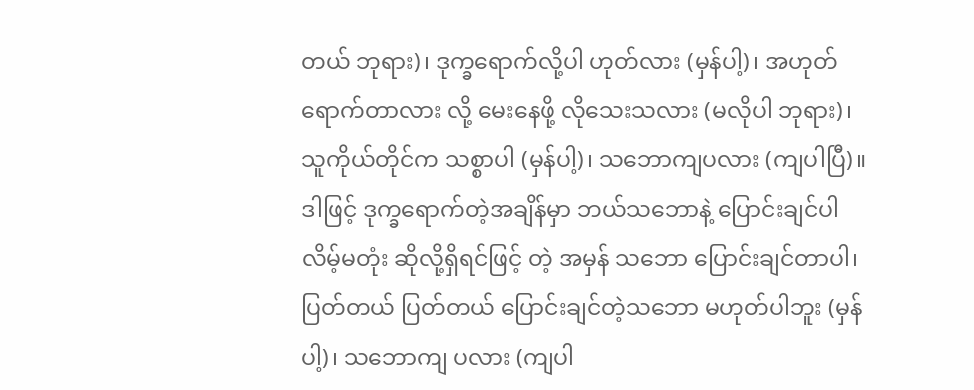တယ် ဘုရား)၊ ဒုက္ခရောက်လို့ပါ ဟုတ်လား (မှန်ပါ့)၊ အဟုတ် ရောက်တာလား လို့ မေးနေဖို့ လိုသေးသလား (မလိုပါ ဘုရား)၊ သူကိုယ်တိုင်က သစ္စာပါ (မှန်ပါ့)၊ သဘောကျပလား (ကျပါပြီ)။
ဒါဖြင့် ဒုက္ခရောက်တဲ့အချိန်မှာ ဘယ်သဘောနဲ့ ပြောင်းချင်ပါလိမ့်မတုံး ဆိုလို့ရှိရင်ဖြင့် တဲ့ အမှန် သဘော ပြောင်းချင်တာပါ၊ ပြတ်တယ် ပြတ်တယ် ပြောင်းချင်တဲ့သဘော မဟုတ်ပါဘူး (မှန်ပါ့)၊ သဘောကျ ပလား (ကျပါ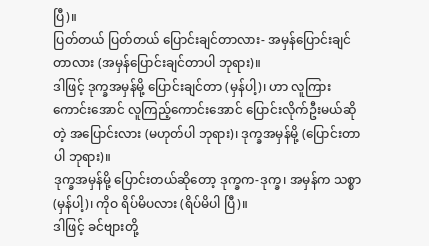ပြီ)။
ပြတ်တယ် ပြတ်တယ် ပြောင်းချင်တာလား- အမှန်ပြောင်းချင်တာလား (အမှန်ပြောင်းချင်တာပါ ဘုရား)။
ဒါဖြင့် ဒုက္ခအမှန်မို့ ပြောင်းချင်တာ (မှန်ပါ့)၊ ဟာ လူကြားကောင်းအောင် လူကြည့်ကောင်းအောင် ပြောင်းလိုက်ဦးမယ်ဆိုတဲ့ အပြောင်းလား (မဟုတ်ပါ ဘုရား)၊ ဒုက္ခအမှန်မို့ (ပြောင်းတာပါ ဘုရား)။
ဒုက္ခအမှန်မို့ ပြောင်းတယ်ဆိုတော့ ဒုက္ခက-ဒုက္ခ၊ အမှန်က သစ္စာ (မှန်ပါ့)၊ ကိုဝ ရိပ်မိပလား (ရိပ်မိပါ ပြီ)။
ဒါဖြင့် ခင်ဗျားတို့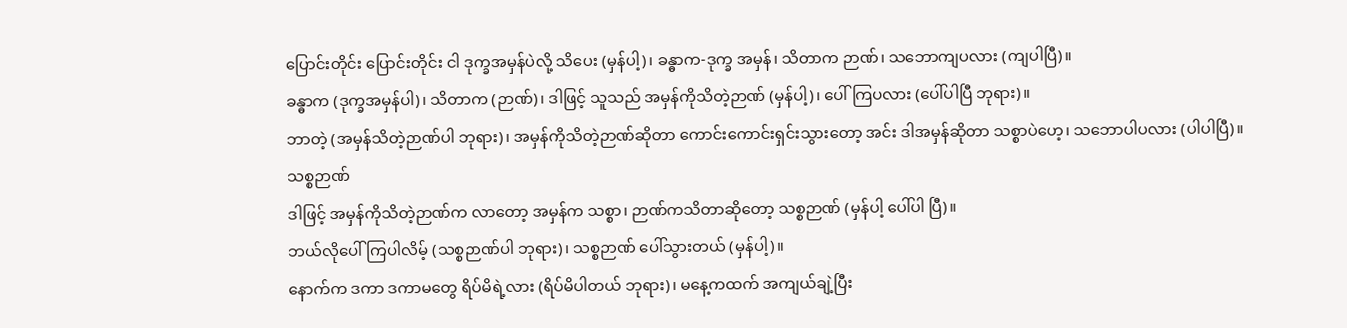ပြောင်းတိုင်း ပြောင်းတိုင်း ငါ ဒုက္ခအမှန်ပဲလို့ သိပေး (မှန်ပါ့)၊ ခန္ဓာက-ဒုက္ခ အမှန်၊ သိတာက ဉာဏ်၊ သဘောကျပလား (ကျပါပြီ)။
ခန္ဓာက (ဒုက္ခအမှန်ပါ)၊ သိတာက (ဉာဏ်)၊ ဒါဖြင့် သူသည် အမှန်ကိုသိတဲ့ဉာဏ် (မှန်ပါ့)၊ ပေါ်ကြပလား (ပေါ်ပါပြီ ဘုရား)။
ဘာတဲ့ (အမှန်သိတဲ့ဉာဏ်ပါ ဘုရား)၊ အမှန်ကိုသိတဲ့ဉာဏ်ဆိုတာ ကောင်းကောင်းရှင်းသွားတော့ အင်း ဒါအမှန်ဆိုတာ သစ္စာပဲဟေ့၊ သဘောပါပလား (ပါပါပြီ)။
သစ္စဉာဏ်
ဒါဖြင့် အမှန်ကိုသိတဲ့ဉာဏ်က လာတော့ အမှန်က သစ္စာ၊ ဉာဏ်ကသိတာဆိုတော့ သစ္စဉာဏ် (မှန်ပါ့ ပေါ်ပါ ပြီ)။
ဘယ်လိုပေါ်ကြပါလိမ့် (သစ္စဉာဏ်ပါ ဘုရား)၊ သစ္စဉာဏ် ပေါ်သွားတယ် (မှန်ပါ့)။
နောက်က ဒကာ ဒကာမတွေ ရိပ်မိရဲ့လား (ရိပ်မိပါတယ် ဘုရား)၊ မနေ့ကထက် အကျယ်ချဲ့ပြီး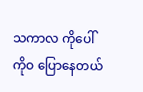သကာလ ကိုပေါ် ကိုဝ ပြောနေတယ်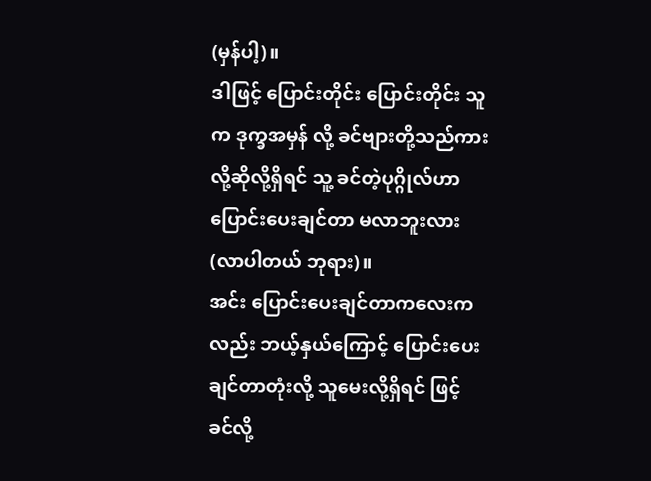(မှန်ပါ့)။
ဒါဖြင့် ပြောင်းတိုင်း ပြောင်းတိုင်း သူက ဒုက္ခအမှန် လို့ ခင်ဗျားတို့သည်ကား လို့ဆိုလို့ရှိရင် သူ့ ခင်တဲ့ပုဂ္ဂိုလ်ဟာ ပြောင်းပေးချင်တာ မလာဘူးလား (လာပါတယ် ဘုရား)။
အင်း ပြောင်းပေးချင်တာကလေးကလည်း ဘယ့်နှယ်ကြောင့် ပြောင်းပေးချင်တာတုံးလို့ သူမေးလို့ရှိရင် ဖြင့် ခင်လို့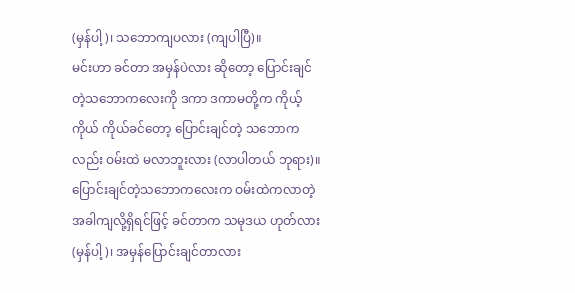(မှန်ပါ့)၊ သဘောကျပလား (ကျပါပြီ)။
မင်းဟာ ခင်တာ အမှန်ပဲလား ဆိုတော့ ပြောင်းချင်တဲ့သဘောကလေးကို ဒကာ ဒကာမတို့က ကိုယ့်ကိုယ် ကိုယ်ခင်တော့ ပြောင်းချင်တဲ့ သဘောကလည်း ဝမ်းထဲ မလာဘူးလား (လာပါတယ် ဘုရား)။
ပြောင်းချင်တဲ့သဘောကလေးက ဝမ်းထဲကလာတဲ့အခါကျလို့ရှိရင်ဖြင့် ခင်တာက သမုဒယ ဟုတ်လား (မှန်ပါ့)၊ အမှန်ပြောင်းချင်တာလား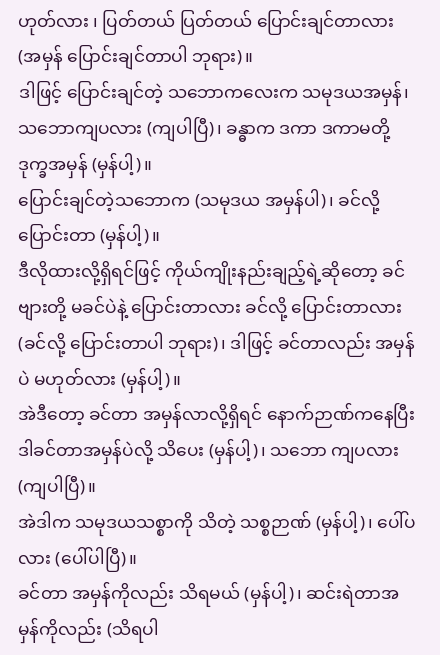ဟုတ်လား ၊ ပြတ်တယ် ပြတ်တယ် ပြောင်းချင်တာလား (အမှန် ပြောင်းချင်တာပါ ဘုရား)။
ဒါဖြင့် ပြောင်းချင်တဲ့ သဘောကလေးက သမုဒယအမှန်၊ သဘောကျပလား (ကျပါပြီ)၊ ခန္ဓာက ဒကာ ဒကာမတို့ ဒုက္ခအမှန် (မှန်ပါ့)။
ပြောင်းချင်တဲ့သဘောက (သမုဒယ အမှန်ပါ)၊ ခင်လို့ပြောင်းတာ (မှန်ပါ့)။
ဒီလိုထားလို့ရှိရင်ဖြင့် ကိုယ်ကျိုးနည်းချည့်ရဲ့ဆိုတော့ ခင်ဗျားတို့ မခင်ပဲနဲ့ ပြောင်းတာလား ခင်လို့ ပြောင်းတာလား (ခင်လို့ ပြောင်းတာပါ ဘုရား)၊ ဒါဖြင့် ခင်တာလည်း အမှန်ပဲ မဟုတ်လား (မှန်ပါ့)။
အဲဒီတော့ ခင်တာ အမှန်လာလို့ရှိရင် နောက်ဉာဏ်ကနေပြီး ဒါခင်တာအမှန်ပဲလို့ သိပေး (မှန်ပါ့)၊ သဘော ကျပလား (ကျပါပြီ)။
အဲဒါက သမုဒယသစ္စာကို သိတဲ့ သစ္စဉာဏ် (မှန်ပါ့)၊ ပေါ်ပလား (ပေါ်ပါပြီ)။
ခင်တာ အမှန်ကိုလည်း သိရမယ် (မှန်ပါ့)၊ ဆင်းရဲတာအမှန်ကိုလည်း (သိရပါ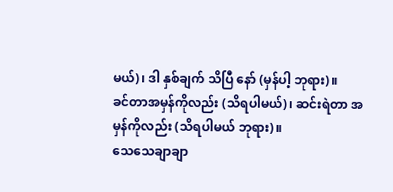မယ်)၊ ဒါ နှစ်ချက် သိပြီ နော် (မှန်ပါ့ ဘုရား)။
ခင်တာအမှန်ကိုလည်း (သိရပါမယ်)၊ ဆင်းရဲတာ အမှန်ကိုလည်း (သိရပါမယ် ဘုရား)။
သေသေချာချာ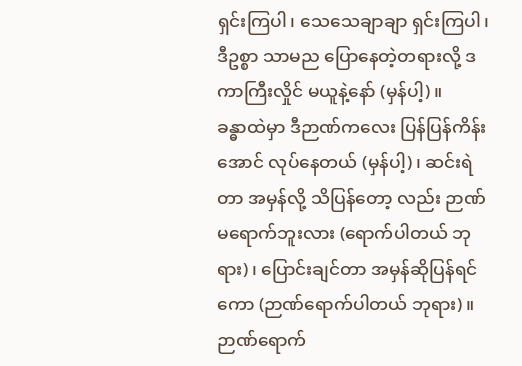ရှင်းကြပါ၊ သေသေချာချာ ရှင်းကြပါ၊ ဒီဥစ္စာ သာမည ပြောနေတဲ့တရားလို့ ဒကာကြီးလှိုင် မယူနဲ့နော် (မှန်ပါ့)။
ခန္ဓာထဲမှာ ဒီဉာဏ်ကလေး ပြန်ပြန်ကိန်းအောင် လုပ်နေတယ် (မှန်ပါ့)၊ ဆင်းရဲတာ အမှန်လို့ သိပြန်တော့ လည်း ဉာဏ်မရောက်ဘူးလား (ရောက်ပါတယ် ဘုရား)၊ ပြောင်းချင်တာ အမှန်ဆိုပြန်ရင်ကော (ဉာဏ်ရောက်ပါတယ် ဘုရား)။
ဉာဏ်ရောက်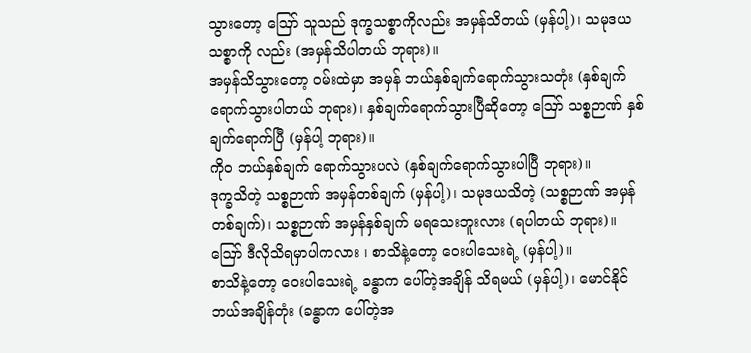သွားတော့ ဪ သူသည် ဒုက္ခသစ္စာကိုလည်း အမှန်သိတယ် (မှန်ပါ့)၊ သမုဒယသစ္စာကို လည်း (အမှန်သိပါတယ် ဘုရား)။
အမှန်သိသွားတော့ ဝမ်းထဲမှာ အမှန် ဘယ်နှစ်ချက်ရောက်သွားသတုံး (နှစ်ချက်ရောက်သွားပါတယ် ဘုရား)၊ နှစ်ချက်ရောက်သွားပြီဆိုတော့ ဪ သစ္စဉာဏ် နှစ်ချက်ရောက်ပြီ (မှန်ပါ့ ဘုရား)။
ကိုဝ ဘယ်နှစ်ချက် ရောက်သွားပလဲ (နှစ်ချက်ရောက်သွားပါပြီ ဘုရား)။
ဒုက္ခသိတဲ့ သစ္စဉာဏ် အမှန်တစ်ချက် (မှန်ပါ့)၊ သမုဒယသိတဲ့ (သစ္စဉာဏ် အမှန်တစ်ချက်)၊ သစ္စဉာဏ် အမှန်နှစ်ချက် မရသေးဘူးလား (ရပါတယ် ဘုရား)။
ဪ ဒီလိုသိရမှာပါကလား ၊ စာသိနဲ့တော့ ဝေးပါသေးရဲ့ (မှန်ပါ့)။
စာသိနဲ့တော့ ဝေးပါသေးရဲ့ ခန္ဓာက ပေါ်တဲ့အချိန် သိရမယ် (မှန်ပါ့)၊ မောင်နိုင် ဘယ်အချိန်တုံး (ခန္ဓာက ပေါ်တဲ့အ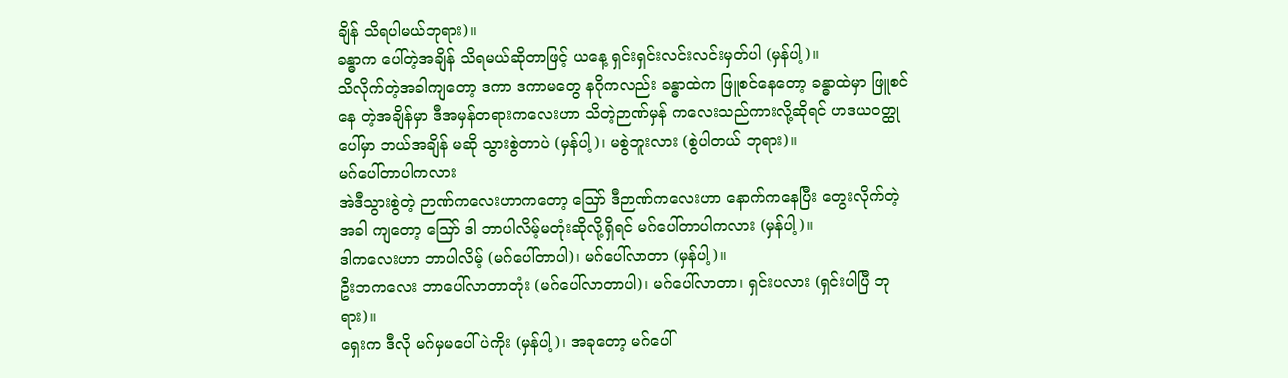ချိန် သိရပါမယ်ဘုရား)။
ခန္ဓာက ပေါ်တဲ့အချိန် သိရမယ်ဆိုတာဖြင့် ယနေ့ ရှင်းရှင်းလင်းလင်းမှတ်ပါ (မှန်ပါ့)။
သိလိုက်တဲ့အခါကျတော့ ဒကာ ဒကာမတွေ နဂိုကလည်း ခန္ဓာထဲက ဖြူစင်နေတော့ ခန္ဓာထဲမှာ ဖြူစင်နေ တဲ့အချိန်မှာ ဒီအမှန်တရားကလေးဟာ သိတဲ့ဉာဏ်မှန် ကလေးသည်ကားလို့ဆိုရင် ဟဒယဝတ္ထုပေါ်မှာ ဘယ်အချိန် မဆို သွားစွဲတာပဲ (မှန်ပါ့)၊ မစွဲဘူးလား (စွဲပါတယ် ဘုရား)။
မဂ်ပေါ်တာပါကလား
အဲဒီသွားစွဲတဲ့ ဉာဏ်ကလေးဟာကတော့ ဪ ဒီဉာဏ်ကလေးဟာ နောက်ကနေပြီး တွေးလိုက်တဲ့အခါ ကျတော့ ဪ ဒါ ဘာပါလိမ့်မတုံးဆိုလို့ရှိရင် မဂ်ပေါ်တာပါကလား (မှန်ပါ့)။
ဒါကလေးဟာ ဘာပါလိမ့် (မဂ်ပေါ်တာပါ)၊ မဂ်ပေါ်လာတာ (မှန်ပါ့)။
ဦးဘကလေး ဘာပေါ်လာတာတုံး (မဂ်ပေါ်လာတာပါ)၊ မဂ်ပေါ်လာတာ၊ ရှင်းပလား (ရှင်းပါပြီ ဘုရား)။
ရှေးက ဒီလို မဂ်မှမပေါ်ပဲကိုး (မှန်ပါ့)၊ အခုတော့ မဂ်ပေါ်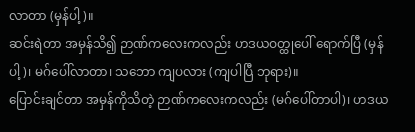လာတာ (မှန်ပါ့)။
ဆင်းရဲတာ အမှန်သိ၍ ဉာဏ်ကလေးကလည်း ဟဒယဝတ္ထုပေါ် ရောက်ပြီ (မှန်ပါ့)၊ မဂ်ပေါ်လာတာ၊ သဘော ကျပလား (ကျပါပြီ ဘုရား)။
ပြောင်းချင်တာ အမှန်ကိုသိတဲ့ ဉာဏ်ကလေးကလည်း (မဂ်ပေါ်တာပါ)၊ ဟဒယ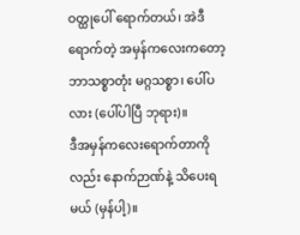ဝတ္ထုပေါ် ရောက်တယ်၊ အဲဒီ ရောက်တဲ့ အမှန်ကလေးကတော့ ဘာသစ္စာတုံး မဂ္ဂသစ္စာ၊ ပေါ်ပလား (ပေါ်ပါပြီ ဘုရား)။
ဒီအမှန်ကလေးရောက်တာကိုလည်း နောက်ဉာဏ်နဲ့ သိပေးရမယ် (မှန်ပါ့)။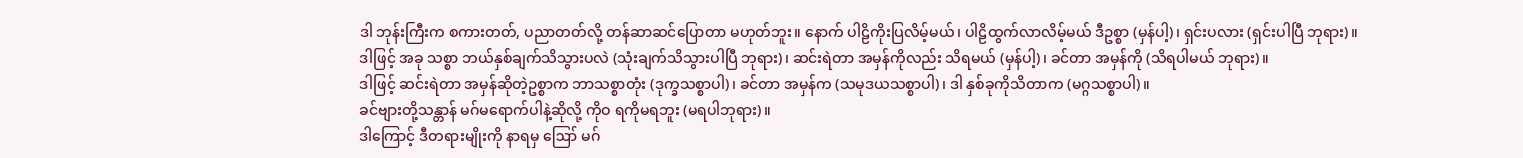ဒါ ဘုန်းကြီးက စကားတတ်, ပညာတတ်လို့ တန်ဆာဆင်ပြောတာ မဟုတ်ဘူး။ နောက် ပါဠိကိုးပြလိမ့်မယ်၊ ပါဠိထွက်လာလိမ့်မယ် ဒီဥစ္စာ (မှန်ပါ့)၊ ရှင်းပလား (ရှင်းပါပြီ ဘုရား)။
ဒါဖြင့် အခု သစ္စာ ဘယ်နှစ်ချက်သိသွားပလဲ (သုံးချက်သိသွားပါပြီ ဘုရား)၊ ဆင်းရဲတာ အမှန်ကိုလည်း သိရမယ် (မှန်ပါ့)၊ ခင်တာ အမှန်ကို (သိရပါမယ် ဘုရား)။
ဒါဖြင့် ဆင်းရဲတာ အမှန်ဆိုတဲ့ဥစ္စာက ဘာသစ္စာတုံး (ဒုက္ခသစ္စာပါ)၊ ခင်တာ အမှန်က (သမုဒယသစ္စာပါ)၊ ဒါ နှစ်ခုကိုသိတာက (မဂ္ဂသစ္စာပါ)။
ခင်ဗျားတို့သန္တာန် မဂ်မရောက်ပါနဲ့ဆိုလို့ ကိုဝ ရကိုမရဘူး (မရပါဘုရား)။
ဒါကြောင့် ဒီတရားမျိုးကို နာရမှ ဪ မဂ်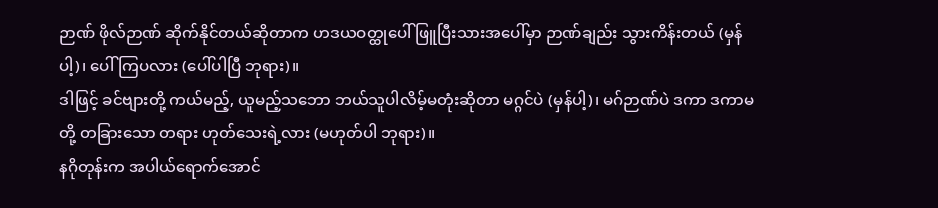ဉာဏ် ဖိုလ်ဉာဏ် ဆိုက်နိုင်တယ်ဆိုတာက ဟဒယဝတ္ထုပေါ် ဖြူပြီးသားအပေါ်မှာ ဉာဏ်ချည်း သွားကိန်းတယ် (မှန်ပါ့)၊ ပေါ်ကြပလား (ပေါ်ပါပြီ ဘုရား)။
ဒါဖြင့် ခင်ဗျားတို့ ကယ်မည့်, ယူမည့်သဘော ဘယ်သူပါလိမ့်မတုံးဆိုတာ မဂ္ဂင်ပဲ (မှန်ပါ့)၊ မဂ်ဉာဏ်ပဲ ဒကာ ဒကာမတို့ တခြားသော တရား ဟုတ်သေးရဲ့လား (မဟုတ်ပါ ဘုရား)။
နဂိုတုန်းက အပါယ်ရောက်အောင်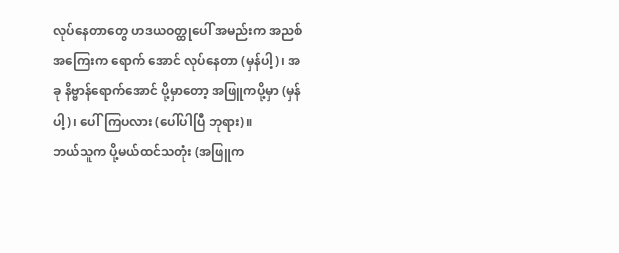လုပ်နေတာတွေ ဟဒယဝတ္ထုပေါ် အမည်းက အညစ်အကြေးက ရောက် အောင် လုပ်နေတာ (မှန်ပါ့)၊ အခု နိဗ္ဗာန်ရောက်အောင် ပို့မှာတော့ အဖြူကပို့မှာ (မှန်ပါ့)၊ ပေါ်ကြပလား (ပေါ်ပါပြီ ဘုရား)။
ဘယ်သူက ပို့မယ်ထင်သတုံး (အဖြူက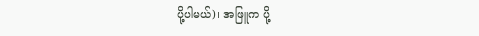ပို့ပါမယ်)၊ အဖြူက ပို့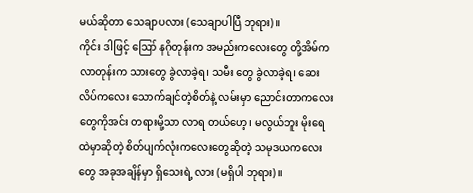မယ်ဆိုတာ သေချာပလား (သေချာပါပြီ ဘုရား)။
ကိုင်း ဒါဖြင့် ဪ နဂိုတုန်းက အမည်းကလေးတွေ တို့အိမ်ကလာတုန်းက သားတွေ ခွဲလာခဲ့ရ၊ သမီး တွေ ခွဲလာခဲ့ရ၊ ဆေးလိပ်ကလေး သောက်ချင်တဲ့စိတ်နဲ့ လမ်းမှာ ညောင်းတာကလေးတွေကိုအင်း တရားမို့သာ လာရ တယ်ဟေ့၊ မလွယ်ဘူး မိုးရေထဲမှာဆိုတဲ့ စိတ်ပျက်လုံးကလေးတွေဆိုတဲ့ သမုဒယကလေးတွေ အခုအချိန်မှာ ရှိသေးရဲ့ လား (မရှိပါ ဘုရား)။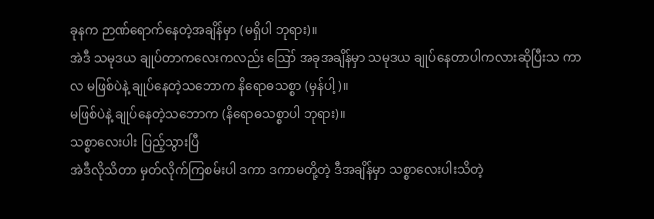ခုနက ဉာဏ်ရောက်နေတဲ့အချိန်မှာ (မရှိပါ ဘုရား)။
အဲဒီ သမုဒယ ချုပ်တာကလေးကလည်း ဪ အခုအချိန်မှာ သမုဒယ ချုပ်နေတာပါကလားဆိုပြီးသ ကာလ မဖြစ်ပဲနဲ့ ချုပ်နေတဲ့သဘောက နိရောဓသစ္စာ (မှန်ပါ့)။
မဖြစ်ပဲနဲ့ ချုပ်နေတဲ့သဘောက (နိရောဓသစ္စာပါ ဘုရား)။
သစ္စာလေးပါး ပြည့်သွားပြီ
အဲဒီလိုသိတာ မှတ်လိုက်ကြစမ်းပါ ဒကာ ဒကာမတို့တဲ့ ဒီအချိန်မှာ သစ္စာလေးပါးသိတဲ့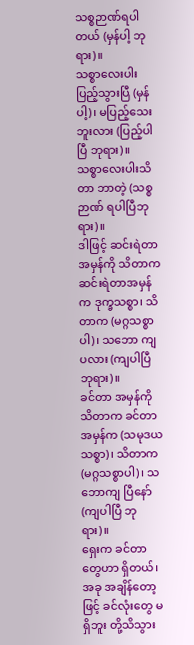သစ္စဉာဏ်ရပါ တယ် (မှန်ပါ့ ဘုရား)။
သစ္စာလေးပါး ပြည့်သွားပြီ (မှန်ပါ့)၊ မပြည့်သေးဘူးလား (ပြည့်ပါပြီ ဘုရား)။
သစ္စာလေးပါးသိတာ ဘာတဲ့ (သစ္စဉာဏ် ရပါပြီဘုရား)။
ဒါဖြင့် ဆင်းရဲတာအမှန်ကို သိတာက ဆင်းရဲတာအမှန်က ဒုက္ခသစ္စာ၊ သိတာက (မဂ္ဂသစ္စာပါ)၊ သဘော ကျပလား (ကျပါပြီ ဘုရား)။
ခင်တာ အမှန်ကို သိတာက ခင်တာ အမှန်က (သမုဒယသစ္စာ)၊ သိတာက (မဂ္ဂသစ္စာပါ)၊ သဘောကျ ပြီနော် (ကျပါပြီ ဘုရား)။
ရှေးက ခင်တာတွေဟာ ရှိတယ်၊ အခု အချိန်တော့ဖြင့် ခင်လုံးတွေ မရှိဘူး တို့သိသွား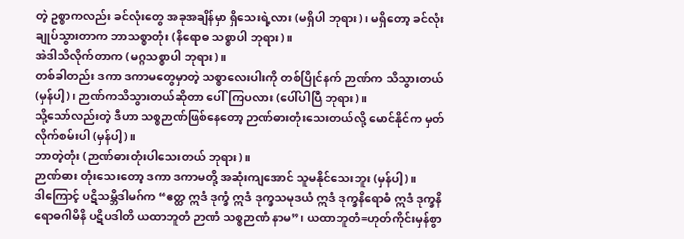တဲ့ ဥစ္စာကလည်း ခင်လုံးတွေ အခုအချိန်မှာ ရှိသေးရဲ့လား (မရှိပါ ဘုရား)၊ မရှိတော့ ခင်လုံးချုပ်သွားတာက ဘာသစ္စာတုံး (နိရောဓ သစ္စာပါ ဘုရား)။
အဲဒါသိလိုက်တာက (မဂ္ဂသစ္စာပါ ဘုရား)။
တစ်ခါတည်း ဒကာ ဒကာမတွေမှာတဲ့ သစ္စာလေးပါးကို တစ်ပြိုင်နက် ဉာဏ်က သိသွားတယ် (မှန်ပါ့)၊ ဉာဏ်ကသိသွားတယ်ဆိုတာ ပေါ်ကြပလား (ပေါ်ပါပြီ ဘုရား)။
သို့သော်လည်းတဲ့ ဒီဟာ သစ္စဉာဏ်ဖြစ်နေတော့ ဉာဏ်ဓားတုံးသေးတယ်လို့ မောင်နိုင်က မှတ်လိုက်စမ်းပါ (မှန်ပါ့)။
ဘာတဲ့တုံး (ဉာဏ်ဓားတုံးပါသေးတယ် ဘုရား)။
ဉာဏ်ဓား တုံးသေးတော့ ဒကာ ဒကာမတို့ အဆုံးကျအောင် သူမနိုင်သေးဘူး (မှန်ပါ့)။
ဒါကြောင့် ပဋိသမ္ဘိဒါမဂ်က “ဧတ္ထ ဣဒံ ဒုက္ခံ ဣဒံ ဒုက္ခသမုဒယံ ဣဒံ ဒုက္ခနိရောဓံ ဣဒံ ဒုက္ခနိရောဓဂါမိနိ ပဋိပဒါတိ ယထာဘူတံ ဉာဏံ သစ္စဉာဏံ နာမ”၊ ယထာဘူတံ=ဟုတ်ကိုင်းမှန်စွာ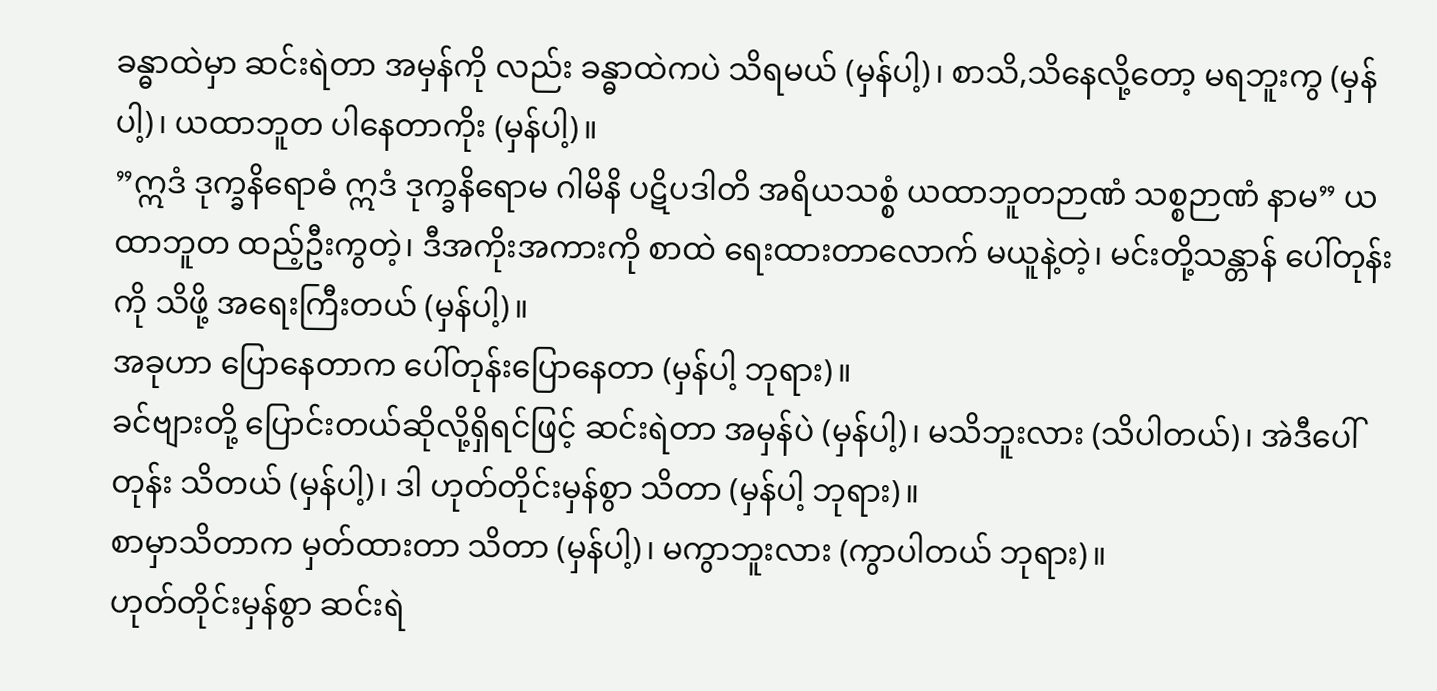ခန္ဓာထဲမှာ ဆင်းရဲတာ အမှန်ကို လည်း ခန္ဓာထဲကပဲ သိရမယ် (မှန်ပါ့)၊ စာသိ,သိနေလို့တော့ မရဘူးကွ (မှန်ပါ့)၊ ယထာဘူတ ပါနေတာကိုး (မှန်ပါ့)။
”ဣဒံ ဒုက္ခနိရောဓံ ဣဒံ ဒုက္ခနိရောမ ဂါမိနိ ပဋိပဒါတိ အရိယသစ္စံ ယထာဘူတဉာဏံ သစ္စဉာဏံ နာမ” ယထာဘူတ ထည့်ဦးကွတဲ့၊ ဒီအကိုးအကားကို စာထဲ ရေးထားတာလောက် မယူနဲ့တဲ့၊ မင်းတို့သန္တာန် ပေါ်တုန်းကို သိဖို့ အရေးကြီးတယ် (မှန်ပါ့)။
အခုဟာ ပြောနေတာက ပေါ်တုန်းပြောနေတာ (မှန်ပါ့ ဘုရား)။
ခင်ဗျားတို့ ပြောင်းတယ်ဆိုလို့ရှိရင်ဖြင့် ဆင်းရဲတာ အမှန်ပဲ (မှန်ပါ့)၊ မသိဘူးလား (သိပါတယ်)၊ အဲဒီပေါ်တုန်း သိတယ် (မှန်ပါ့)၊ ဒါ ဟုတ်တိုင်းမှန်စွာ သိတာ (မှန်ပါ့ ဘုရား)။
စာမှာသိတာက မှတ်ထားတာ သိတာ (မှန်ပါ့)၊ မကွာဘူးလား (ကွာပါတယ် ဘုရား)။
ဟုတ်တိုင်းမှန်စွာ ဆင်းရဲ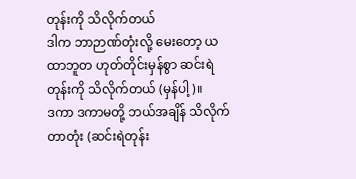တုန်းကို သိလိုက်တယ်
ဒါက ဘာဉာဏ်တုံးလို့ မေးတော့ ယထာဘူတ ဟုတ်တိုင်းမှန်စွာ ဆင်းရဲတုန်းကို သိလိုက်တယ် (မှန်ပါ့)။
ဒကာ ဒကာမတို့ ဘယ်အချိန် သိလိုက်တာတုံး (ဆင်းရဲတုန်း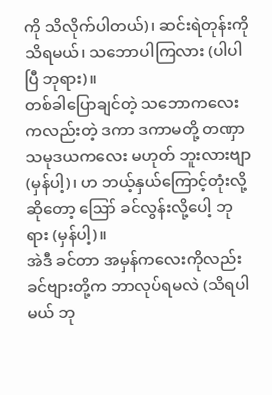ကို သိလိုက်ပါတယ်)၊ ဆင်းရဲတုန်းကို သိရမယ်၊ သဘောပါကြလား (ပါပါပြီ ဘုရား)။
တစ်ခါပြောချင်တဲ့ သဘောကလေးကလည်းတဲ့ ဒကာ ဒကာမတို့ တဏှာသမုဒယကလေး မဟုတ် ဘူးလားဗျာ (မှန်ပါ့)၊ ဟ ဘယ့်နှယ်ကြောင့်တုံးလို့ဆိုတော့ ဪ ခင်လွန်းလို့ပေါ့ ဘုရား (မှန်ပါ့)။
အဲဒီ ခင်တာ အမှန်ကလေးကိုလည်း ခင်ဗျားတို့က ဘာလုပ်ရမလဲ (သိရပါမယ် ဘု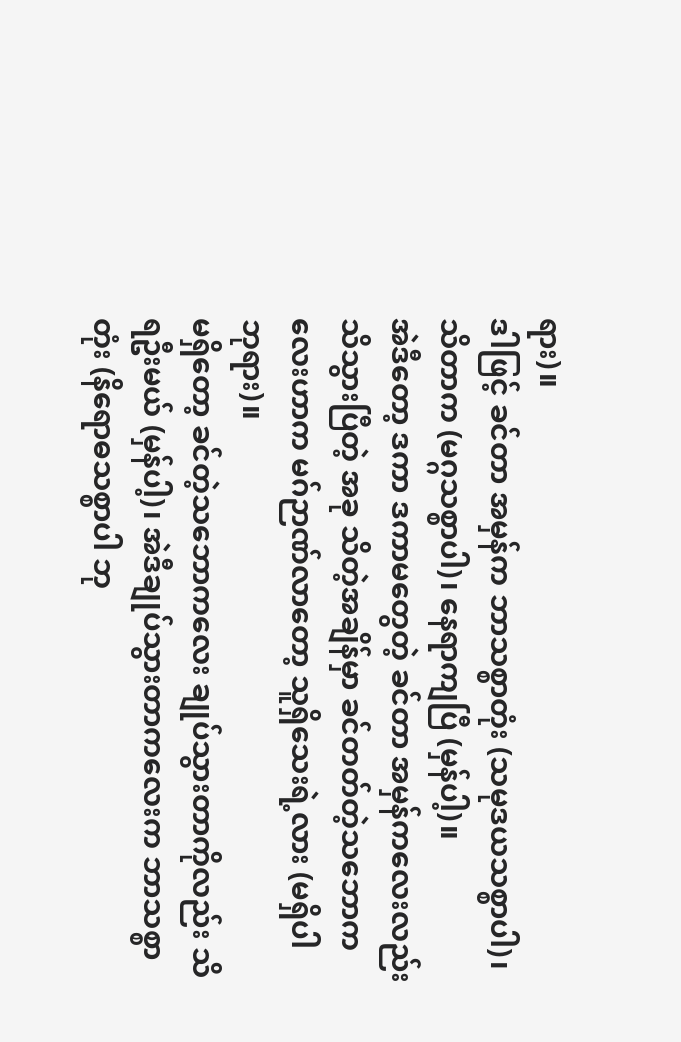ရား)။
ဒါဖြင့် ခင်တာ အမှန်က ဘာသစ္စာတုံး (သမုဒယသစ္စာပါ)၊ သိတာက (မဂ္ဂသစ္စာပါ)၊ နေရာကျပြီ (မှန်ပါ့)။
အဲဒီတော့ ဒကာ ဒကာမတွေတဲ့ ခင်တာ အမှန်ကလေးလည်း သိသွားပြီတဲ့ အခု သိတဲ့အချိန်မှာ ခင်တတ်တဲ့သဘောကလေးဟာက မဂ်ဉာဏ်လာတော့ သူရှိသေးရဲ့လား (မရှိပါ ဘုရား)။
မရှိတော့ ခင်တဲ့သဘောကလေး ချုပ်သွားတာကိုလည်း သိရဦးမယ် (မှန်ပါ့)၊ အဲဒီချုပ်သွားတာကလေးက ဘာသစ္စာတုံး (နိရောဓသစ္စာပါ ဘု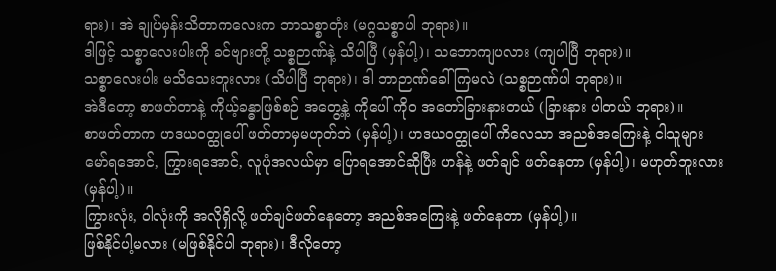ရား)၊ အဲ ချုပ်မှန်းသိတာကလေးက ဘာသစ္စာတုံး (မဂ္ဂသစ္စာပါ ဘုရား)။
ဒါဖြင့် သစ္စာလေးပါးကို ခင်ဗျားတို့ သစ္စဉာဏ်နဲ့ သိပါပြီ (မှန်ပါ့)၊ သဘောကျပလား (ကျပါပြီ ဘုရား)။
သစ္စာလေးပါး မသိသေးဘူးလား (သိပါပြီ ဘုရား)၊ ဒါ ဘာဉာဏ်ခေါ်ကြမလဲ (သစ္စဉာဏ်ပါ ဘုရား)။
အဲဒီတော့ စာဖတ်တာနဲ့ ကိုယ့်ခန္ဓာဖြစ်စဉ် အတွေ့နဲ့ ကိုပေါ် ကိုဝ အတော်ခြားနားတယ် (ခြားနား ပါတယ် ဘုရား)။
စာဖတ်တာက ဟဒယဝတ္ထုပေါ် ဖတ်တာမှမဟုတ်ဘဲ (မှန်ပါ့)၊ ဟဒယဝတ္ထုပေါ် ကိလေသာ အညစ်အကြေးနဲ့ ငါသူများ မော်ရအောင်, ကြွားရအောင်, လူပုံအလယ်မှာ ပြောရအောင်ဆိုပြီး ဟန်နဲ့ ဖတ်ချင် ဖတ်နေတာ (မှန်ပါ့)၊ မဟုတ်ဘူးလား (မှန်ပါ့)။
ကြွားလုံး, ဝါလုံးကို အလိုရှိလို့ ဖတ်ချင်ဖတ်နေတော့ အညစ်အကြေးနဲ့ ဖတ်နေတာ (မှန်ပါ့)။
ဖြစ်နိုင်ပါ့မလား (မဖြစ်နိုင်ပါ ဘုရား)၊ ဒီလိုတော့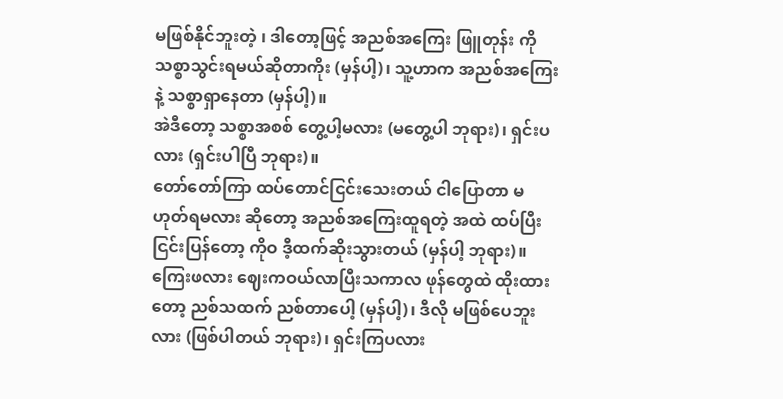မဖြစ်နိုင်ဘူးတဲ့ ၊ ဒါတော့ဖြင့် အညစ်အကြေး ဖြူတုန်း ကို သစ္စာသွင်းရမယ်ဆိုတာကိုး (မှန်ပါ့)၊ သူ့ဟာက အညစ်အကြေးနဲ့ သစ္စာရှာနေတာ (မှန်ပါ့)။
အဲဒီတော့ သစ္စာအစစ် တွေ့ပါ့မလား (မတွေ့ပါ ဘုရား)၊ ရှင်းပလား (ရှင်းပါပြီ ဘုရား)။
တော်တော်ကြာ ထပ်တောင်ငြင်းသေးတယ် ငါပြောတာ မဟုတ်ရမလား ဆိုတော့ အညစ်အကြေးထူရတဲ့ အထဲ ထပ်ပြီးငြင်းပြန်တော့ ကိုဝ ဒီ့ထက်ဆိုးသွားတယ် (မှန်ပါ့ ဘုရား)။
ကြေးဖလား ဈေးကဝယ်လာပြီးသကာလ ဖုန်တွေထဲ ထိုးထားတော့ ညစ်သထက် ညစ်တာပေါ့ (မှန်ပါ့)၊ ဒီလို မဖြစ်ပေဘူးလား (ဖြစ်ပါတယ် ဘုရား)၊ ရှင်းကြပလား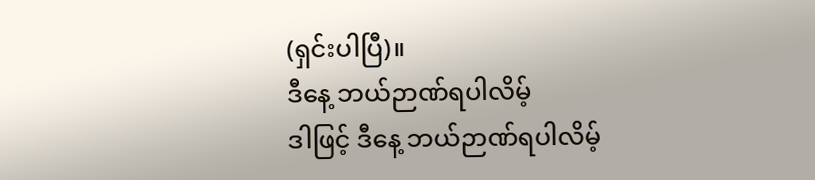(ရှင်းပါပြီ)။
ဒီနေ့ ဘယ်ဉာဏ်ရပါလိမ့်
ဒါဖြင့် ဒီနေ့ ဘယ်ဉာဏ်ရပါလိမ့်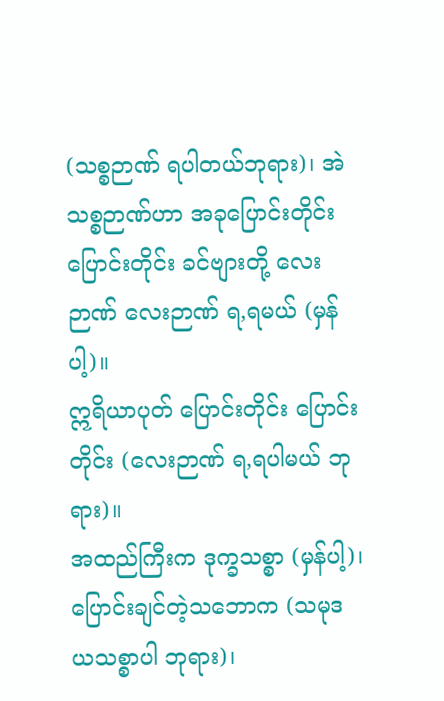(သစ္စဉာဏ် ရပါတယ်ဘုရား)၊ အဲ သစ္စဉာဏ်ဟာ အခုပြောင်းတိုင်း ပြောင်းတိုင်း ခင်ဗျားတို့ လေးဉာဏ် လေးဉာဏ် ရ,ရမယ် (မှန်ပါ့)။
ဣရိယာပုတ် ပြောင်းတိုင်း ပြောင်းတိုင်း (လေးဉာဏ် ရ,ရပါမယ် ဘုရား)။
အထည်ကြီးက ဒုက္ခသစ္စာ (မှန်ပါ့)၊ ပြောင်းချင်တဲ့သဘောက (သမုဒယသစ္စာပါ ဘုရား)၊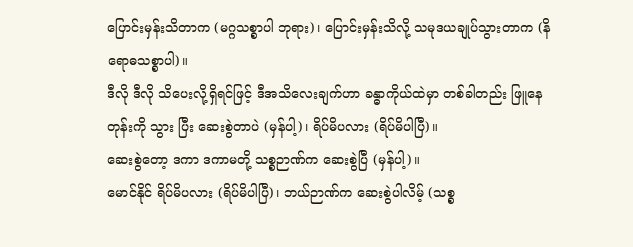ပြောင်းမှန်းသိတာက (မဂ္ဂသစ္စာပါ ဘုရား)၊ ပြောင်းမှန်းသိလို့ သမုဒယချုပ်သွားတာက (နိရောဓသစ္စာပါ)။
ဒီလို ဒီလို သိပေးလို့ရှိရင်ဖြင့် ဒီအသိလေးချက်ဟာ ခန္ဓာကိုယ်ထဲမှာ တစ်ခါတည်း ဖြူနေတုန်းကို သွား ပြီး ဆေးစွဲတာပဲ (မှန်ပါ့)၊ ရိပ်မိပလား (ရိပ်မိပါပြီ)။
ဆေးစွဲတော့ ဒကာ ဒကာမတို့ သစ္စဉာဏ်က ဆေးစွဲပြီ (မှန်ပါ့)။
မောင်နိုင် ရိပ်မိပလား (ရိပ်မိပါပြီ)၊ ဘယ်ဉာဏ်က ဆေးစွဲပါလိမ့် (သစ္စ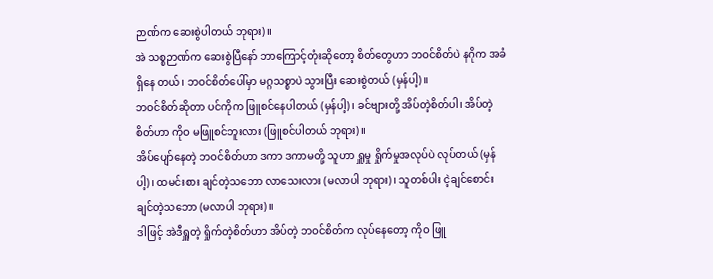ဉာဏ်က ဆေးစွဲပါတယ် ဘုရား)။
အဲ သစ္စဉာဏ်က ဆေးစွဲပြီနော် ဘာကြောင့်တုံးဆိုတော့ စိတ်တွေဟာ ဘဝင်စိတ်ပဲ နဂိုက အခံရှိနေ တယ်၊ ဘဝင်စိတ်ပေါ်မှာ မဂ္ဂသစ္စာပဲ သွားပြီး ဆေးစွဲတယ် (မှန်ပါ့)။
ဘဝင်စိတ်ဆိုတာ ပင်ကိုက ဖြူစင်နေပါတယ် (မှန်ပါ့)၊ ခင်ဗျားတို့ အိပ်တဲ့စိတ်ပါ၊ အိပ်တဲ့စိတ်ဟာ ကိုဝ မဖြူစင်ဘူးလား (ဖြူစင်ပါတယ် ဘုရား)။
အိပ်ပျော်နေတဲ့ ဘဝင်စိတ်ဟာ ဒကာ ဒကာမတို့ သူဟာ ရှူမှု ရှိုက်မှုအလုပ်ပဲ လုပ်တယ် (မှန်ပါ့)၊ ထမင်းစား ချင်တဲ့သဘော လာသေးလား (မလာပါ ဘုရား)၊ သူတစ်ပါး ငဲ့ချင်စောင်းချင်တဲ့သဘော (မလာပါ ဘုရား)။
ဒါဖြင့် အဲဒီရှူတဲ့ ရှိုက်တဲ့စိတ်ဟာ အိပ်တဲ့ ဘဝင်စိတ်က လုပ်နေတော့ ကိုဝ ဖြူ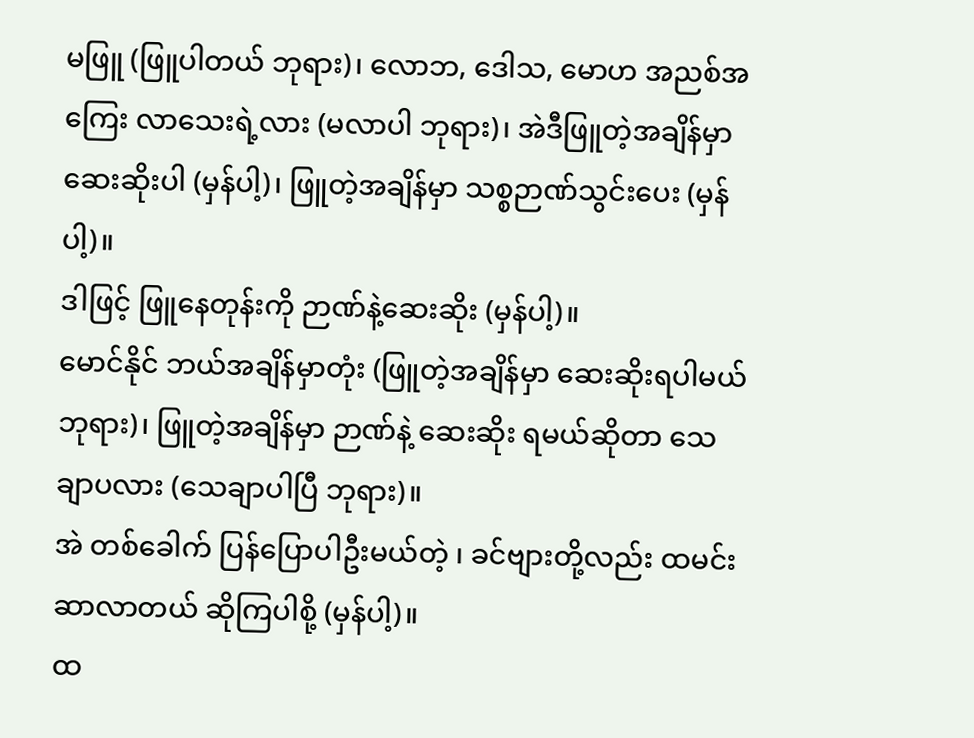မဖြူ (ဖြူပါတယ် ဘုရား)၊ လောဘ, ဒေါသ, မောဟ အညစ်အကြေး လာသေးရဲ့လား (မလာပါ ဘုရား)၊ အဲဒီဖြူတဲ့အချိန်မှာ ဆေးဆိုးပါ (မှန်ပါ့)၊ ဖြူတဲ့အချိန်မှာ သစ္စဉာဏ်သွင်းပေး (မှန်ပါ့)။
ဒါဖြင့် ဖြူနေတုန်းကို ဉာဏ်နဲ့ဆေးဆိုး (မှန်ပါ့)။
မောင်နိုင် ဘယ်အချိန်မှာတုံး (ဖြူတဲ့အချိန်မှာ ဆေးဆိုးရပါမယ်ဘုရား)၊ ဖြူတဲ့အချိန်မှာ ဉာဏ်နဲ့ ဆေးဆိုး ရမယ်ဆိုတာ သေချာပလား (သေချာပါပြီ ဘုရား)။
အဲ တစ်ခေါက် ပြန်ပြောပါဦးမယ်တဲ့ ၊ ခင်ဗျားတို့လည်း ထမင်းဆာလာတယ် ဆိုကြပါစို့ (မှန်ပါ့)။
ထ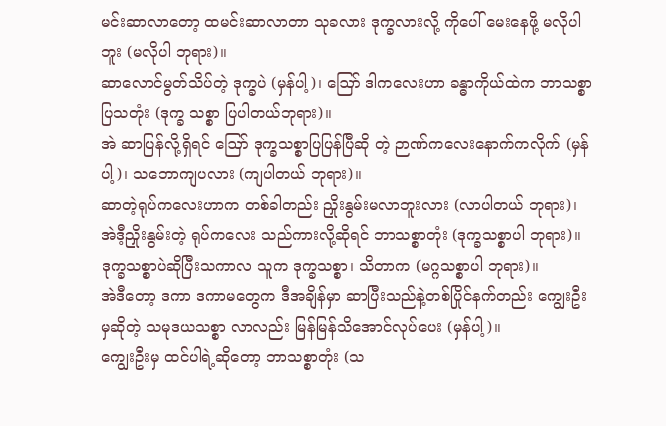မင်းဆာလာတော့ ထမင်းဆာလာတာ သုခလား ဒုက္ခလားလို့ ကိုပေါ် မေးနေဖို့ မလိုပါဘူး (မလိုပါ ဘုရား)။
ဆာလောင်မွတ်သိပ်တဲ့ ဒုက္ခပဲ (မှန်ပါ့)၊ ဪ ဒါကလေးဟာ ခန္ဓာကိုယ်ထဲက ဘာသစ္စာပြသတုံး (ဒုက္ခ သစ္စာ ပြပါတယ်ဘုရား)။
အဲ ဆာပြန်လို့ရှိရင် ဪ ဒုက္ခသစ္စာပြပြန်ပြီဆို တဲ့ ဉာဏ်ကလေးနောက်ကလိုက် (မှန်ပါ့)၊ သဘောကျပလား (ကျပါတယ် ဘုရား)။
ဆာတဲ့ရုပ်ကလေးဟာက တစ်ခါတည်း ညှိုးနွမ်းမလာဘူးလား (လာပါတယ် ဘုရား)၊ အဲဒီ့ညှိုးနွမ်းတဲ့ ရုပ်ကလေး သည်ကားလို့ဆိုရင် ဘာသစ္စာတုံး (ဒုက္ခသစ္စာပါ ဘုရား)။
ဒုက္ခသစ္စာပဲဆိုပြီးသကာလ သူက ဒုက္ခသစ္စာ၊ သိတာက (မဂ္ဂသစ္စာပါ ဘုရား)။
အဲဒီတော့ ဒကာ ဒကာမတွေက ဒီအချိန်မှာ ဆာပြီးသည်နဲ့တစ်ပြိုင်နက်တည်း ကျွေးဦးမှဆိုတဲ့ သမုဒယသစ္စာ လာလည်း မြန်မြန်သိအောင်လုပ်ပေး (မှန်ပါ့)။
ကျွေးဦးမှ ထင်ပါရဲ့ဆိုတော့ ဘာသစ္စာတုံး (သ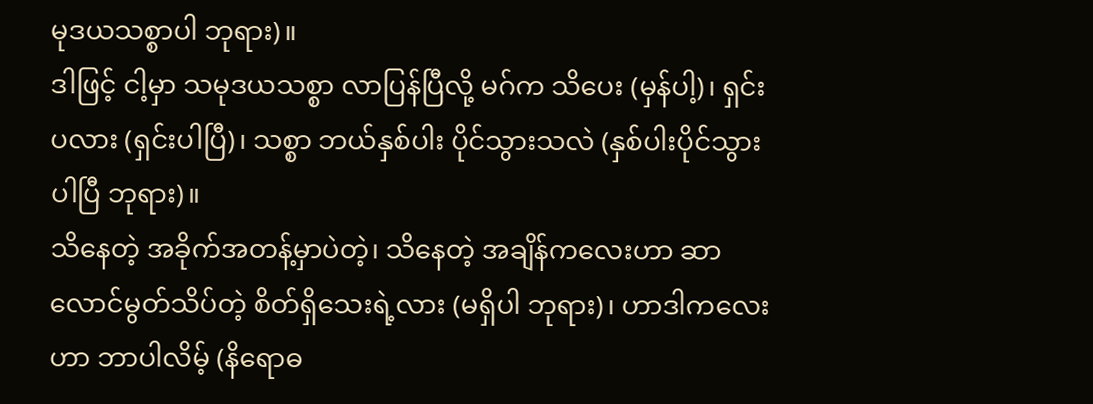မုဒယသစ္စာပါ ဘုရား)။
ဒါဖြင့် ငါ့မှာ သမုဒယသစ္စာ လာပြန်ပြီလို့ မဂ်က သိပေး (မှန်ပါ့)၊ ရှင်းပလား (ရှင်းပါပြီ)၊ သစ္စာ ဘယ်နှစ်ပါး ပိုင်သွားသလဲ (နှစ်ပါးပိုင်သွားပါပြီ ဘုရား)။
သိနေတဲ့ အခိုက်အတန့်မှာပဲတဲ့၊ သိနေတဲ့ အချိန်ကလေးဟာ ဆာလောင်မွတ်သိပ်တဲ့ စိတ်ရှိသေးရဲ့လား (မရှိပါ ဘုရား)၊ ဟာဒါကလေးဟာ ဘာပါလိမ့် (နိရောဓ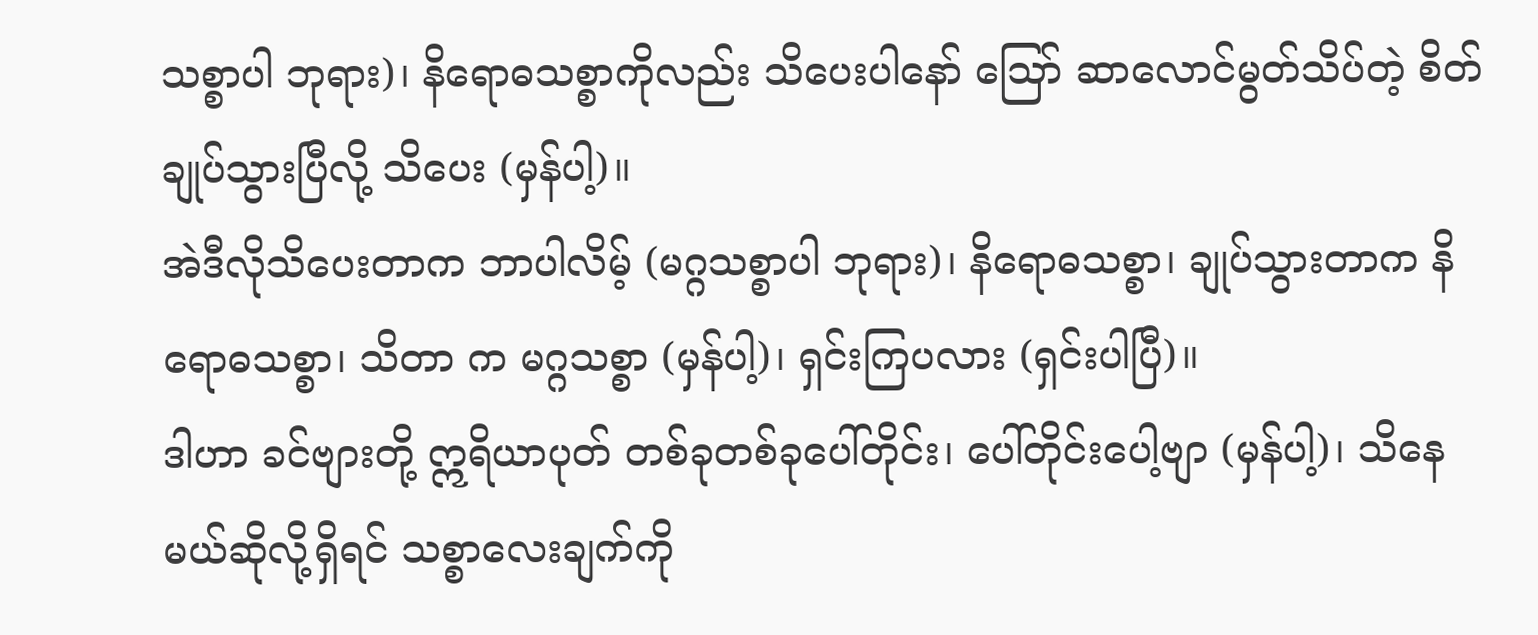သစ္စာပါ ဘုရား)၊ နိရောဓသစ္စာကိုလည်း သိပေးပါနော် ဪ ဆာလောင်မွတ်သိပ်တဲ့ စိတ်ချုပ်သွားပြီလို့ သိပေး (မှန်ပါ့)။
အဲဒီလိုသိပေးတာက ဘာပါလိမ့် (မဂ္ဂသစ္စာပါ ဘုရား)၊ နိရောဓသစ္စာ၊ ချုပ်သွားတာက နိရောဓသစ္စာ၊ သိတာ က မဂ္ဂသစ္စာ (မှန်ပါ့)၊ ရှင်းကြပလား (ရှင်းပါပြီ)။
ဒါဟာ ခင်ဗျားတို့ ဣရိယာပုတ် တစ်ခုတစ်ခုပေါ်တိုင်း၊ ပေါ်တိုင်းပေါ့ဗျာ (မှန်ပါ့)၊ သိနေမယ်ဆိုလို့ရှိရင် သစ္စာလေးချက်ကို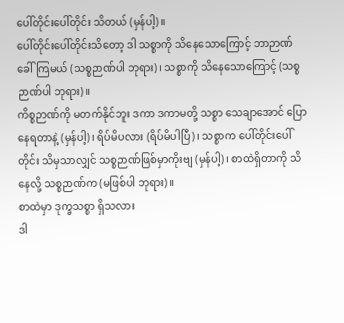ပေါ်တိုင်းပေါ်တိုင်း သိတယ် (မှန်ပါ့)။
ပေါ်တိုင်းပေါ်တိုင်းသိတော့ ဒါ သစ္စာကို သိနေသောကြောင့် ဘာဉာဏ်ခေါ်ကြမယ် (သစ္စဉာဏ်ပါ ဘုရား)၊ သစ္စာကို သိနေသောကြောင့် (သစ္စဉာဏ်ပါ ဘုရား)။
ကိစ္စဉာဏ်ကို မတက်နိုင်ဘူး ဒကာ ဒကာမတို့ သစ္စာ သေချာအောင် ပြောနေရတာနဲ့ (မှန်ပါ့)၊ ရိပ်မိပလား (ရိပ်မိပါပြီ)၊ သစ္စာက ပေါ်တိုင်းပေါ်တိုင်း သိမှသာလျှင် သစ္စဉာဏ်ဖြစ်မှာကိုးဗျ (မှန်ပါ့)၊ စာထဲရှိတာကို သိနေလို့ သစ္စဉာဏ်က (မဖြစ်ပါ ဘုရား)။
စာထဲမှာ ဒုက္ခသစ္စာ ရှိသလား
ဒါ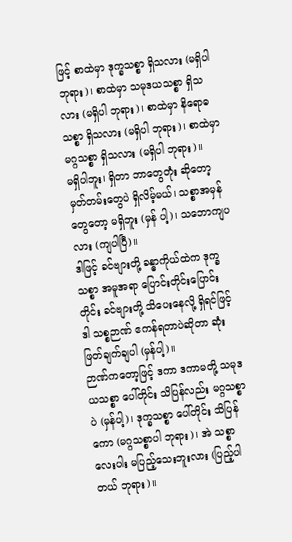ဖြင့် စာထဲမှာ ဒုက္ခသစ္စာ ရှိသလား (မရှိပါ ဘုရား)၊ စာထဲမှာ သမုဒယသစ္စာ ရှိသလား (မရှိပါ ဘုရား)၊ စာထဲမှာ နိရောဓသစ္စာ ရှိသလား (မရှိပါ ဘုရား)၊ စာထဲမှာ မဂ္ဂသစ္စာ ရှိသလား (မရှိပါ ဘုရား)။
မရှိပါဘူး၊ ရှိတာ ဘာတွေတုံး ဆိုတော့ မှတ်တမ်းတွေပဲ ရှိလိမ့်မယ်၊ သစ္စာအမှန်တွေတော့ မရှိဘူး (မှန် ပါ့)၊ သဘောကျပလား (ကျပါပြီ)။
ဒါဖြင့် ခင်ဗျားတို့ ခန္ဓာကိုယ်ထဲက ဒုက္ခသစ္စာ အမူအရာ ပြောင်းတိုင်းပြောင်းတိုင်း ခင်ဗျားတို့ သိပေးနေလို့ ရှိရင်ဖြင့် ဒါ သစ္စဉာဏ် ဧကန်ရတာပဲဆိုတာ ဆုံးဖြတ်ချက်ချပါ (မှန်ပါ့)။
ဉာဏ်ကတော့ဖြင့် ဒကာ ဒကာမတို့ သမုဒယသစ္စာ ပေါ်တိုင်း သိပြန်လည်း မဂ္ဂသစ္စာပဲ (မှန်ပါ့)၊ ဒုက္ခသစ္စာ ပေါ်တိုင်း သိပြန်ကော (မဂ္ဂသစ္စာပါ ဘုရား)၊ အဲ သစ္စာလေးပါး မပြည့်သေးဘူးလား (ပြည့်ပါတယ် ဘုရား)။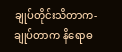ချုပ်တိုင်းသိတာက- ချုပ်တာက နိရောဓ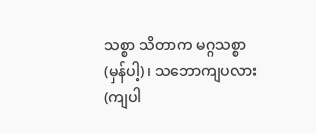သစ္စာ သိတာက မဂ္ဂသစ္စာ (မှန်ပါ့)၊ သဘောကျပလား (ကျပါ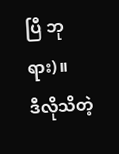ပြီ ဘုရား)။
ဒီလိုသိတဲ့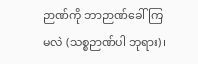ဉာဏ်ကို ဘာဉာဏ်ခေါ်ကြမလဲ (သစ္စဉာဏ်ပါ ဘုရား)၊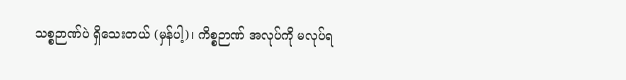သစ္စဉာဏ်ပဲ ရှိသေးတယ် (မှန်ပါ့)၊ ကိစ္စဉာဏ် အလုပ်ကို မလုပ်ရ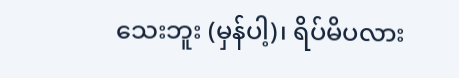သေးဘူး (မှန်ပါ့)၊ ရိပ်မိပလား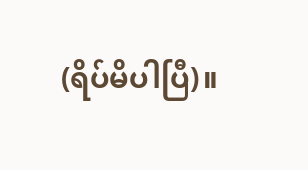(ရိပ်မိပါပြီ)။